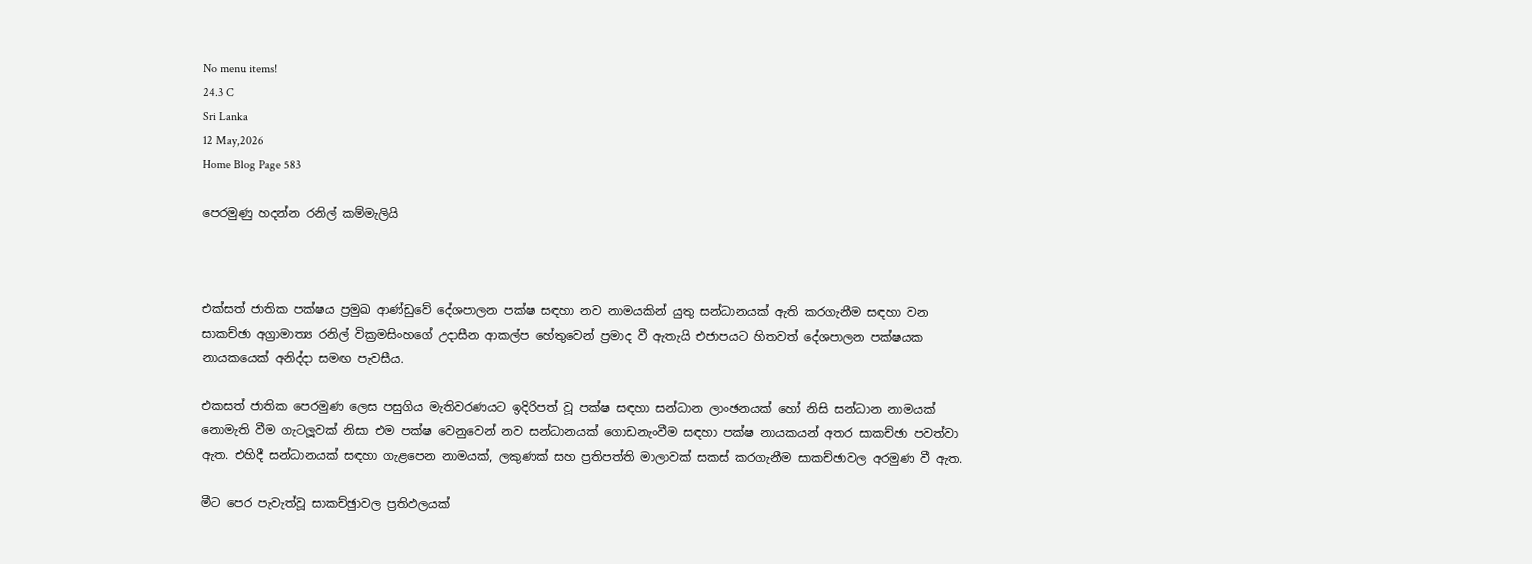No menu items!
24.3 C
Sri Lanka
12 May,2026
Home Blog Page 583

පෙරමුණු හදන්න රනිල් කම්මැලියි



එක්සත් ජාතික පක්ෂය ප්‍රමුඛ ආණ්ඩුවේ දේශපාලන පක්ෂ සඳහා නව නාමයකින් යුතු සන්ධානයක් ඇති කරගැනීම සඳහා වන සාකච්ඡා අග්‍රාමාත්‍ය රනිල් වික්‍රමසිංහගේ උදාසීන ආකල්ප හේතුවෙන් ප්‍රමාද වී ඇතැයි එජාපයට හිතවත් දේශපාලන පක්ෂයක නායකයෙක් අනිද්දා සමඟ පැවසීය.

එකසත් ජාතික පෙරමුණ ලෙස පසුගිය මැතිවරණයට ඉදිරිපත් වූ පක්ෂ සඳහා සන්ධාන ලාංඡනයක් හෝ නිසි සන්ධාන නාමයක් නොමැති වීම ගැටලූ‍වක් නිසා එම පක්ෂ වෙනුවෙන් නව සන්ධානයක් ගොඩනැංවීම සඳහා පක්ෂ නායකයන් අතර සාකච්ඡා පවත්වා ඇත. එහිදී සන්ධානයක් සඳහා ගැළපෙන නාමයක්, ලකුණක් සහ ප්‍රතිපත්ති මාලාවක් සකස් කරගැනීම සාකච්ඡාවල අරමුණ වී ඇත.

මීට පෙර පැවැත්වූ සාකච්ඡුාවල ප්‍රතිඵලයක්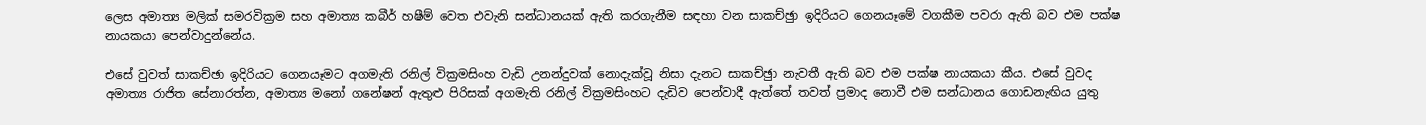ලෙස අමාත්‍ය මලික් සමරවික්‍රම සහ අමාත්‍ය කබීර් හෂීම් වෙත එවැනි සන්ධානයක් ඇති කරගැනීම සඳහා වන සාකච්ඡුා ඉදිරියට ගෙනයෑමේ වගකීම පවරා ඇති බව එම පක්ෂ නායකයා පෙන්වාදුන්නේය.

එසේ වුවත් සාකච්ඡා ඉදිරියට ගෙනයෑමට අගමැති රනිල් වික්‍රමසිංහ වැඩි උනන්දුවක් නොදැක්වූ නිසා දැනට සාකච්ඡුා නැවතී ඇති බව එම පක්ෂ නායකයා කීය. එසේ වුවද අමාත්‍ය රාජිත සේනාරත්න, අමාත්‍ය මනෝ ගනේෂන් ඇතුළු පිරිසක් අගමැති රනිල් වික්‍රමසිංහට දැඩිව පෙන්වාදී ඇත්තේ තවත් ප්‍රමාද නොවී එම සන්ධානය ගොඩනැඟිය යුතු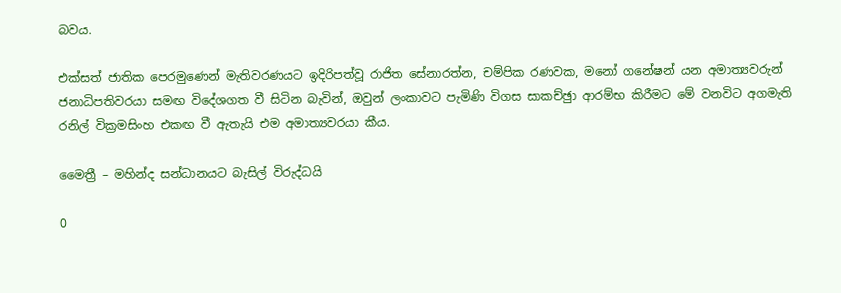බවය.

එක්සත් ජාතික පෙරමුණෙන් මැතිවරණයට ඉදිරිපත්වූ රාජිත සේනාරත්න, චම්පික රණවක, මනෝ ගනේෂන් යන අමාත්‍යවරුන් ජනාධිපතිවරයා සමඟ විදේශගත වී සිටින බැවින්, ඔවුන් ලංකාවට පැමිණි විගස සාකච්ඡුා ආරම්භ කිරීමට මේ වනවිට අගමැති රනිල් වික්‍රමසිංහ එකඟ වී ඇතැයි එම අමාත්‍යවරයා කීය.

මෛත්‍රී – මහින්ද සන්ධානයට බැසිල් විරුද්ධයි

0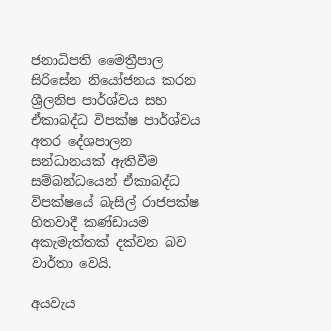ජනාධිපති මෛත්‍රීපාල සිරිසේන නියෝජනය කරන ශ්‍රීලනිප පාර්ශ්වය සහ ඒකාබද්ධ විපක්ෂ පාර්ශ්වය අතර දේශපාලන සන්ධානයක් ඇතිවීම සම්බන්ධයෙන් ඒකාබද්ධ විපක්ෂයේ බැසිල් රාජපක්ෂ හිතවාදී කණ්ඩායම අකැමැත්තක් දක්වන බව වාර්තා වෙයි.

අයවැය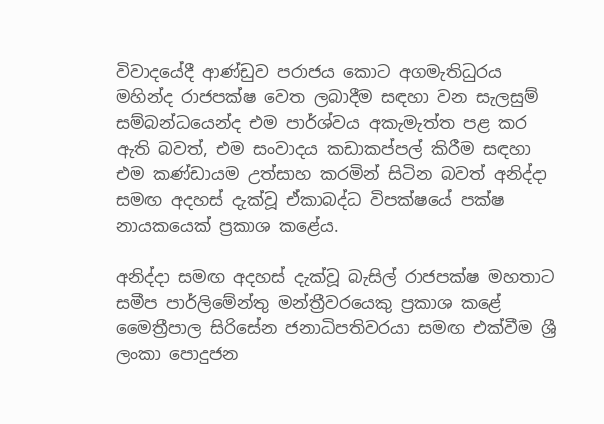විවාදයේදී ආණ්ඩුව පරාජය කොට අගමැතිධුරය මහින්ද රාජපක්ෂ වෙත ලබාදීම සඳහා වන සැලසුම් සම්බන්ධයෙන්ද එම පාර්ශ්වය අකැමැත්ත පළ කර ඇති බවත්, එම සංවාදය කඩාකප්පල් කිරීම සඳහා එම කණ්ඩායම උත්සාහ කරමින් සිටින බවත් අනිද්දා සමඟ අදහස් දැක්වූ ඒකාබද්ධ විපක්ෂයේ පක්ෂ නායකයෙක් ප්‍රකාශ කළේය.

අනිද්දා සමඟ අදහස් දැක්වූ බැසිල් රාජපක්ෂ මහතාට සමීප පාර්ලිමේන්තු මන්ත්‍රීවරයෙකු ප්‍රකාශ කළේ මෛත්‍රීපාල සිරිසේන ජනාධිපතිවරයා සමඟ එක්වීම ශ්‍රී ලංකා පොදුජන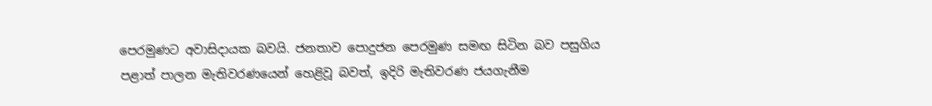පෙරමුණට අවාසිදායක බවයි. ජනතාව පොදුජන පෙරමුණ සමඟ සිටින බව පසුගිය පළාත් පාලන මැතිවරණයෙන් හෙළිවූ බවත්, ඉදිරි මැතිවරණ ජයගැනීම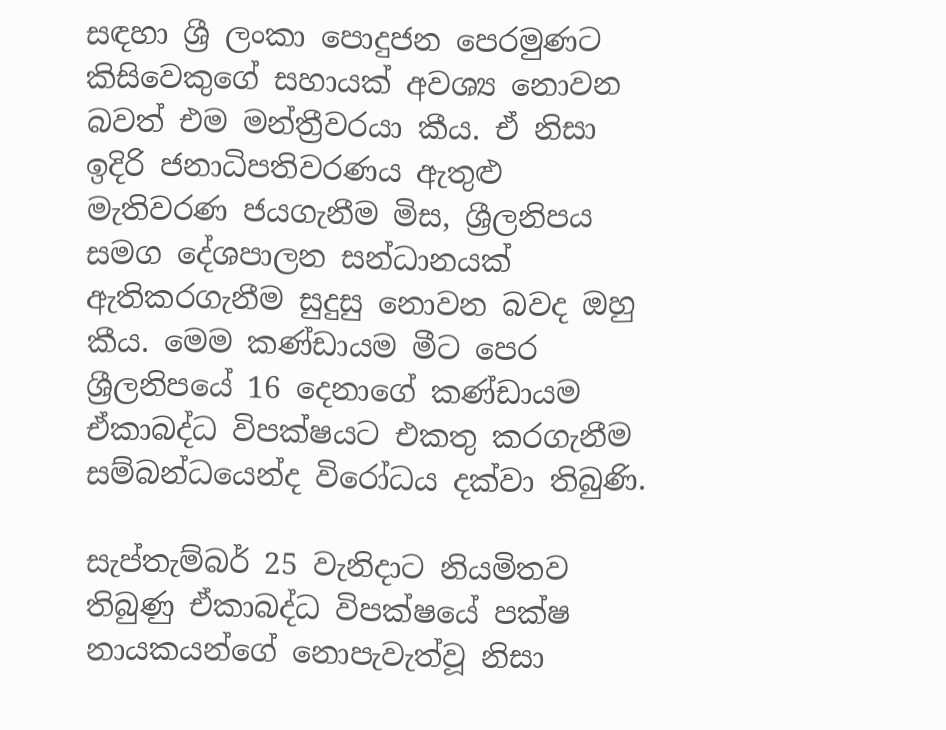සඳහා ශ්‍රී ලංකා පොදුජන පෙරමුණට කිසිවෙකුගේ සහායක් අවශ්‍ය නොවන බවත් එම මන්ත්‍රීවරයා කීය. ඒ නිසා ඉදිරි ජනාධිපතිවරණය ඇතුළු මැතිවරණ ජයගැනීම මිස, ශ්‍රීලනිපය සමග දේශපාලන සන්ධානයක් ඇතිකරගැනීම සුදුසු නොවන බවද ඔහු කීය. මෙම කණ්ඩායම මීට පෙර ශ්‍රීලනිපයේ 16 දෙනාගේ කණ්ඩායම ඒකාබද්ධ විපක්ෂයට එකතු කරගැනීම සම්බන්ධයෙන්ද විරෝධය දක්වා තිබුණි.

සැප්තැම්බර් 25 වැනිදාට නියමිතව තිබුණු ඒකාබද්ධ විපක්ෂයේ පක්ෂ නායකයන්ගේ නොපැවැත්වූ නිසා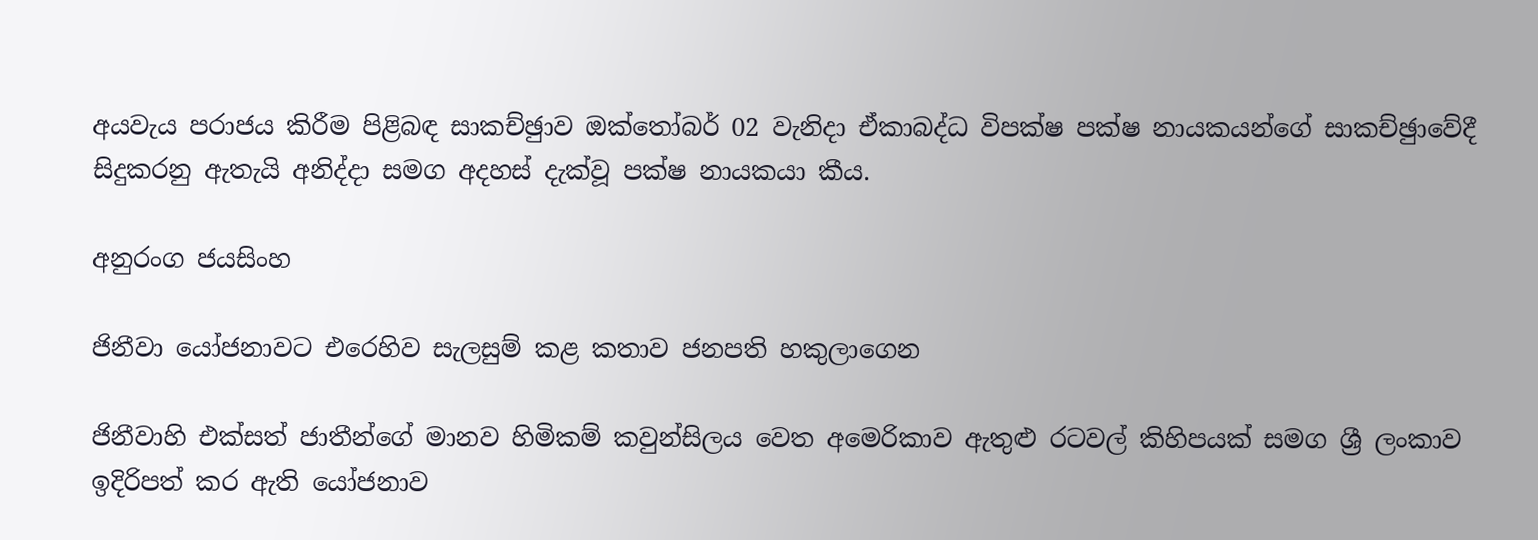අයවැය පරාජය කිරීම පිළිබඳ සාකච්ඡුාව ඔක්තෝබර් 02 වැනිදා ඒකාබද්ධ විපක්ෂ පක්ෂ නායකයන්ගේ සාකච්ඡුාවේදී සිදුකරනු ඇතැයි අනිද්දා සමග අදහස් දැක්වූ පක්ෂ නායකයා කීය.

අනුරංග ජයසිංහ

ජිනීවා යෝජනාවට එරෙහිව සැලසුම් කළ කතාව ජනපති හකුලාගෙන

ජිනීවාහි එක්සත් ජාතීන්ගේ මානව හිමිකම් කවුන්සිලය වෙත අමෙරිකාව ඇතුළු රටවල් කිහිපයක් සමග ශ්‍රී ලංකාව ඉදිරිපත් කර ඇති යෝජනාව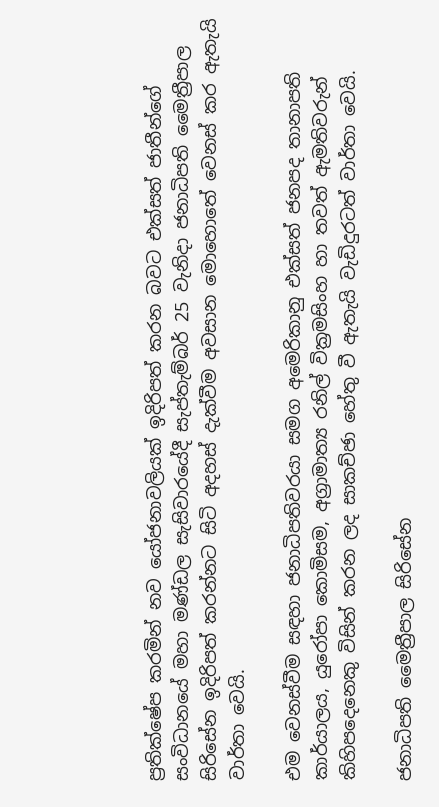ප්‍රතික්ෂේප කරමින් නව යෝජනාවලියක් ඉදිරිපත් කරන බවට එක්සත් ජාතීන්ගේ සංවිධානයේ මහා මණ්ඩල සැසිවාරයේදී සැප්තැම්බර් 25 වැනිදා ජනාධිපති මෛත්‍රීපාල සිරිසේන ඉදිරිපත් කරන්නට සිටි අදහස් දැක්වීම අවසාන මොහොතේ වෙනස් කර ඇතැයි වාර්තා වෙයි.

එම වෙනස්වීම සඳහා ජනාධිපතිවරයා සමග අමෙරිකානු එක්සත් ජනපද තානාපති කාර්යාලය, යුරෝපා කොමිසම, අග්‍රාමාත්‍ය රනිල් වික්‍රමසිංහ හා තවත් ඇමතිවරුන් කිහිපදෙනෙකු විසින් කරන ලද සාකච්ඡා හේතු වී ඇතැයි වැඩිදුරටත් වාර්තා වෙයි.

ජනාධිපති මෛත්‍රීපාල සිරිසේන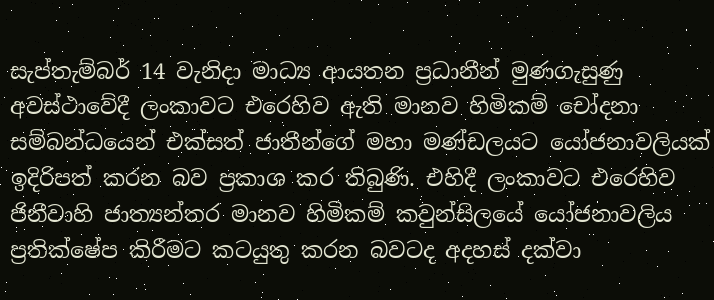සැප්තැම්බර් 14 වැනිදා මාධ්‍ය ආයතන ප්‍රධානීන් මුණගැසුණු අවස්ථාවේදී ලංකාවට එරෙහිව ඇති මානව හිමිකම් චෝදනා සම්බන්ධයෙන් එක්සත් ජාතීන්ගේ මහා මණ්ඩලයට යෝජනාවලියක් ඉදිරිපත් කරන බව ප්‍රකාශ කර තිබුණි. එහිදී ලංකාවට එරෙහිව ජිනීවාහි ජාත්‍යන්තර මානව හිමිකම් කවුන්සිලයේ යෝජනාවලිය ප්‍රතික්ෂේප කිරීමට කටයුතු කරන බවටද අදහස් දක්වා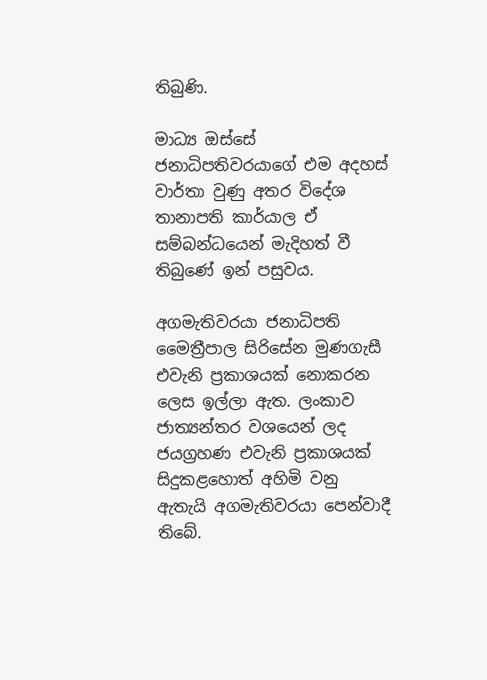තිබුණි.

මාධ්‍ය ඔස්සේ ජනාධිපතිවරයාගේ එම අදහස් වාර්තා වුණු අතර විදේශ තානාපති කාර්යාල ඒ සම්බන්ධයෙන් මැදිහත් වී තිබුණේ ඉන් පසුවය.

අගමැතිවරයා ජනාධිපති මෛත්‍රීපාල සිරිසේන මුණගැසී එවැනි ප්‍රකාශයක් නොකරන ලෙස ඉල්ලා ඇත. ලංකාව ජාත්‍යන්තර වශයෙන් ලද ජයග්‍රහණ එවැනි ප්‍රකාශයක් සිදුකළහොත් අහිමි වනු ඇතැයි අගමැතිවරයා පෙන්වාදී තිබේ.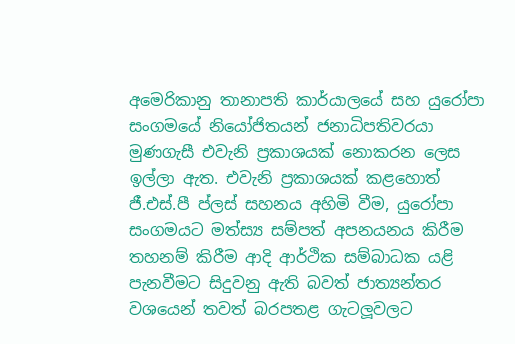අමෙරිකානු තානාපති කාර්යාලයේ සහ යුරෝපා සංගමයේ නියෝජිතයන් ජනාධිපතිවරයා මුණගැසී එවැනි ප්‍රකාශයක් නොකරන ලෙස ඉල්ලා ඇත. එවැනි ප්‍රකාශයක් කළහොත් ජී.එස්.පී ප්ලස් සහනය අහිමි වීම, යුරෝපා සංගමයට මත්ස්‍ය සම්පත් අපනයනය කිරීම තහනම් කිරීම ආදි ආර්ථික සම්බාධක යළි පැනවීමට සිදුවනු ඇති බවත් ජාත්‍යන්තර වශයෙන් තවත් බරපතළ ගැටලූ‍වලට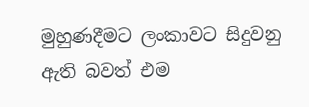මුහුණදීමට ලංකාවට සිදුවනු ඇති බවත් එම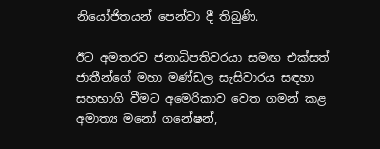නියෝජිතයන් පෙන්වා දී තිබුණි.

ඊට අමතරව ජනාධිපතිවරයා සමඟ එක්සත් ජාතීන්ගේ මහා මණ්ඩල සැසිවාරය සඳහා සහභාගි වීමට අමෙරිකාව වෙත ගමන් කළ අමාත්‍ය මනෝ ගනේෂන්,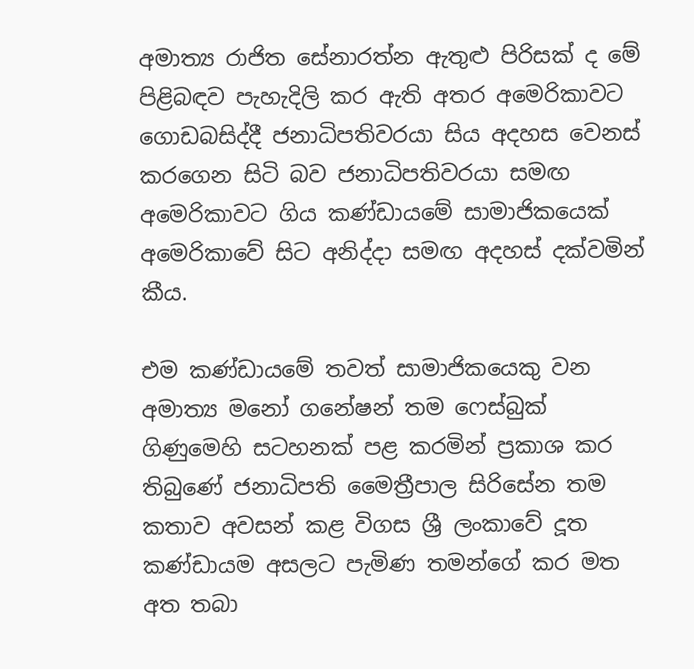අමාත්‍ය රාජිත සේනාරත්න ඇතුළු පිරිසක් ද මේ පිළිබඳව පැහැදිලි කර ඇති අතර අමෙරිකාවට ගොඩබසිද්දී ජනාධිපතිවරයා සිය අදහස වෙනස් කරගෙන සිටි බව ජනාධිපතිවරයා සමඟ අමෙරිකාවට ගිය කණ්ඩායමේ සාමාජිකයෙක් අමෙරිකාවේ සිට අනිද්දා සමඟ අදහස් දක්වමින් කීය.

එම කණ්ඩායමේ තවත් සාමාජිකයෙකු වන අමාත්‍ය මනෝ ගනේෂන් තම ෆෙස්බුක් ගිණුමෙහි සටහනක් පළ කරමින් ප්‍රකාශ කර තිබුණේ ජනාධිපති මෛත්‍රීපාල සිරිසේන තම කතාව අවසන් කළ විගස ශ්‍රී ලංකාවේ දූත කණ්ඩායම අසලට පැමිණ තමන්ගේ කර මත අත තබා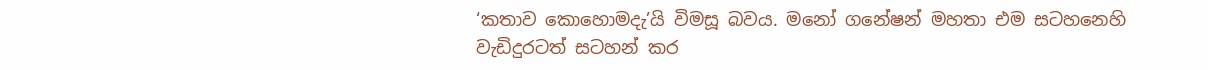‘කතාව කොහොමදැ’යි විමසූ බවය. මනෝ ගනේෂන් මහතා එම සටහනෙහි වැඩිදුරටත් සටහන් කර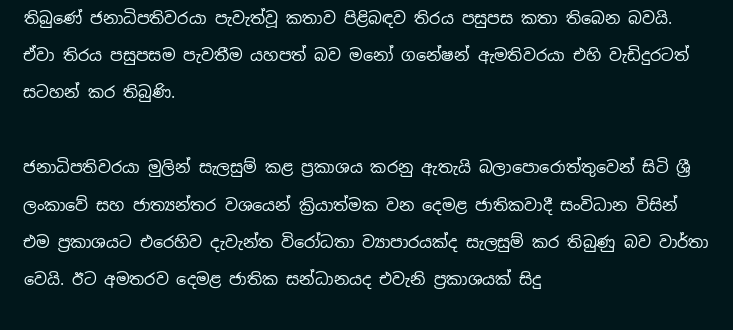තිබුණේ ජනාධිපතිවරයා පැවැත්වූ කතාව පිළිබඳව තිරය පසුපස කතා තිබෙන බවයි. ඒවා තිරය පසුපසම පැවතීම යහපත් බව මනෝ ගනේෂන් ඇමතිවරයා එහි වැඩිදුරටත් සටහන් කර තිබුණි.

ජනාධිපතිවරයා මුලින් සැලසුම් කළ ප්‍රකාශය කරනු ඇතැයි බලාපොරොත්තුවෙන් සිටි ශ්‍රී ලංකාවේ සහ ජාත්‍යන්තර වශයෙන් ක්‍රියාත්මක වන දෙමළ ජාතිකවාදී සංවිධාන විසින් එම ප්‍රකාශයට එරෙහිව දැවැන්ත විරෝධතා ව්‍යාපාරයක්ද සැලසුම් කර තිබුණු බව වාර්තා වෙයි. ඊට අමතරව දෙමළ ජාතික සන්ධානයද එවැනි ප්‍රකාශයක් සිදු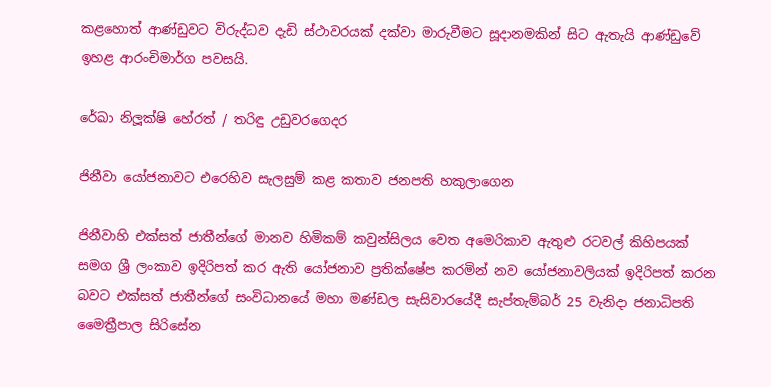කළහොත් ආණ්ඩුවට විරුද්ධව දැඩි ස්ථාවරයක් දක්වා මාරුවීමට සූදානමකින් සිට ඇතැයි ආණ්ඩුවේ ඉහළ ආරංචිමාර්ග පවසයි.

රේඛා නිලූ‍ක්ෂි හේරත් / තරිඳු උඩුවරගෙදර

ජිනීවා යෝජනාවට එරෙහිව සැලසුම් කළ කතාව ජනපති හකුලාගෙන

ජිනීවාහි එක්සත් ජාතීන්ගේ මානව හිමිකම් කවුන්සිලය වෙත අමෙරිකාව ඇතුළු රටවල් කිහිපයක් සමග ශ්‍රී ලංකාව ඉදිරිපත් කර ඇති යෝජනාව ප්‍රතික්ෂේප කරමින් නව යෝජනාවලියක් ඉදිරිපත් කරන බවට එක්සත් ජාතීන්ගේ සංවිධානයේ මහා මණ්ඩල සැසිවාරයේදී සැප්තැම්බර් 25 වැනිදා ජනාධිපති මෛත්‍රීපාල සිරිසේන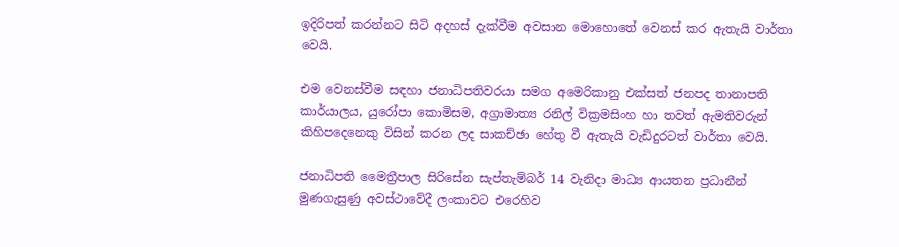ඉදිරිපත් කරන්නට සිටි අදහස් දැක්වීම අවසාන මොහොතේ වෙනස් කර ඇතැයි වාර්තා වෙයි.

එම වෙනස්වීම සඳහා ජනාධිපතිවරයා සමග අමෙරිකානු එක්සත් ජනපද තානාපති කාර්යාලය, යුරෝපා කොමිසම, අග්‍රාමාත්‍ය රනිල් වික්‍රමසිංහ හා තවත් ඇමතිවරුන් කිහිපදෙනෙකු විසින් කරන ලද සාකච්ඡා හේතු වී ඇතැයි වැඩිදුරටත් වාර්තා වෙයි.

ජනාධිපති මෛත්‍රීපාල සිරිසේන සැප්තැම්බර් 14 වැනිදා මාධ්‍ය ආයතන ප්‍රධානීන් මුණගැසුණු අවස්ථාවේදී ලංකාවට එරෙහිව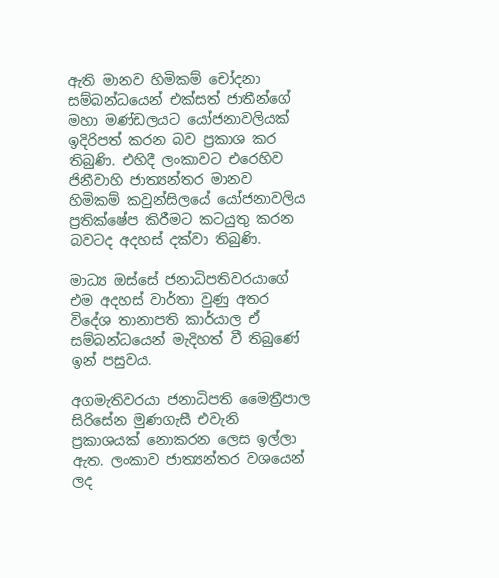ඇති මානව හිමිකම් චෝදනා සම්බන්ධයෙන් එක්සත් ජාතීන්ගේ මහා මණ්ඩලයට යෝජනාවලියක් ඉදිරිපත් කරන බව ප්‍රකාශ කර තිබුණි. එහිදී ලංකාවට එරෙහිව ජිනීවාහි ජාත්‍යන්තර මානව හිමිකම් කවුන්සිලයේ යෝජනාවලිය ප්‍රතික්ෂේප කිරීමට කටයුතු කරන බවටද අදහස් දක්වා තිබුණි.

මාධ්‍ය ඔස්සේ ජනාධිපතිවරයාගේ එම අදහස් වාර්තා වුණු අතර විදේශ තානාපති කාර්යාල ඒ සම්බන්ධයෙන් මැදිහත් වී තිබුණේ ඉන් පසුවය.

අගමැතිවරයා ජනාධිපති මෛත්‍රීපාල සිරිසේන මුණගැසී එවැනි ප්‍රකාශයක් නොකරන ලෙස ඉල්ලා ඇත. ලංකාව ජාත්‍යන්තර වශයෙන් ලද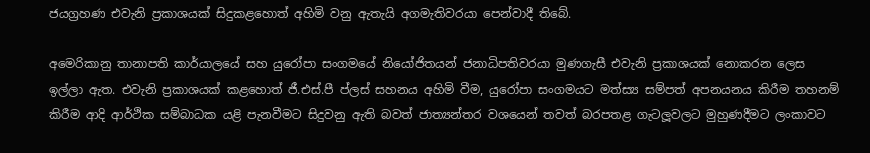ජයග්‍රහණ එවැනි ප්‍රකාශයක් සිදුකළහොත් අහිමි වනු ඇතැයි අගමැතිවරයා පෙන්වාදී තිබේ.

අමෙරිකානු තානාපති කාර්යාලයේ සහ යුරෝපා සංගමයේ නියෝජිතයන් ජනාධිපතිවරයා මුණගැසී එවැනි ප්‍රකාශයක් නොකරන ලෙස ඉල්ලා ඇත. එවැනි ප්‍රකාශයක් කළහොත් ජී.එස්.පී ප්ලස් සහනය අහිමි වීම, යුරෝපා සංගමයට මත්ස්‍ය සම්පත් අපනයනය කිරීම තහනම් කිරීම ආදි ආර්ථික සම්බාධක යළි පැනවීමට සිදුවනු ඇති බවත් ජාත්‍යන්තර වශයෙන් තවත් බරපතළ ගැටලූ‍වලට මුහුණදීමට ලංකාවට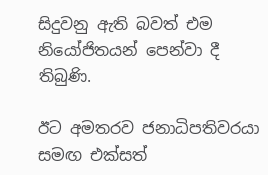සිදුවනු ඇති බවත් එම නියෝජිතයන් පෙන්වා දී තිබුණි.

ඊට අමතරව ජනාධිපතිවරයා සමඟ එක්සත්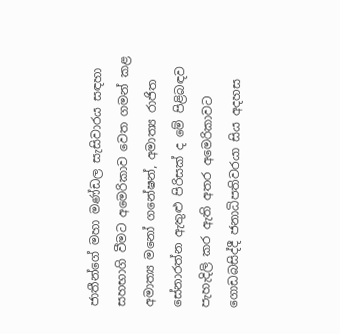ජාතීන්ගේ මහා මණ්ඩල සැසිවාරය සඳහා සහභාගි වීමට අමෙරිකාව වෙත ගමන් කළ අමාත්‍ය මනෝ ගනේෂන්, අමාත්‍ය රාජිත සේනාරත්න ඇතුළු පිරිසක් ද මේ පිළිබඳව පැහැදිලි කර ඇති අතර අමෙරිකාවට ගොඩබසිද්දී ජනාධිපතිවරයා සිය අදහස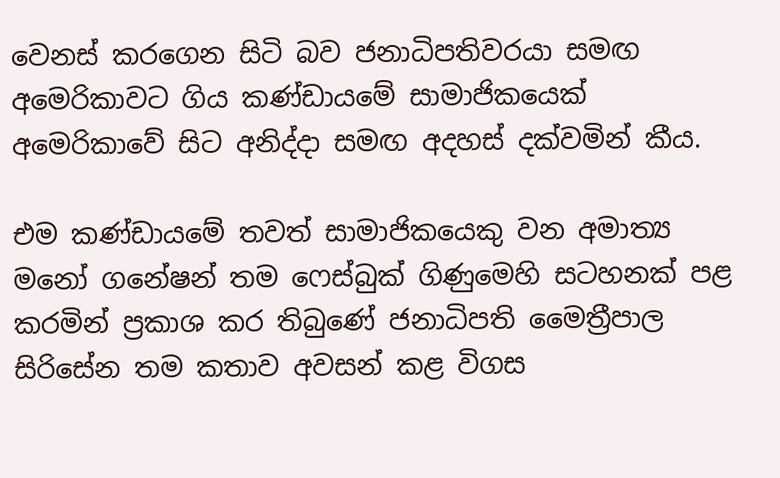වෙනස් කරගෙන සිටි බව ජනාධිපතිවරයා සමඟ අමෙරිකාවට ගිය කණ්ඩායමේ සාමාජිකයෙක් අමෙරිකාවේ සිට අනිද්දා සමඟ අදහස් දක්වමින් කීය.

එම කණ්ඩායමේ තවත් සාමාජිකයෙකු වන අමාත්‍ය මනෝ ගනේෂන් තම ෆෙස්බුක් ගිණුමෙහි සටහනක් පළ කරමින් ප්‍රකාශ කර තිබුණේ ජනාධිපති මෛත්‍රීපාල සිරිසේන තම කතාව අවසන් කළ විගස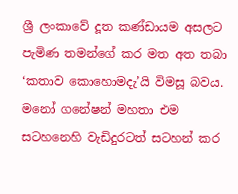ශ්‍රී ලංකාවේ දූත කණ්ඩායම අසලට පැමිණ තමන්ගේ කර මත අත තබා ‘කතාව කොහොමදැ’යි විමසූ බවය. මනෝ ගනේෂන් මහතා එම සටහනෙහි වැඩිදුරටත් සටහන් කර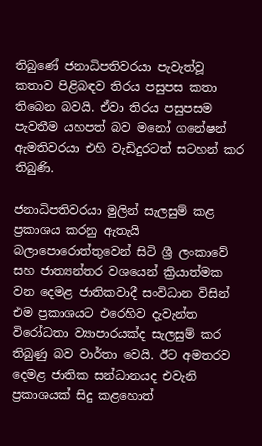තිබුණේ ජනාධිපතිවරයා පැවැත්වූ කතාව පිළිබඳව තිරය පසුපස කතා තිබෙන බවයි. ඒවා තිරය පසුපසම පැවතීම යහපත් බව මනෝ ගනේෂන් ඇමතිවරයා එහි වැඩිදුරටත් සටහන් කර තිබුණි.

ජනාධිපතිවරයා මුලින් සැලසුම් කළ ප්‍රකාශය කරනු ඇතැයි බලාපොරොත්තුවෙන් සිටි ශ්‍රී ලංකාවේ සහ ජාත්‍යන්තර වශයෙන් ක්‍රියාත්මක වන දෙමළ ජාතිකවාදී සංවිධාන විසින් එම ප්‍රකාශයට එරෙහිව දැවැන්ත විරෝධතා ව්‍යාපාරයක්ද සැලසුම් කර තිබුණු බව වාර්තා වෙයි. ඊට අමතරව දෙමළ ජාතික සන්ධානයද එවැනි ප්‍රකාශයක් සිදු කළහොත්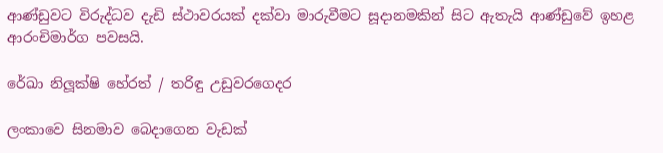ආණ්ඩුවට විරුද්ධව දැඩි ස්ථාවරයක් දක්වා මාරුවීමට සූදානමකින් සිට ඇතැයි ආණ්ඩුවේ ඉහළ ආරංචිමාර්ග පවසයි.

රේඛා නිලූ‍ක්ෂි හේරත් / තරිඳු උඩුවරගෙදර

ලංකාවෙ සිනමාව බෙදාගෙන වැඩක්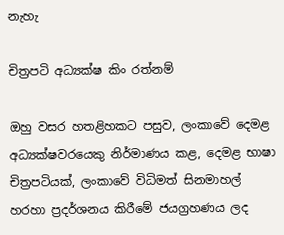නැහැ

චිත්‍රපටි අධ්‍යක්ෂ කිං රත්නම්

ඔහු වසර හතළිහකට පසුව, ලංකාවේ දෙමළ අධ්‍යක්ෂවරයෙකු නිර්මාණය කළ, දෙමළ භාෂා චිත්‍රපටියක්, ලංකාවේ විධිමත් සිනමාහල් හරහා ප්‍රදර්ශනය කිරීමේ ජයග්‍රහණය ලද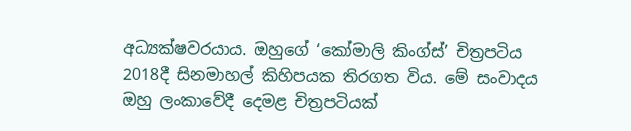අධ්‍යක්ෂවරයාය. ඔහුගේ ‘කෝමාලි කිංග්ස්’ චිත්‍රපටිය 2018දී සිනමාහල් කිහිපයක තිරගත විය. මේ සංවාදය ඔහු ලංකාවේදී දෙමළ චිත්‍රපටියක්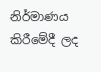නිර්මාණය කිරීමේදී ලද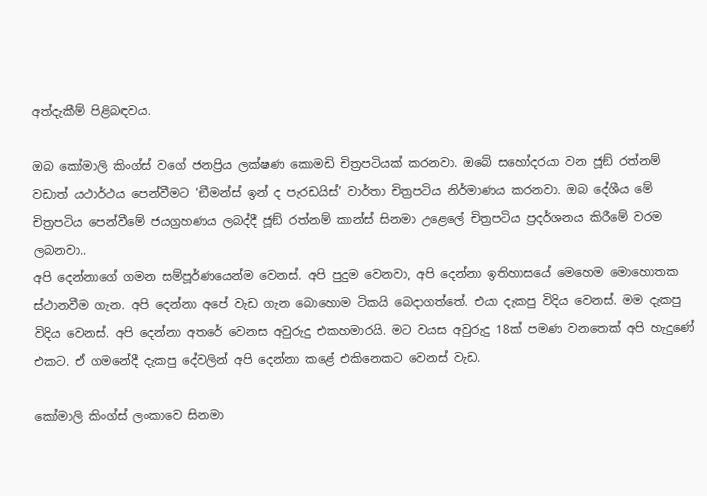අත්දැකීම් පිළිබඳවය.

ඔබ කෝමාලි කිංග්ස් වගේ ජනප්‍රිය ලක්ෂණ කොමඩි චිත්‍රපටියක් කරනවා. ඔබේ සහෝදරයා වන ජූඞ් රත්නම් වඩාත් යථාර්ථය පෙන්වීමට ‘ඞීමන්ස් ඉන් ද පැරඩයිස්’ වාර්තා චිත්‍රපටිය නිර්මාණය කරනවා. ඔබ දේශීය මේ චිත්‍රපටිය පෙන්වීමේ ජයග්‍රහණය ලබද්දී ජූඞ් රත්නම් කාන්ස් සිනමා උළෙලේ චිත්‍රපටිය ප්‍රදර්ශනය කිරීමේ වරම ලබනවා..
අපි දෙන්නාගේ ගමන සම්පූර්ණයෙන්ම වෙනස්. අපි පුදුම වෙනවා, අපි දෙන්නා ඉතිහාසයේ මෙහෙම මොහොතක ස්ථානවීම ගැන. අපි දෙන්නා අපේ වැඩ ගැන බොහොම ටිකයි බෙදාගත්තේ. එයා දැකපු විදිය වෙනස්. මම දැකපු විදිය වෙනස්. අපි දෙන්නා අතරේ වෙනස අවුරුදු එකහමාරයි. මට වයස අවුරුදු 18ක් පමණ වනතෙක් අපි හැදුණේ එකට. ඒ ගමනේදී දැකපු දේවලින් අපි දෙන්නා කළේ එකිනෙකට වෙනස් වැඩ.

කෝමාලි කිංග්ස් ලංකාවෙ සිනමා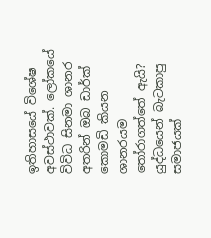ඉතිහාසයේ විශේෂ අවස්ථාවක්. ලෝකයේ විවිධ සිනමා ශානර අතරින් ඔබ ඩාර්ක් කොමඩි කියන ශානරයම තෝරාගත්තේ ඇයි?
යුද්ධයෙන් බැටකාපු සමාජයක්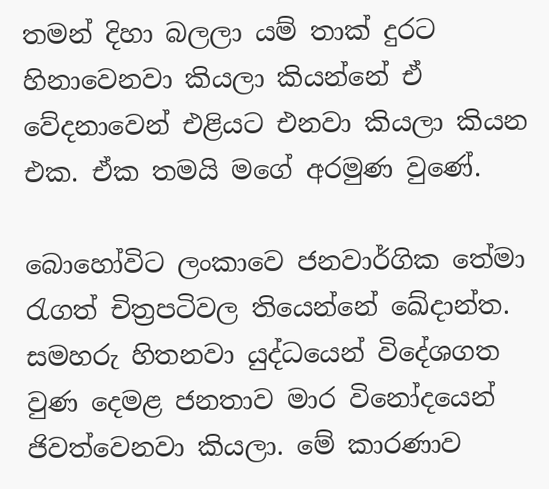තමන් දිහා බලලා යම් තාක් දුරට හිනාවෙනවා කියලා කියන්නේ ඒ වේදනාවෙන් එළියට එනවා කියලා කියන එක. ඒක තමයි මගේ අරමුණ වුණේ.

බොහෝවිට ලංකාවෙ ජනවාර්ගික තේමා රැගත් චිත්‍රපටිවල තියෙන්නේ ඛේදාන්ත. සමහරු හිතනවා යුද්ධයෙන් විදේශගත වුණ දෙමළ ජනතාව මාර විනෝදයෙන් ජිවත්වෙනවා කියලා. මේ කාරණාව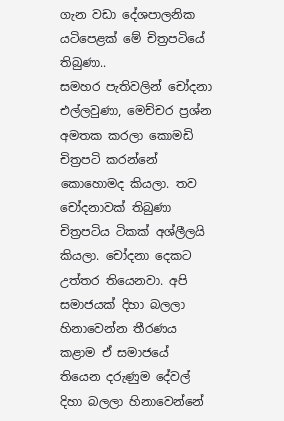ගැන වඩා දේශපාලනික යටිපෙළක් මේ චිත්‍රපටියේ තිබුණා..
සමහර පැතිවලින් චෝදනා එල්ලවුණා, මෙච්චර ප්‍රශ්න අමතක කරලා කොමඩි චිත්‍රපටි කරන්නේ කොහොමද කියලා. තව චෝදනාවක් තිබුණා චිත්‍රපටිය ටිකක් අශ්ලීලයි කියලා. චෝදනා දෙකට උත්තර තියෙනවා. අපි සමාජයක් දිහා බලලා හිනාවෙන්න තීරණය කළාම ඒ සමාජයේ තියෙන දරුණුම දේවල් දිහා බලලා හිනාවෙන්නේ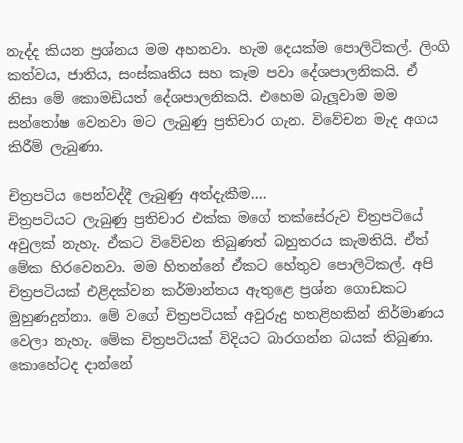නැද්ද කියන ප්‍රශ්නය මම අහනවා. හැම දෙයක්ම පොලිටිකල්. ලිංගි කත්වය, ජාතිය, සංස්කෘතිය සහ කෑම පවා දේශපාලනිකයි. ඒ නිසා මේ කොමඩියත් දේශපාලනිකයි. එහෙම බැලූ‍වාම මම සන්තෝෂ වෙනවා මට ලැබුණු ප්‍රතිචාර ගැන. විවේචන මැද අගය කිරීම් ලැබුණා.

චිත්‍රපටිය පෙන්වද්දී ලැබුණු අත්දැකීම….
චිත්‍රපටියට ලැබුණු ප්‍රතිචාර එක්ක මගේ තක්සේරුව චිත්‍රපටියේ අවුලක් නැහැ. ඒකට විවේචන තිබුණත් බහුතරය කැමතියි. ඒත් මේක හිරවෙනවා. මම හිතන්නේ ඒකට හේතුව පොලිටිකල්. අපි චිත්‍රපටියක් එළිදක්වන කර්මාන්තය ඇතුළෙ ප්‍රශ්න ගොඩකට මුහුණදුන්නා. මේ වගේ චිත්‍රපටියක් අවුරුදු හතළිහකින් නිර්මාණය වෙලා නැහැ. මේක චිත්‍රපටියක් විදියට බාරගන්න බයක් තිබුණා. කොහේටද දාන්නේ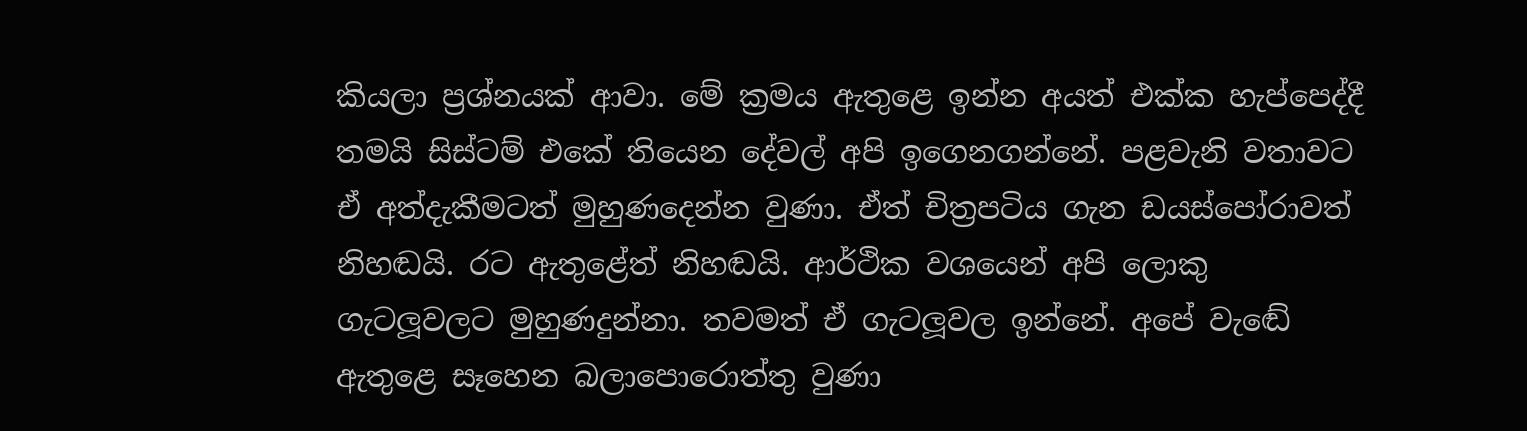කියලා ප්‍රශ්නයක් ආවා. මේ ක්‍රමය ඇතුළෙ ඉන්න අයත් එක්ක හැප්පෙද්දී තමයි සිස්ටම් එකේ තියෙන දේවල් අපි ඉගෙනගන්නේ. පළවැනි වතාවට ඒ අත්දැකීමටත් මුහුණදෙන්න වුණා. ඒත් චිත්‍රපටිය ගැන ඩයස්පෝරාවත් නිහඬයි. රට ඇතුළේත් නිහඬයි. ආර්ථික වශයෙන් අපි ලොකු ගැටලූ‍වලට මුහුණදුන්නා. තවමත් ඒ ගැටලූ‍වල ඉන්නේ. අපේ වැඬේ ඇතුළෙ සෑහෙන බලාපොරොත්තු වුණා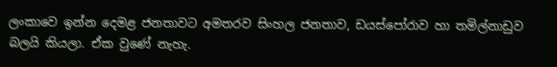ලංකාවෙ ඉන්න දෙමළ ජනතාවට අමතරව සිංහල ජනතාව, ඩයස්පෝරාව හා තමිල්නාඩුව බලයි කියලා. ඒක වුණේ නැහැ.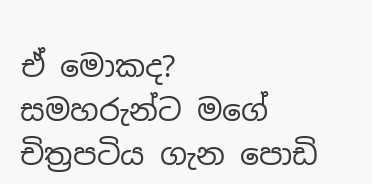ඒ මොකද?
සමහරුන්ට මගේ චිත්‍රපටිය ගැන පොඩි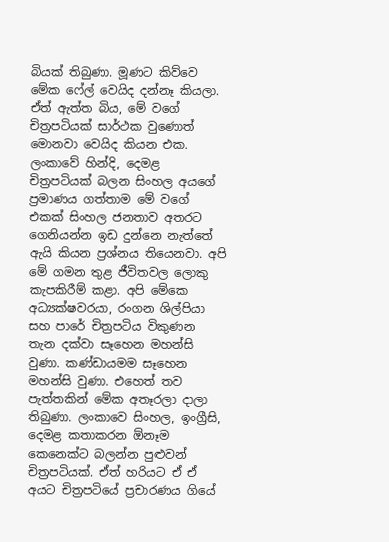බියක් තිබුණා. මූණට කිව්වෙ මේක ෆේල් වෙයිද දන්නෑ කියලා. ඒත් ඇත්ත බිය, මේ වගේ චිත්‍රපටියක් සාර්ථක වුණොත් මොනවා වෙයිද කියන එක. ලංකාවේ හින්දි, දෙමළ චිත්‍රපටියක් බලන සිංහල අයගේ ප්‍රමාණය ගත්තාම මේ වගේ එකක් සිංහල ජනතාව අතරට ගෙනියන්න ඉඩ දුන්නෙ නැත්තේ ඇයි කියන ප්‍රශ්නය තියෙනවා. අපි මේ ගමන තුළ ජීවිතවල ලොකු කැපකිරීම් කළා. අපි මේකෙ අධ්‍යක්ෂවරයා, රංගන ශිල්පියා සහ පාරේ චිත්‍රපටිය විකුණන තැන දක්වා සෑහෙන මහන්සි වුණා. කණ්ඩායමම සෑහෙන මහන්සි වුණා. එහෙත් තව පැත්තකින් මේක අතෑරලා දාලා තිබුණා. ලංකාවෙ සිංහල, ඉංග්‍රීසි, දෙමළ කතාකරන ඕනෑම කෙනෙක්ට බලන්න පුළුවන් චිත්‍රපටියක්. ඒත් හරියට ඒ ඒ අයට චිත්‍රපටියේ ප්‍රචාරණය ගියේ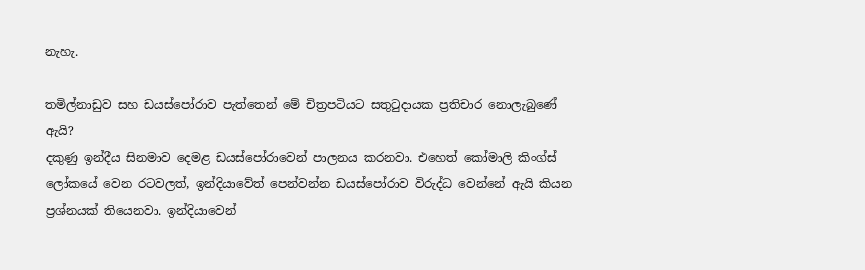නැහැ.

තමිල්නාඩුව සහ ඩයස්පෝරාව පැත්තෙන් මේ චිත්‍රපටියට සතුටුදායක ප්‍රතිචාර නොලැබුණේ ඇයි?
දකුණු ඉන්දීය සිනමාව දෙමළ ඩයස්පෝරාවෙන් පාලනය කරනවා. එහෙත් කෝමාලි කිංග්ස් ලෝකයේ වෙන රටවලත්, ඉන්දියාවේත් පෙන්වන්න ඩයස්පෝරාව විරුද්ධ වෙන්නේ ඇයි කියන ප්‍රශ්නයක් තියෙනවා. ඉන්දියාවෙන්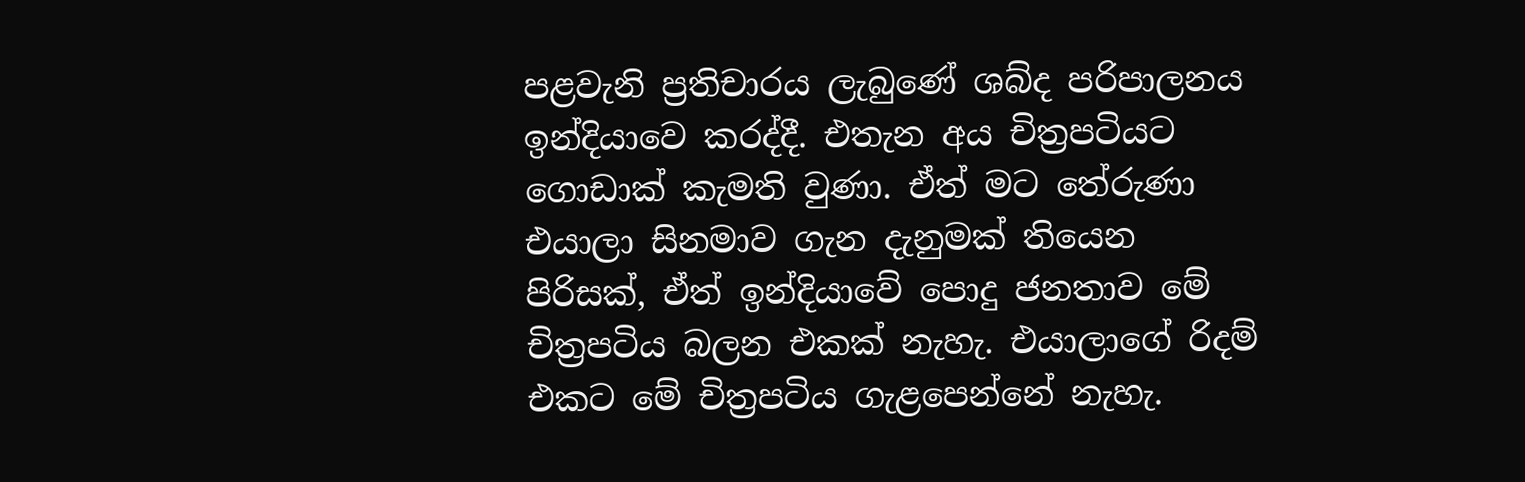පළවැනි ප්‍රතිචාරය ලැබුණේ ශබ්ද පරිපාලනය ඉන්දියාවෙ කරද්දී. එතැන අය චිත්‍රපටියට ගොඩාක් කැමති වුණා. ඒත් මට තේරුණා එයාලා සිනමාව ගැන දැනුමක් තියෙන පිරිසක්, ඒත් ඉන්දියාවේ පොදු ජනතාව මේ චිත්‍රපටිය බලන එකක් නැහැ. එයාලාගේ රිදම් එකට මේ චිත්‍රපටිය ගැළපෙන්නේ නැහැ.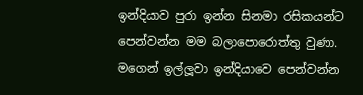ඉන්දියාව පුරා ඉන්න සිනමා රසිකයන්ට පෙන්වන්න මම බලාපොරොත්තු වුණා. මගෙන් ඉල්ලූවා ඉන්දියාවෙ පෙන්වන්න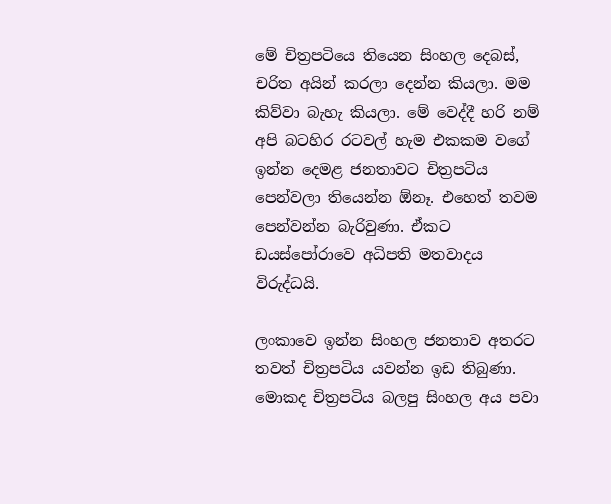මේ චිත්‍රපටියෙ තියෙන සිංහල දෙබස්, චරිත අයින් කරලා දෙන්න කියලා. මම කිව්වා බැහැ කියලා. මේ වෙද්දී හරි නම් අපි බටහිර රටවල් හැම එකකම වගේ ඉන්න දෙමළ ජනතාවට චිත්‍රපටිය පෙන්වලා තියෙන්න ඕනෑ. එහෙත් තවම පෙන්වන්න බැරිවුණා. ඒකට ඩයස්පෝරාවෙ අධිපති මතවාදය විරුද්ධයි.

ලංකාවෙ ඉන්න සිංහල ජනතාව අතරට තවත් චිත්‍රපටිය යවන්න ඉඩ තිබුණා. මොකද චිත්‍රපටිය බලපු සිංහල අය පවා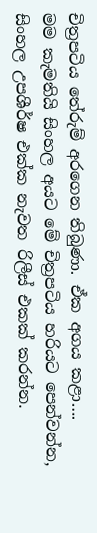චිත්‍රපටිය තේරුම් අරගෙන තිබුණා. ඒක අගය කළා….
මම කැමතියි සිංහල අයට මේ චිත්‍රපටිය හරියට පෙන්වන්න, සිංහල උපශීර්ෂ එක්ක නැවත රිලීස් එකක් කරන්න.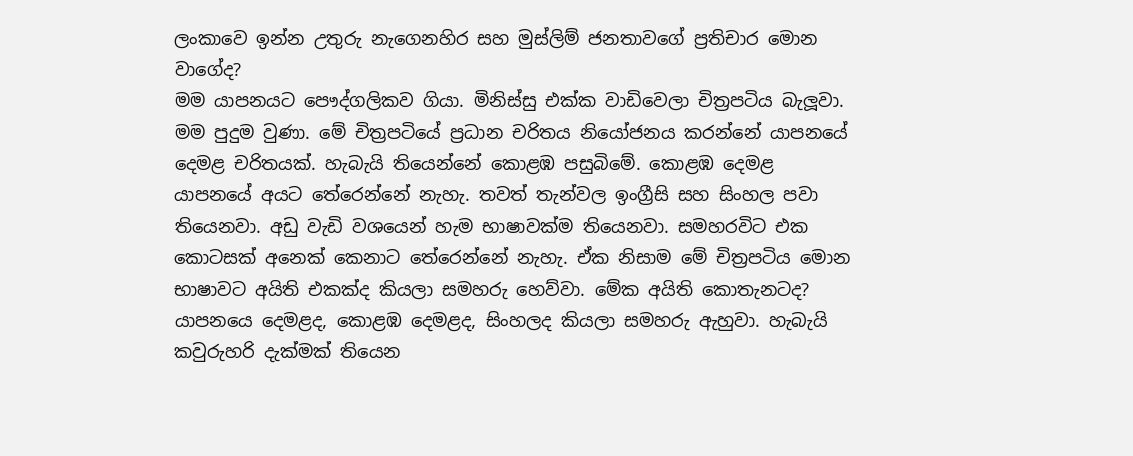ලංකාවෙ ඉන්න උතුරු නැගෙනහිර සහ මුස්ලිම් ජනතාවගේ ප්‍රතිචාර මොන වාගේද?
මම යාපනයට පෞද්ගලිකව ගියා. මිනිස්සු එක්ක වාඩිවෙලා චිත්‍රපටිය බැලූ‍වා. මම පුදුම වුණා. මේ චිත්‍රපටියේ ප්‍රධාන චරිතය නියෝජනය කරන්නේ යාපනයේ දෙමළ චරිතයක්. හැබැයි තියෙන්නේ කොළඹ පසුබිමේ. කොළඹ දෙමළ යාපනයේ අයට තේරෙන්නේ නැහැ. තවත් තැන්වල ඉංග්‍රීසි සහ සිංහල පවා තියෙනවා. අඩු වැඩි වශයෙන් හැම භාෂාවක්ම තියෙනවා. සමහරවිට එක කොටසක් අනෙක් කෙනාට තේරෙන්නේ නැහැ. ඒක නිසාම මේ චිත්‍රපටිය මොන භාෂාවට අයිති එකක්ද කියලා සමහරු හෙව්වා. මේක අයිති කොතැනටද? යාපනයෙ දෙමළද, කොළඹ දෙමළද, සිංහලද කියලා සමහරු ඇහුවා. හැබැයි කවුරුහරි දැක්මක් තියෙන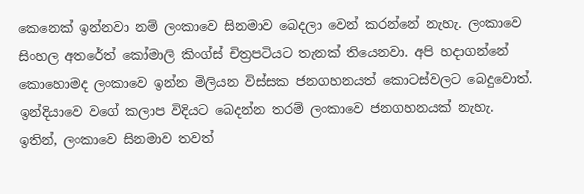කෙනෙක් ඉන්නවා නම් ලංකාවෙ සිනමාව බෙදලා වෙන් කරන්නේ නැහැ. ලංකාවෙ සිංහල අතරේත් කෝමාලි කිංග්ස් චිත්‍රපටියට තැනක් තියෙනවා. අපි හදාගන්නේ කොහොමද ලංකාවෙ ඉන්න මිලියන විස්සක ජනගහනයත් කොටස්වලට බෙදුවොත්. ඉන්දියාවෙ වගේ කලාප විදියට බෙදන්න තරම් ලංකාවෙ ජනගහනයක් නැහැ. ඉතින්, ලංකාවෙ සිනමාව තවත්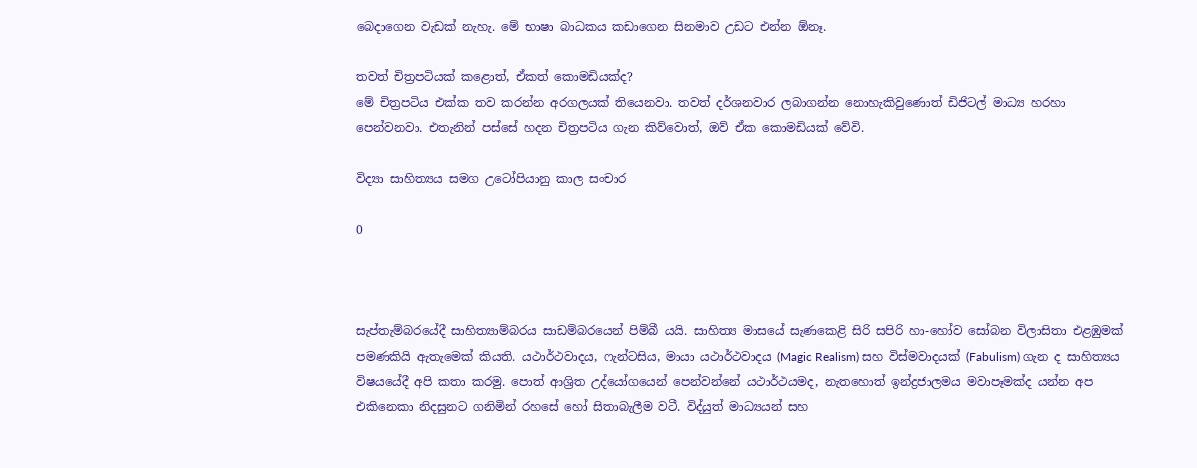බෙදාගෙන වැඩක් නැහැ. මේ භාෂා බාධකය කඩාගෙන සිනමාව උඩට එන්න ඕනෑ.

තවත් චිත්‍රපටියක් කළොත්, ඒකත් කොමඩියක්ද?
මේ චිත්‍රපටිය එක්ක තව කරන්න අරගලයක් තියෙනවා. තවත් දර්ශනවාර ලබාගන්න නොහැකිවුණොත් ඩිජිටල් මාධ්‍ය හරහා පෙන්වනවා. එතැනින් පස්සේ හදන චිත්‍රපටිය ගැන කිව්වොත්, ඔව් ඒක කොමඩියක් වේවි.

විද්‍යා සාහිත්‍යය සමග උටෝපියානු කාල සංචාර

0



සැප්තැම්බරයේදී සාහිත්‍යාම්බරය සාඩම්බරයෙන් පිම්බී යයි. සාහිත්‍ය මාසයේ සැණකෙළි සිරි සපිරි හා-හෝව සෝබන විලාසිතා එළඹුමක් පමණකියි ඇතැමෙක් කියති. යථාර්ථවාදය, ෆැන්ටසිය, මායා යථාර්ථවාදය (Magic Realism) සහ විස්මවාදයක් (Fabulism) ගැන ද සාහිත්‍යය විෂයයේදී අපි කතා කරමු. පොත් ආශ්‍රිත උද්යෝගයෙන් පෙන්වන්නේ යථාර්ථයමද, නැතහොත් ඉන්ද්‍රජාලමය මවාපෑමක්ද යන්න අප එකිනෙකා නිදසුනට ගනිමින් රහසේ හෝ සිතාබැලීම වටී. විද්යුත් මාධ්‍යයන් සහ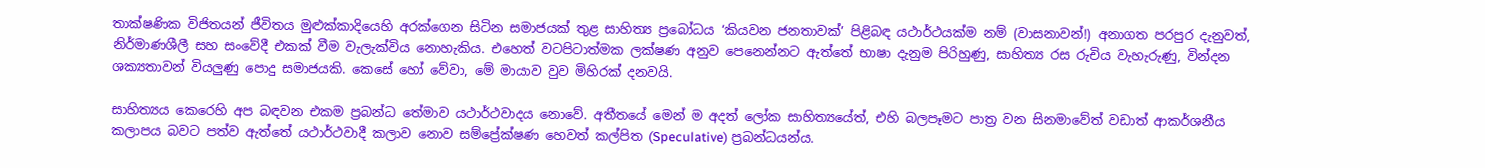තාක්ෂණික විජිතයන් ජීවිතය මුළුක්කාදියෙහි අරක්ගෙන සිටින සමාජයක් තුළ සාහිත්‍ය ප්‍රබෝධය ‘කියවන ජනතාවක්’ පිළිබඳ යථාර්ථයක්ම නම් (වාසනාවන්!) අනාගත පරපුර දැනුවත්, නිර්මාණශීලී සහ සංවේදී එකක් වීම වැලැක්විය නොහැකිය. එහෙත් වටපිටාත්මක ලක්ෂණ අනුව පෙනෙන්නට ඇත්තේ භාෂා දැනුම පිරිහුණු, සාහිත්‍ය රස රුචිය වැහැරුණු, වින්දන ශක්‍යතාවන් වියලුණු පොදු සමාජයකි. කෙසේ හෝ වේවා, මේ මායාව වුව මිහිරක් දනවයි.

සාහිත්‍යය කෙරෙහි අප බඳවන එකම ප්‍රබන්ධ තේමාව යථාර්ථවාදය නොවේ. අතීතයේ මෙන් ම අදත් ලෝක සාහිත්‍යයේත්, එහි බලපෑමට පාත්‍ර වන සිනමාවේත් වඩාත් ආකර්ශනීය කලාපය බවට පත්ව ඇත්තේ යථාර්ථවාදී කලාව නොව සම්ප්‍රේක්ෂණ හෙවත් කල්පිත (Speculative) ප්‍රබන්ධයන්ය.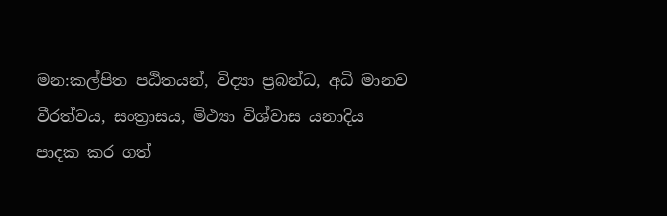මන:කල්පිත පඨිතයන්, විද්‍යා ප්‍රබන්ධ, අධි මානව වීරත්වය, සංත්‍රාසය, මිථ්‍යා විශ්වාස යනාදිය පාදක කර ගත්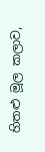හිතළු මූල කලාව,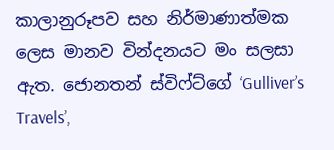කාලානුරූපව සහ නිර්මාණාත්මක ලෙස මානව වින්දනයට මං සලසා ඇත. ජොනතන් ස්විෆ්ට්ගේ ‘Gulliver’s Travels’,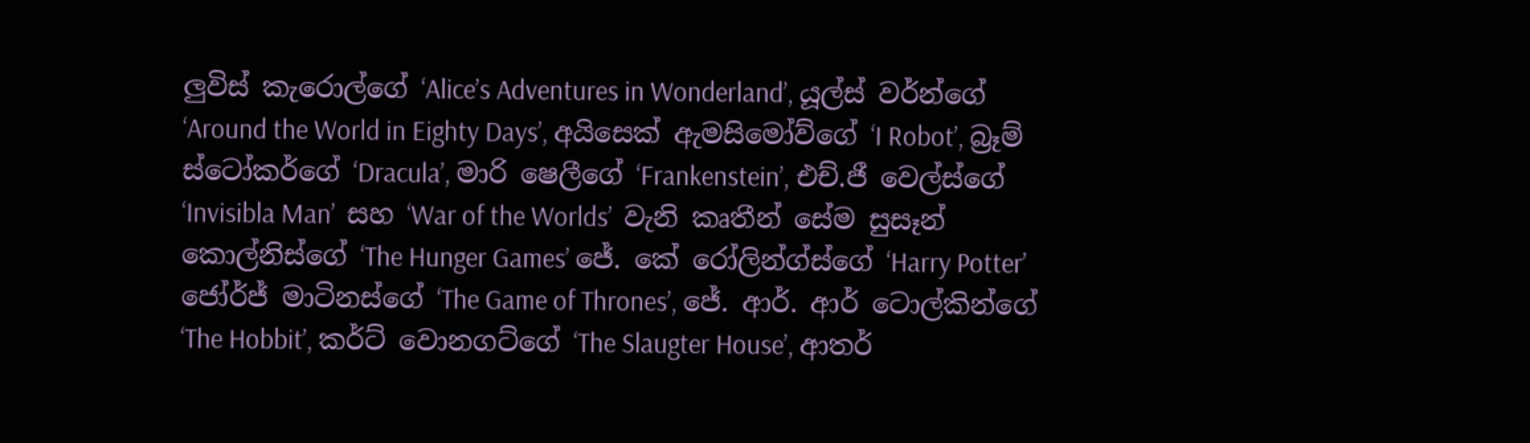ලුවිස් කැරොල්ගේ ‘Alice’s Adventures in Wonderland’, යූල්ස් වර්න්ගේ ‘Around the World in Eighty Days’, අයිසෙක් ඇමසිමෝව්ගේ ‘I Robot’, බ්‍රෑම් ස්ටෝකර්ගේ ‘Dracula’, මාරි ෂෙලීගේ ‘Frankenstein’, එච්.ජී වෙල්ස්ගේ ‘Invisibla Man’  සහ ‘War of the Worlds’  වැනි කෘතීන් සේම සුසෑන් කොල්නිස්ගේ ‘The Hunger Games’ ජේ. කේ රෝලින්ග්ස්ගේ ‘Harry Potter’ ජෝර්ජ් මාටිනස්ගේ ‘The Game of Thrones’, ජේ. ආර්. ආර් ටොල්කින්ගේ ‘The Hobbit’, කර්ට් වොනගට්ගේ ‘The Slaugter House’, ආතර්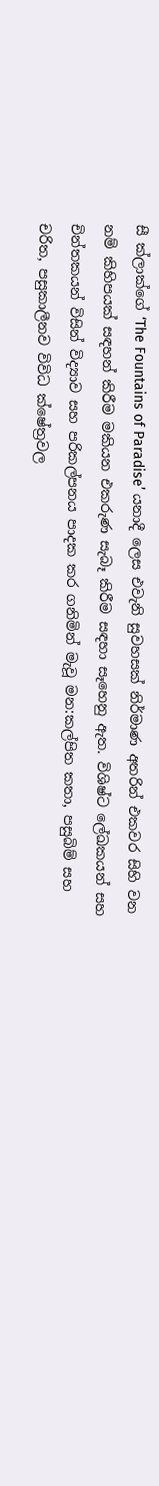සී ක්ලාක්ගේ ‘The Fountains of Paradise’ යනාදී ලෙස එවැනි සුවහසක් නිර්මාණ අතරින් එකවර සිහි වන නම් කිහිපයක් සඳහන් කිරීම මකියන එකරුණ සැබෑ කිරීම සඳහා සෑහෙනු ඇත. විශිෂ්ට ලේඛකයන් සහ චින්තකයන් විසින් විද්‍යාව සහ පරිකල්පනය පාදක කර ගනිමින් මැවූ මන:කල්පිත කතා, පසුබිම් සහ චරිත, පසුකාලීනව විවිධ ක්ෂේත්‍රවල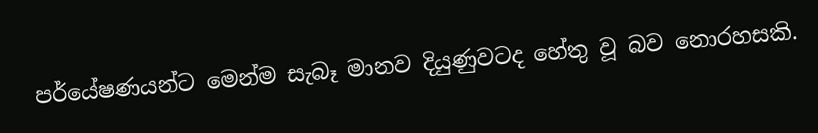පර්යේෂණයන්ට මෙන්ම සැබෑ මානව දියුණුවටද හේතු වූ බව නොරහසකි.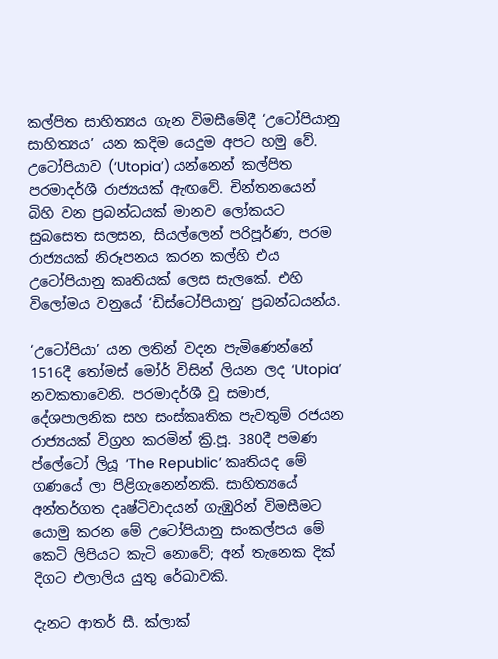කල්පිත සාහිත්‍යය ගැන විමසීමේදී ‘උ‍ටෝපියානු සාහිත්‍යය’ යන කදිම යෙදුම අපට හමු වේ. උටෝපියාව (‘Utopia’) යන්නෙන් කල්පිත පරමාදර්ශී රාජ්‍යයක් ඇඟවේ. චින්තනයෙන් බිහි වන ප්‍රබන්ධයක් මානව ලෝකයට සුබසෙත සලසන, සියල්ලෙන් පරිපූර්ණ, පරම රාජ්‍යයක් නිරූපනය කරන කල්හි එය උටෝපියානු කෘතියක් ලෙස සැලකේ. එහි විලෝමය වනුයේ ‘ඩිස්ටෝපියානු’ ප්‍රබන්ධයන්ය.

‘උටෝපියා’ යන ලතින් වදන පැමිණෙන්නේ 1516දී තෝමස් මෝර් විසින් ලියන ලද ‘Utopia’ නවකතාවෙනි. පරමාදර්ශී වූ සමාජ, දේශපාලනික සහ සංස්කෘතික පැවතුම් රජයන රාජ්‍යයක් විග්‍රහ කරමින් ක්‍රි.පූ. 380දී පමණ ප්ලේටෝ ලියූ ‘The Republic’ කෘතියද මේ ගණයේ ලා පිළිගැනෙන්නකි. සාහිත්‍යයේ අන්තර්ගත දෘෂ්ටිවාදයන් ගැඹුරින් විමසීමට යොමු කරන මේ උටෝපියානු සංකල්පය මේ කෙටි ලිපියට කැටි නොවේ; අන් තැනෙක දික් දිගට එලාලිය යුතු රේඛාවකි.

දැනට ආතර් සී. ක්ලාක්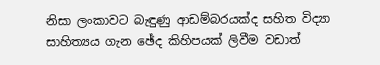නිසා ලංකාවට බැඳුණු ආඩම්බරයක්ද සහිත විද්‍යා සාහිත්‍යය ගැන ඡේද කිහිපයක් ලිවීම වඩාත්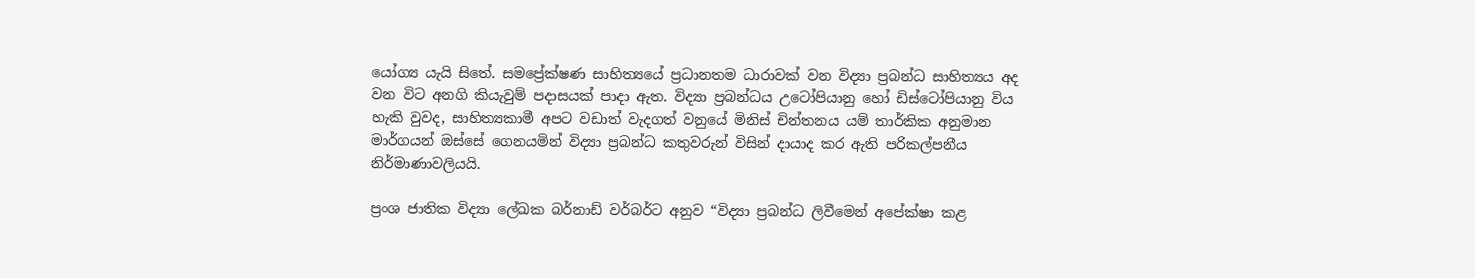යෝග්‍ය යැයි සිතේ. සමප්‍රේක්ෂණ සාහිත්‍යයේ ප්‍රධානතම ධාරාවක් වන විද්‍යා ප්‍රබන්ධ සාහිත්‍යය අද වන විට අනගි කියැවුම් පදාසයක් පාදා ඇත. විද්‍යා ප්‍රබන්ධය උටෝපියානු හෝ ඩිස්ටෝපියානු විය හැකි වුවද, සාහිත්‍යකාමී අපට වඩාත් වැදගත් වනුයේ මිනිස් චින්තනය යම් තාර්කික අනුමාන මාර්ගයන් ඔස්සේ ගෙනයමින් විද්‍යා ප්‍රබන්ධ කතුවරුන් විසින් දායාද කර ඇති පරිකල්පනීය නිර්මාණාවලියයි.

ප්‍රංශ ජාතික විද්‍යා ලේඛක බර්නාඩ් වර්බර්ට අනුව “විද්‍යා ප්‍රබන්ධ ලිවීමෙන් අපේක්ෂා කළ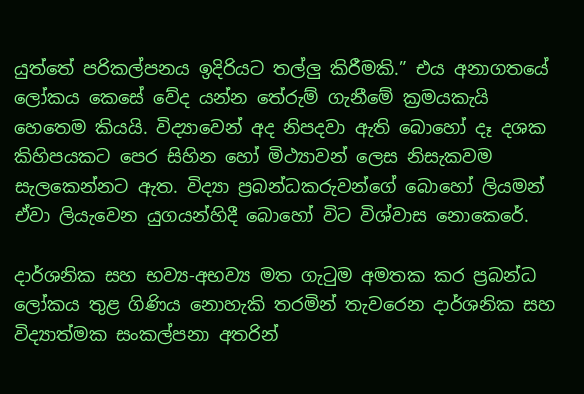යුත්තේ පරිකල්පනය ඉදිරියට තල්ලු කිරීමකි.” එය අනාගතයේ ලෝකය කෙසේ වේද යන්න තේරුම් ගැනීමේ ක්‍රමයකැයි හෙතෙම කියයි. විද්‍යාවෙන් අද නිපදවා ඇති බොහෝ දෑ දශක කිහිපයකට පෙර සිහින හෝ මිථ්‍යාවන් ලෙස නිසැකවම සැලකෙන්නට ඇත. විද්‍යා ප්‍රබන්ධකරුවන්ගේ බොහෝ ලියමන් ඒවා ලියැවෙන යුගයන්හිදී බොහෝ විට විශ්වාස නොකෙරේ.

දාර්ශනික සහ භව්‍ය-අභව්‍ය මත ගැටුම අමතක කර ප්‍රබන්ධ ලෝකය තුළ ගිණිය නොහැකි තරමින් තැවරෙන දාර්ශනික සහ විද්‍යාත්මක සංකල්පනා අතරින්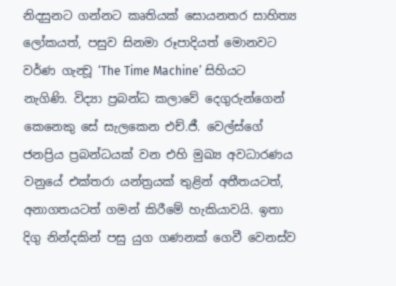නිදසුනට ගන්නට කෘතියක් සොයනතර සාහිත්‍ය ලෝකයත්, පසුව සිනමා රූපාදියත් මොනවට වර්ණ ගැන්‍වූ ‘The Time Machine’ සිහියට නැගිණි. විද්‍යා ප්‍රබන්ධ කලාවේ දෙගුරුන්ගෙන් කෙනෙකු සේ සැලකෙන එච්.ජී. වෙල්ස්ගේ ජනප්‍රිය ප්‍රබන්ධයක් වන එහි මුඛ්‍ය අවධාරණය වනුයේ එක්තරා යන්ත්‍රයක් තුළින් අතීතයටත්, අනාගතයටත් ගමන් කිරීමේ හැකියාවයි. ඉතා දිගු නින්දකින් පසු යුග ගණනක් ගෙවී වෙනස්ව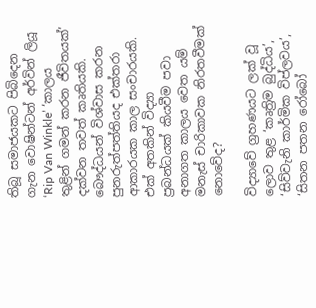තිබූ සමාජයකට පිබිදෙන ගැන වොෂින්ටන් අර්වින් ලියූ ‘Rip Van Winkle’ ‘කාලය තුළින් ගමන් කරන ජීවිතයක්’ දක්වන තවත් කෘතියකි. බෞද්ධයන් විශ්වාස කරන පුනරුත්පත්තියද එක්තරා ආකාරයක කාල සංචාරයකි. එක් අතකින් විද්‍යා ප්‍රබන්ධයක් කියවීම පවා අනාගත කාලය වෙත යම් මනැස් චාරිකාවක නිරතවීමක් නොවේද?

විද්‍යාවේ ග්‍රහණයට ලක් වූ ලොව තුළ ‘කෘත්‍රිම බුද්ධිය’, ‘සිව්වැනි කාර්මික විප්ලවය’, ‘සිතන පතන රෝබෝ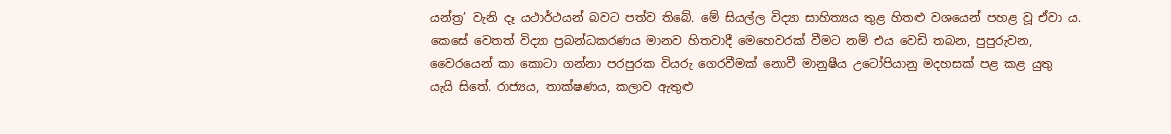යන්ත්‍ර’ වැනි දෑ යථාර්ථයන් බවට පත්ව තිබේ. මේ සියල්ල විද්‍යා සාහිත්‍යය තුළ හිතළු වශයෙන් පහළ වූ ඒවා ය. කෙසේ වෙතත් විද්‍යා ප්‍රබන්ධකරණය මානව හිතවාදී මෙහෙවරක් වීමට නම් එය වෙඩි තබන, පුපුරුවන, වෛරයෙන් කා කොටා ගන්නා පරපුරක වියරු ගෙරවීමක් නොවී මානුෂීය උටෝපියානු මදහසක් පළ කළ යුතු යැයි සිතේ. රාජ්‍යය, තාක්ෂණය, කලාව ඇතුළු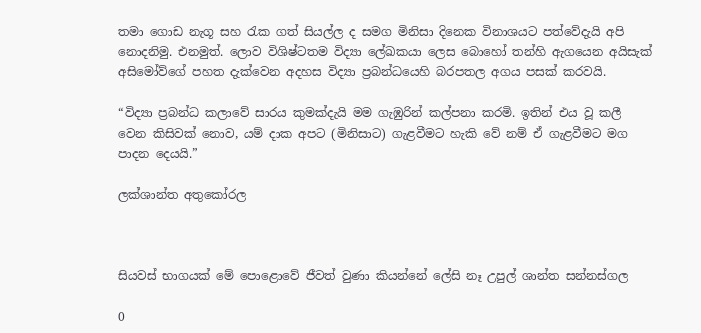තමා ගොඩ නැගූ සහ රැක ගත් සියල්ල ද සමග මිනිසා දිනෙක විනාශයට පත්වේදැයි අපි නොදනිමු. එනමුත්. ලොව විශිෂ්ටතම විද්‍යා ලේඛකයා ලෙස බොහෝ තන්හි ඇගයෙන අයිසැක් අසිමෝව්ගේ පහත දැක්වෙන අදහස විද්‍යා ප්‍රබන්ධයෙහි බරපතල අගය පසක් කරවයි.

“විද්‍යා ප්‍රබන්ධ කලාවේ සාරය කුමක්දැයි මම ගැඹුරින් කල්පනා කරමි. ඉතින් එය වූ කලී වෙන කිසිවක් නොව, යම් දාක අපට (මිනිසාට) ගැළවීමට හැකි වේ නම් ඒ ගැළවීමට මග පාදන දෙයයි.”

ලක්ශාන්ත අතුකෝරල



සියවස් භාගයක් මේ පොළොවේ ජීවත් වුණා කියන්නේ ලේසි නෑ උපුල් ශාන්ත සන්නස්ගල

0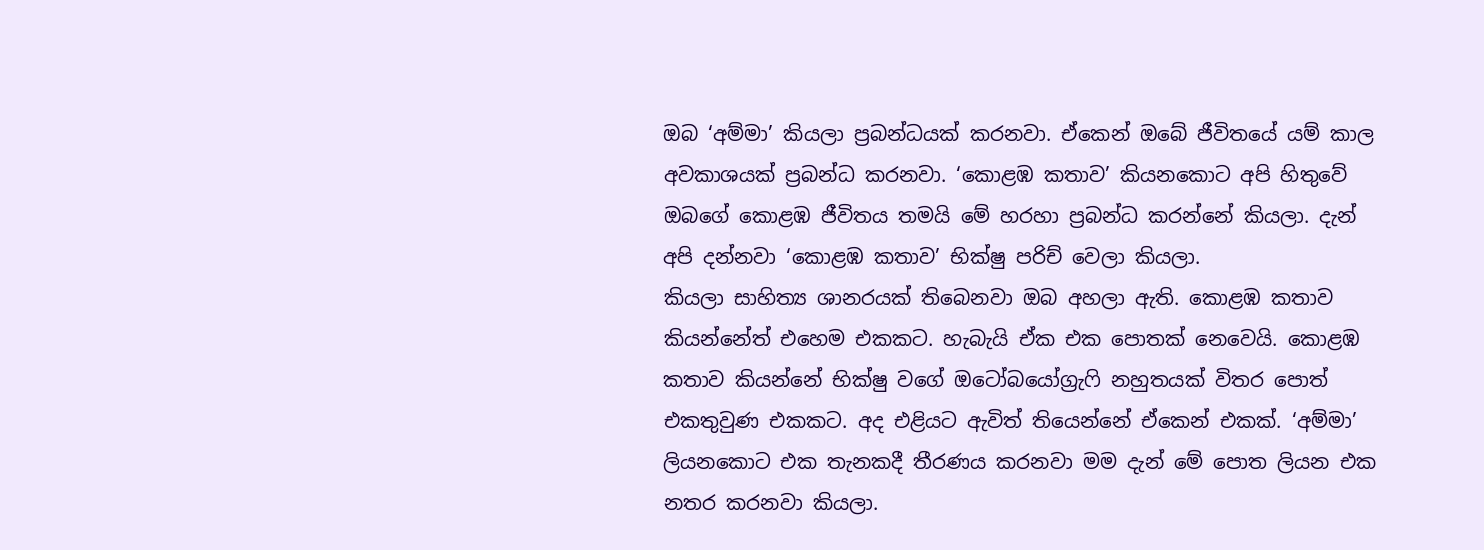ඔබ ‘අම්මා’ කියලා ප්‍රබන්ධයක් කරනවා. ඒකෙන් ඔබේ ජීවිතයේ යම් කාල අවකාශයක් ප්‍රබන්ධ කරනවා. ‘කොළඹ කතාව’ කියනකොට අපි හිතුවේ ඔබගේ කොළඹ ජීවිතය තමයි මේ හරහා ප්‍රබන්ධ කරන්නේ කියලා. දැන් අපි දන්නවා ‘කොළඹ කතාව’ භික්ෂු පරිච්‍ වෙලා කියලා.
කියලා සාහිත්‍ය ශානරයක් තිබෙනවා ඔබ අහලා ඇති. කොළඹ කතාව කියන්නේත් එහෙම එකකට. හැබැයි ඒක එක පොතක් නෙවෙයි. කොළඹ කතාව කියන්නේ භික්ෂු වගේ ඔටෝබයෝග්‍රැෆි නහුතයක් විතර පොත් එකතුවුණ එකකට. අද එළියට ඇවිත් තියෙන්නේ ඒකෙන් එකක්. ‘අම්මා’ ලියනකොට එක තැනකදී තීරණය කරනවා මම දැන් මේ පොත ලියන එක නතර කරනවා කියලා.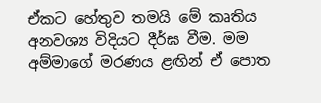ඒකට හේතුව තමයි මේ කෘතිය අනවශ්‍ය විදියට දීර්ඝ වීම. මම අම්මාගේ මරණය ළඟින් ඒ පොත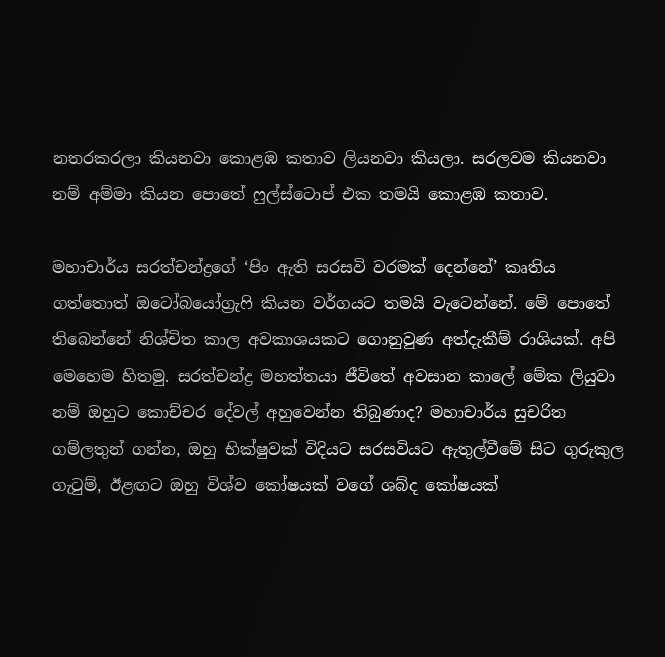නතරකරලා කියනවා කොළඹ කතාව ලියනවා කියලා. සරලවම කියනවා නම් අම්මා කියන පොතේ ෆුල්ස්ටොප් එක තමයි කොළඹ කතාව.

මහාචාර්ය සරත්චන්ද්‍රගේ ‘පිං ඇති සරසවි වරමක් දෙන්නේ’ කෘතිය ගත්තොත් ඔටෝබයෝග්‍රැෆි කියන වර්ගයට තමයි වැටෙන්නේ. මේ පොතේ තිබෙන්නේ නිශ්චිත කාල අවකාශයකට ගොනුවුණ අත්දැකීම් රාශියක්. අපි මෙහෙම හිතමු. සරත්චන්ද්‍ර මහත්තයා ජීවිතේ අවසාන කාලේ මේක ලියුවා නම් ඔහුට කොච්චර දේවල් අහුවෙන්න තිබුණාද? මහාචාර්ය සුචරිත ගම්ලතුන් ගන්න, ඔහු භික්ෂුවක් විදියට සරසවියට ඇතුල්වීමේ සිට ගුරුකුල ගැටුම්, ඊළඟට ඔහු විශ්ව කෝෂයක් වගේ ශබ්ද කෝෂයක්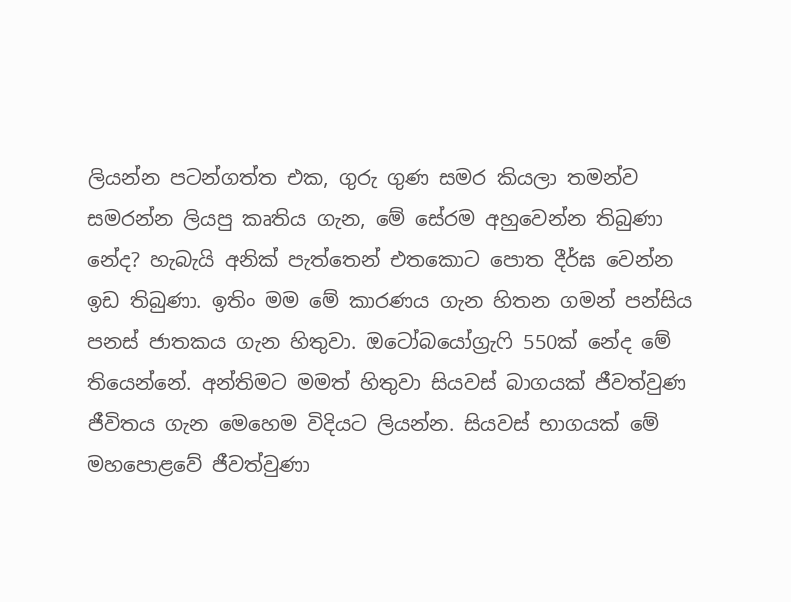ලියන්න පටන්ගත්ත එක, ගුරු ගුණ සමර කියලා තමන්ව සමරන්න ලියපු කෘතිය ගැන, මේ සේරම අහුවෙන්න තිබුණා නේද? හැබැයි අනික් පැත්තෙන් එතකොට පොත දීර්ඝ වෙන්න ඉඩ තිබුණා. ඉතිං මම මේ කාරණය ගැන හිතන ගමන් පන්සිය පනස් ජාතකය ගැන හිතුවා. ඔටෝබයෝග්‍රැෆි 550ක් නේද මේ තියෙන්නේ. අන්තිමට මමත් හිතුවා සියවස් බාගයක් ජීවත්වුණ ජීවිතය ගැන මෙහෙම විදියට ලියන්න. සියවස් භාගයක් මේ මහපොළවේ ජීවත්වුණා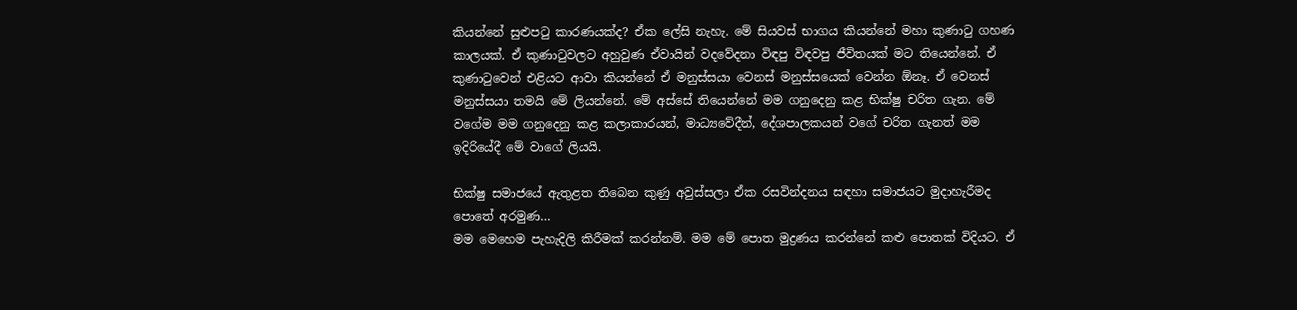කියන්නේ සුළුපටු කාරණයක්ද? ඒක ලේසි නැහැ. මේ සියවස් භාගය කියන්නේ මහා කුණාටු ගහණ කාලයක්. ඒ කුණාටුවලට අහුවුණ ඒවායින් වදවේදනා විඳපු විඳවපු ජීවිතයක් මට තියෙන්නේ. ඒ කුණාටුවෙන් එළියට ආවා කියන්නේ ඒ මනුස්සයා වෙනස් මනුස්සයෙක් වෙන්න ඕනෑ. ඒ වෙනස් මනුස්සයා තමයි මේ ලියන්නේ. මේ අස්සේ තියෙන්නේ මම ගනුදෙනු කළ භික්ෂු චරිත ගැන. මේ වගේම මම ගනුදෙනු කළ කලාකාරයන්, මාධ්‍යවේදීන්, දේශපාලකයන් වගේ චරිත ගැනත් මම ඉදිරියේදී මේ වාගේ ලියයි.

භික්ෂු සමාජයේ ඇතුළත තිබෙන කුණු අවුස්සලා ඒක රසවින්දනය සඳහා සමාජයට මුදාහැරීමද පොතේ අරමුණ…
මම මෙහෙම පැහැදිලි කිරීමක් කරන්නම්. මම මේ පොත මුද්‍රණය කරන්නේ කළු පොතක් විදියට. ඒ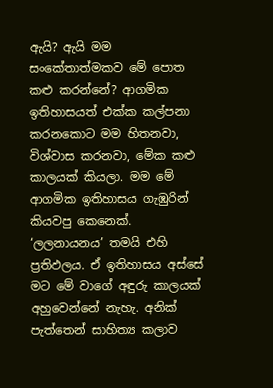ඇයි? ඇයි මම සංකේතාත්මකව මේ පොත කළු කරන්නේ? ආගමික ඉතිහාසයත් එක්ක කල්පනා කරනකොට මම හිතනවා, විශ්වාස කරනවා, මේක කළු කාලයක් කියලා. මම මේ ආගමික ඉතිහාසය ගැඹුරින් කියවපු කෙනෙක්. ‘ලලනායනය’ තමයි එහි ප්‍රතිඵලය. ඒ ඉතිහාසය අස්සේ මට මේ වාගේ අඳුරු කාලයක් අහුවෙන්නේ නැහැ. අනික් පැත්තෙන් සාහිත්‍ය කලාව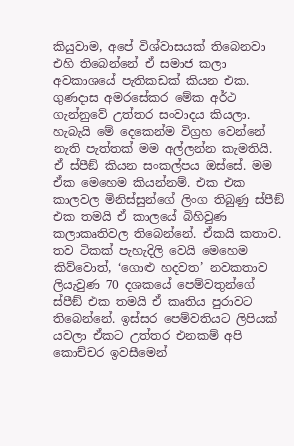කියුවාම, අපේ විශ්වාසයක් තිබෙනවා එහි තිබෙන්නේ ඒ සමාජ කලා අවකාශයේ පැතිකඩක් කියන එක. ගුණදාස අමරසේකර මේක අර්ථ ගැන්නුවේ උත්තර සංවාදය කියලා. හැබැයි මේ දෙකෙන්ම විග්‍රහ වෙන්නේ නැති පැත්තක් මම අල්ලන්න කැමතියි. ඒ ස්පීඞ් කියන සංකල්පය ඔස්සේ. මම ඒක මෙහෙම කියන්නම්. එක එක කාලවල මිනිස්සුන්ගේ ලිංග තිබුණු ස්පීඞ් එක තමයි ඒ කාලයේ බිහිවුණ කලාකෘතිවල තිබෙන්නේ. ඒකයි කතාව. තව ටිකක් පැහැදිලි වෙයි මෙහෙම කිව්වොත්, ‘ගොළු හදවත’ නවකතාව ලියැවුණ 70 දශකයේ පෙම්වතුන්ගේ ස්පීඞ් එක තමයි ඒ කෘතිය පුරාවට තිබෙන්නේ. ඉස්සර පෙම්වතියට ලිපියක් යවලා ඒකට උත්තර එනකම් අපි කොච්චර ඉවසීමෙන්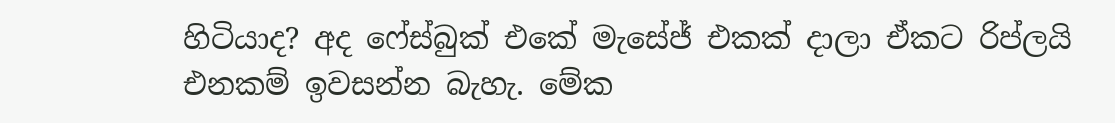හිටියාද? අද ෆේස්බුක් එකේ මැසේජ් එකක් දාලා ඒකට රිප්ලයි එනකම් ඉවසන්න බැහැ. මේක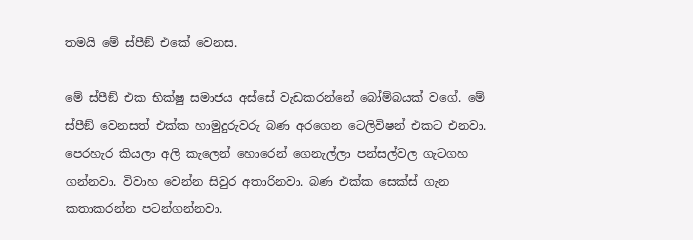තමයි මේ ස්පීඞ් එකේ වෙනස.

මේ ස්පීඞ් එක භික්ෂු සමාජය අස්සේ වැඩකරන්නේ බෝම්බයක් වගේ. මේ ස්පීඞ් වෙනසත් එක්ක හාමුදුරුවරු බණ අරගෙන ටෙලිවිෂන් එකට එනවා. පෙරහැර කියලා අලි කැලෙන් හොරෙන් ගෙනැල්ලා පන්සල්වල ගැටගහ ගන්නවා. විවාහ වෙන්න සිවුර අතාරිනවා. බණ එක්ක සෙක්ස් ගැන කතාකරන්න පටන්ගන්නවා.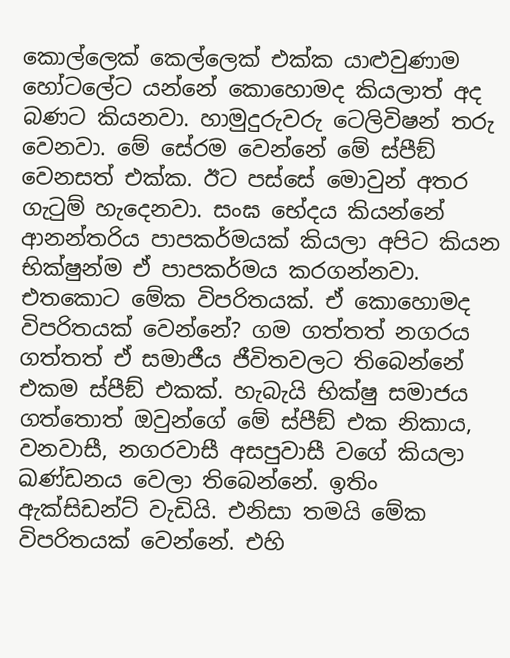කොල්ලෙක් කෙල්ලෙක් එක්ක යාළුවුණාම හෝටලේට යන්නේ කොහොමද කියලාත් අද බණට කියනවා. හාමුදුරුවරු ටෙලිවිෂන් තරු වෙනවා. මේ සේරම වෙන්නේ මේ ස්පීඞ් වෙනසත් එක්ක. ඊට පස්සේ මොවුන් අතර ගැටුම් හැදෙනවා. සංඝ භේදය කියන්නේ ආනන්තරිය පාපකර්මයක් කියලා අපිට කියන භික්ෂුන්ම ඒ පාපකර්මය කරගන්නවා. එතකොට මේක විපරිතයක්. ඒ කොහොමද විපරිතයක් වෙන්නේ? ගම ගත්තත් නගරය ගත්තත් ඒ සමාජීය ජීවිතවලට තිබෙන්නේ එකම ස්පීඞ් එකක්. හැබැයි භික්ෂු සමාජය ගත්තොත් ඔවුන්ගේ මේ ස්පීඞ් එක නිකාය, වනවාසී, නගරවාසී අසපුවාසී වගේ කියලා ඛණ්ඩනය වෙලා තිබෙන්නේ. ඉතිං ඇක්සිඩන්ට් වැඩියි. එනිසා තමයි මේක විපරිතයක් වෙන්නේ. එහි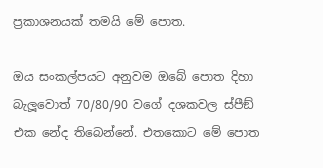ප්‍රකාශනයක් තමයි මේ පොත.

ඔය සංකල්පයට අනුවම ඔබේ පොත දිහා බැලූ‍වොත් 70/80/90 වගේ දශකවල ස්පීඞ් එක නේද තිබෙන්නේ. එතකොට මේ පොත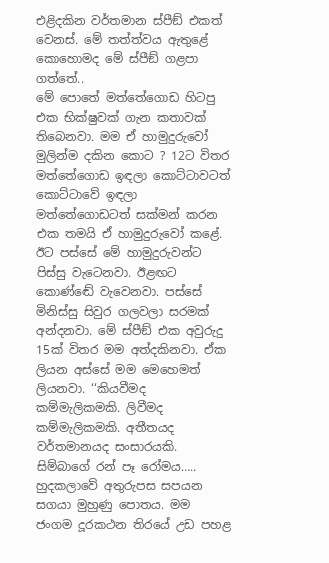එළිදකින වර්තමාන ස්පීඞ් එකත් වෙනස්. මේ තත්ත්වය ඇතුළේ කොහොමද මේ ස්පීඞ් ගළපා ගත්තේ..
මේ පොතේ මත්තේගොඩ හිටපු එක භික්ෂුවක් ගැන කතාවක් තිබෙනවා. මම ඒ හාමුදුරුවෝ මුලින්ම දකින කොට ? 12ට විතර මත්තේගොඩ ඉඳලා කොට්ටාවටත් කොට්ටාවේ ඉඳලා මත්තේගොඩටත් සක්මන් කරන එක තමයි ඒ හාමුදුරුවෝ කළේ. ඊට පස්සේ මේ හාමුදුරුවන්ට පිස්සු වැටෙනවා. ඊළඟට කොණ්ඬේ වැවෙනවා. පස්සේ මිනිස්සු සිවුර ගලවලා සරමක් අන්දනවා. මේ ස්පීඞ් එක අවුරුදු 15ක් විතර මම අත්දකිනවා. ඒක ලියන අස්සේ මම මෙහෙමත් ලියනවා. ‘‘කියවීමද කම්මැලිකමකි. ලිවීමද කම්මැලිකමකි. අතීතයද වර්තමානයද සංසාරයකි. සිම්බාගේ රන් පෑ රෝමය….. හුදකලාවේ අතුරුපස සපයන සගයා මුහුණු පොතය. මම ජංගම දූරකථන තිරයේ උඩ පහළ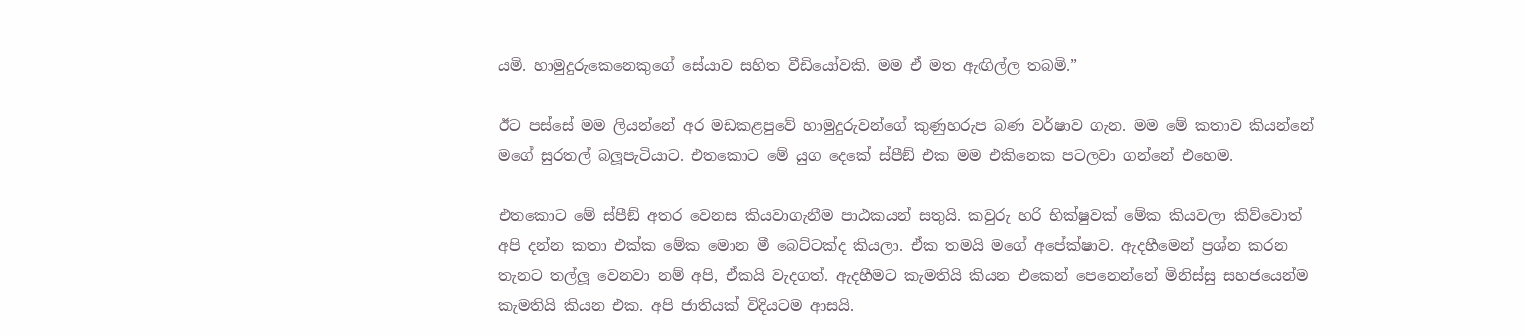යමි. හාමුදුරුකෙනෙකුගේ සේයාව සහිත වීඩියෝවකි. මම ඒ මත ඇඟිල්ල තබමි.”

ඊට පස්සේ මම ලියන්නේ අර මඩකළපුවේ හාමුදුරුවන්ගේ කුණුහරුප බණ වර්ෂාව ගැන. මම මේ කතාව කියන්නේ මගේ සුරතල් බලූ‍පැටියාට. එතකොට මේ යුග දෙකේ ස්පීඞ් එක මම එකිනෙක පටලවා ගන්නේ එහෙම.

එතකොට මේ ස්පීඞ් අතර වෙනස කියවාගැනීම පාඨකයන් සතුයි. කවුරු හරි භික්ෂුවක් මේක කියවලා කිව්වොත් අපි දන්න කතා එක්ක මේක මොන මී බෙට්ටක්ද කියලා. ඒක තමයි මගේ අපේක්ෂාව. ඇදහීමෙන් ප්‍රශ්න කරන තැනට තල්ලූ‍ වෙනවා නම් අපි, ඒකයි වැදගත්. ඇදහීමට කැමතියි කියන එකෙන් පෙනෙන්නේ මිනිස්සු සහජයෙන්ම කැමතියි කියන එක. අපි ජාතියක් විදියටම ආසයි.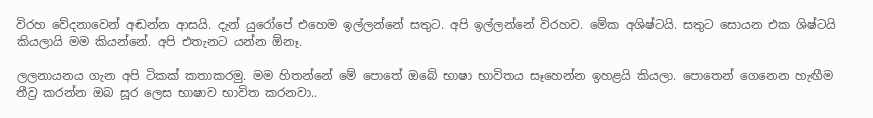විරහ වේදනාවෙන් අඬන්න ආසයි. දැන් යුරෝපේ එහෙම ඉල්ලන්නේ සතුට. අපි ඉල්ලන්නේ විරහව. මේක අශිෂ්ටයි. සතුට සොයන එක ශිෂ්ටයි කියලායි මම කියන්නේ. අපි එතැනට යන්න ඕනෑ.

ලලනායනය ගැන අපි ටිකක් කතාකරමු. මම හිතන්නේ මේ පොතේ ඔබේ භාෂා භාවිතය සෑහෙන්න ඉහළයි කියලා. පොතෙන් ගෙනෙන හැඟීම තීව්‍ර කරන්න ඔබ සූර ලෙස භාෂාව භාවිත කරනවා..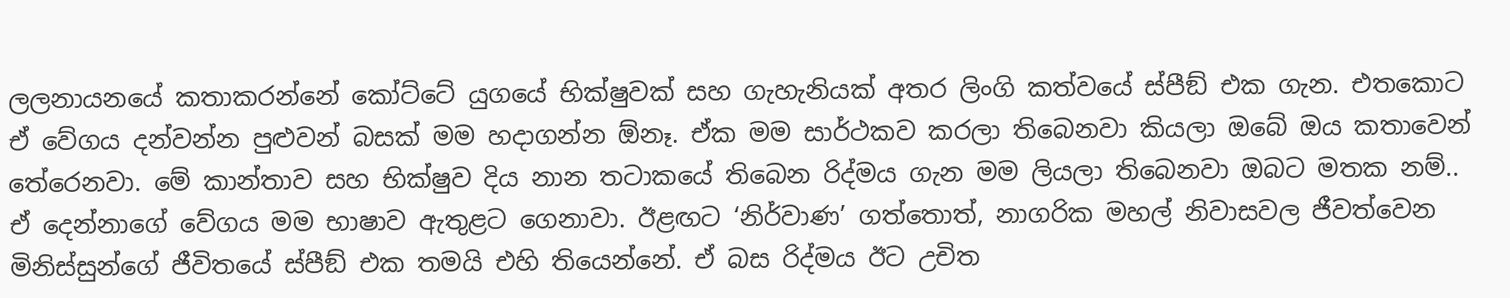ලලනායනයේ කතාකරන්නේ කෝට්ටේ යුගයේ භික්ෂුවක් සහ ගැහැනියක් අතර ලිංගි කත්වයේ ස්පීඞ් එක ගැන. එතකොට ඒ වේගය දන්වන්න පුළුවන් බසක් මම හදාගන්න ඕනෑ. ඒක මම සාර්ථකව කරලා තිබෙනවා කියලා ඔබේ ඔය කතාවෙන් තේරෙනවා. මේ කාන්තාව සහ භික්ෂුව දිය නාන තටාකයේ තිබෙන රිද්මය ගැන මම ලියලා තිබෙනවා ඔබට මතක නම්.. ඒ දෙන්නාගේ වේගය මම භාෂාව ඇතුළට ගෙනාවා. ඊළඟට ‘නිර්වාණ’ ගත්තොත්, නාගරික මහල් නිවාසවල ජීවත්වෙන මිනිස්සුන්ගේ ජීවිතයේ ස්පීඞ් එක තමයි එහි තියෙන්නේ. ඒ බස රිද්මය ඊට උචිත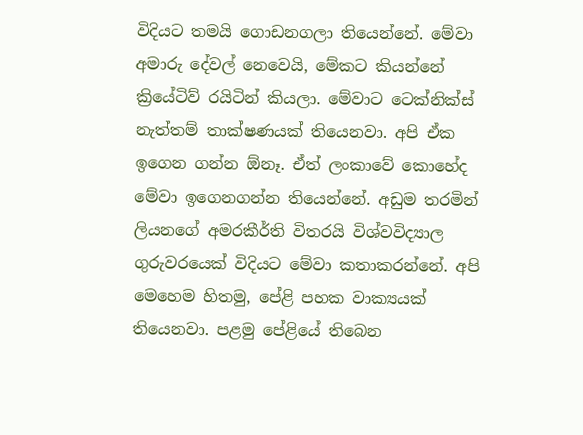විදියට තමයි ගොඩනගලා තියෙන්නේ. මේවා අමාරු දේවල් නෙවෙයි, මේකට කියන්නේ ක්‍රියේටිව් රයිටින් කියලා. මේවාට ටෙක්නික්ස් නැත්තම් තාක්ෂණයක් තියෙනවා. අපි ඒක ඉගෙන ගන්න ඕනෑ. ඒත් ලංකාවේ කොහේද මේවා ඉගෙනගන්න තියෙන්නේ. අඩුම තරමින් ලියනගේ අමරකීර්ති විතරයි විශ්වවිද්‍යාල ගුරුවරයෙක් විදියට මේවා කතාකරන්නේ. අපි මෙහෙම හිතමු, පේළි පහක වාක්‍යයක් තියෙනවා. පළමු පේළියේ තිබෙන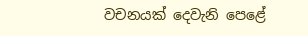වචනයක් දෙවැනි පෙළේ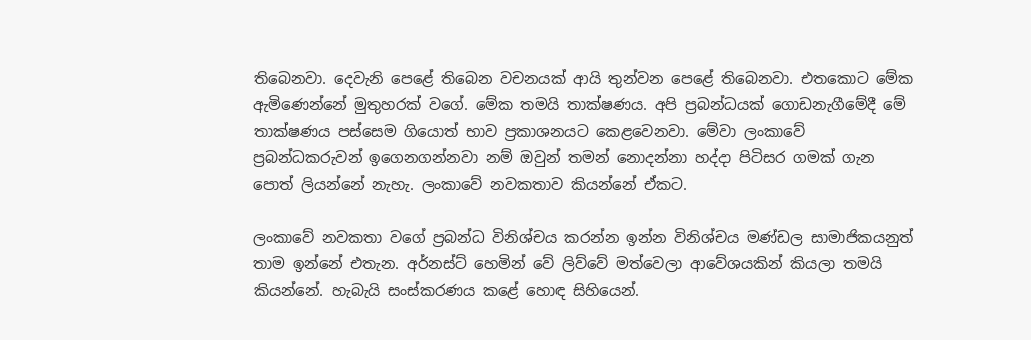තිබෙනවා. දෙවැනි පෙළේ තිබෙන වචනයක් ආයි තුන්වන පෙළේ තිබෙනවා. එතකොට මේක ඇමිණෙන්නේ මුතුහරක් වගේ. මේක තමයි තාක්ෂණය. අපි ප්‍රබන්ධයක් ගොඩනැගීමේදී මේ තාක්ෂණය පස්සෙම ගියොත් භාව ප්‍රකාශනයට කෙළවෙනවා. මේවා ලංකාවේ ප්‍රබන්ධකරුවන් ඉගෙනගන්නවා නම් ඔවුන් තමන් නොදන්නා හද්දා පිටිසර ගමක් ගැන පොත් ලියන්නේ නැහැ. ලංකාවේ නවකතාව කියන්නේ ඒකට.

ලංකාවේ නවකතා වගේ ප්‍රබන්ධ විනිශ්චය කරන්න ඉන්න විනිශ්චය මණ්ඩල සාමාජිකයනුත් තාම ඉන්නේ එතැන. අර්නස්ට් හෙමින් වේ ලිව්වේ මත්වෙලා ආවේශයකින් කියලා තමයි කියන්නේ. හැබැයි සංස්කරණය කළේ හොඳ සිහියෙන්.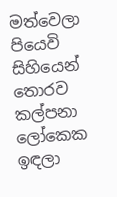මත්වෙලා පියෙවි සිහියෙන් තොරව කල්පනා ලෝකෙක ඉඳලා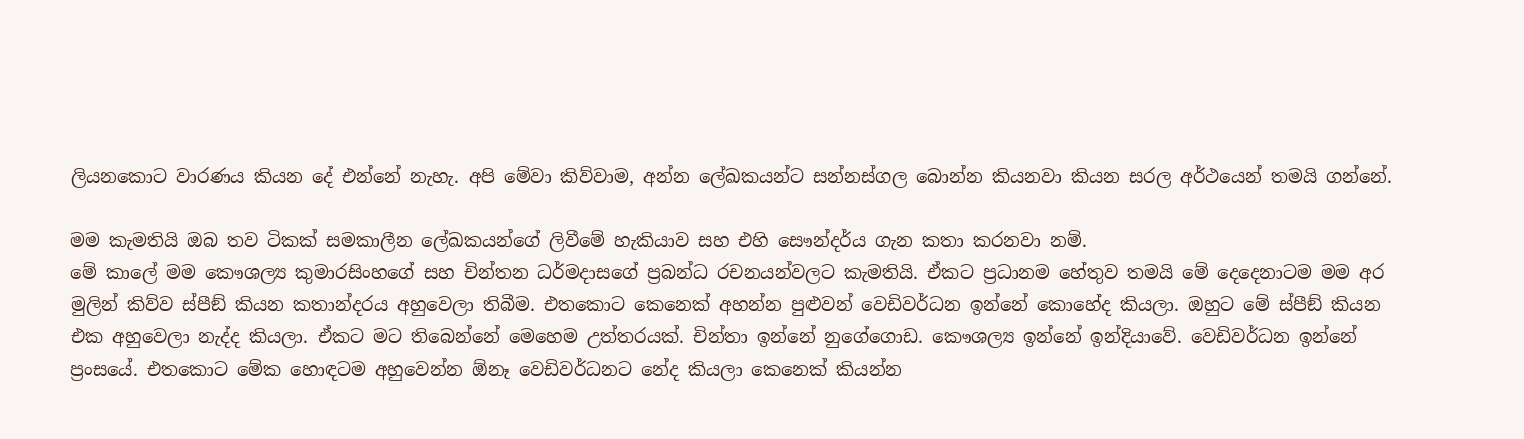ලියනකොට වාරණය කියන දේ එන්නේ නැහැ. අපි මේවා කිව්වාම, අන්න ලේඛකයන්ට සන්නස්ගල බොන්න කියනවා කියන සරල අර්ථයෙන් තමයි ගන්නේ.

මම කැමතියි ඔබ තව ටිකක් සමකාලීන ලේඛකයන්ගේ ලිවීමේ හැකියාව සහ එහි සෞන්දර්ය ගැන කතා කරනවා නම්.
මේ කාලේ මම කෞශල්‍ය කුමාරසිංහගේ සහ චින්තන ධර්මදාසගේ ප්‍රබන්ධ රචනයන්වලට කැමතියි. ඒකට ප්‍රධානම හේතුව තමයි මේ දෙදෙනාටම මම අර මුලින් කිව්ව ස්පීඞ් කියන කතාන්දරය අහුවෙලා තිබීම. එතකොට කෙනෙක් අහන්න පුළුවන් වෙඩිවර්ධන ඉන්නේ කොහේද කියලා. ඔහුට මේ ස්පීඞ් කියන එක අහුවෙලා නැද්ද කියලා. ඒකට මට තිබෙන්නේ මෙහෙම උත්තරයක්. චින්තා ඉන්නේ නුගේගොඩ. කෞශල්‍ය ඉන්නේ ඉන්දියාවේ. වෙඩිවර්ධන ඉන්නේ ප්‍රංසයේ. එතකොට මේක හොඳටම අහුවෙන්න ඕනෑ වෙඩිවර්ධනට නේද කියලා කෙනෙක් කියන්න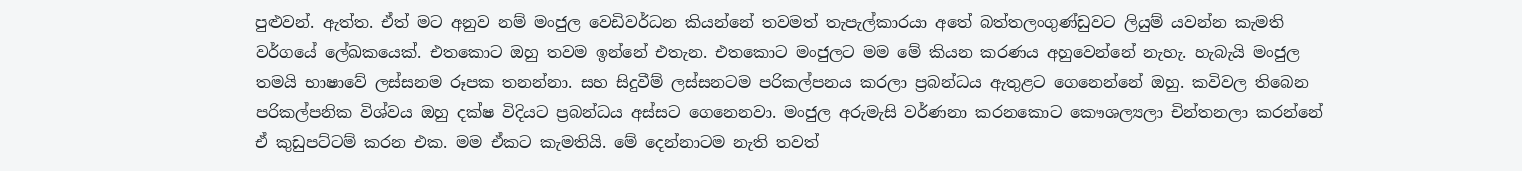පුළුවන්. ඇත්ත. ඒත් මට අනුව නම් මංජුල වෙඩිවර්ධන කියන්නේ තවමත් තැපැල්කාරයා අතේ බත්තලංගුණ්ඩුවට ලියුම් යවන්න කැමති වර්ගයේ ලේඛකයෙක්. එතකොට ඔහු තවම ඉන්නේ එතැන. එතකොට මංජුලට මම මේ කියන කරණය අහුවෙන්නේ නැහැ. හැබැයි මංජුල තමයි භාෂාවේ ලස්සනම රූපක තනන්නා. සහ සිදුවීම් ලස්සනටම පරිකල්පනය කරලා ප්‍රබන්ධය ඇතුළට ගෙනෙන්නේ ඔහු. කවිවල තිබෙන පරිකල්පනික විශ්වය ඔහු දක්ෂ විදියට ප්‍රබන්ධය අස්සට ගෙනෙනවා. මංජුල අරුමැසි වර්ණනා කරනකොට කෞශල්‍යලා චින්තනලා කරන්නේ ඒ කුඩුපට්ටම් කරන එක. මම ඒකට කැමතියි. මේ දෙන්නාටම නැති තවත්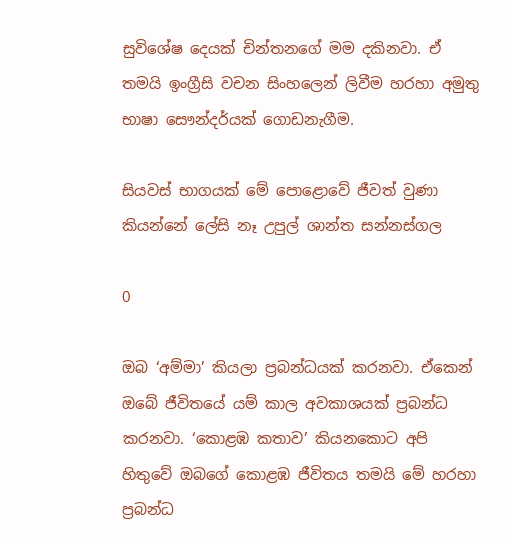සුවිශේෂ දෙයක් චින්තනගේ මම දකිනවා. ඒ තමයි ඉංග්‍රීසි වචන සිංහලෙන් ලිවීම හරහා අමුතු භාෂා සෞන්දර්යක් ගොඩනැගීම.

සියවස් භාගයක් මේ පොළොවේ ජීවත් වුණා කියන්නේ ලේසි නෑ උපුල් ශාන්ත සන්නස්ගල

0

ඔබ ‘අම්මා’ කියලා ප්‍රබන්ධයක් කරනවා. ඒකෙන් ඔබේ ජීවිතයේ යම් කාල අවකාශයක් ප්‍රබන්ධ කරනවා. ‘කොළඹ කතාව’ කියනකොට අපි හිතුවේ ඔබගේ කොළඹ ජීවිතය තමයි මේ හරහා ප්‍රබන්ධ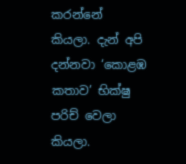කරන්නේ කියලා. දැන් අපි දන්නවා ‘කොළඹ කතාව’ භික්ෂු පරිච්‍ වෙලා කියලා.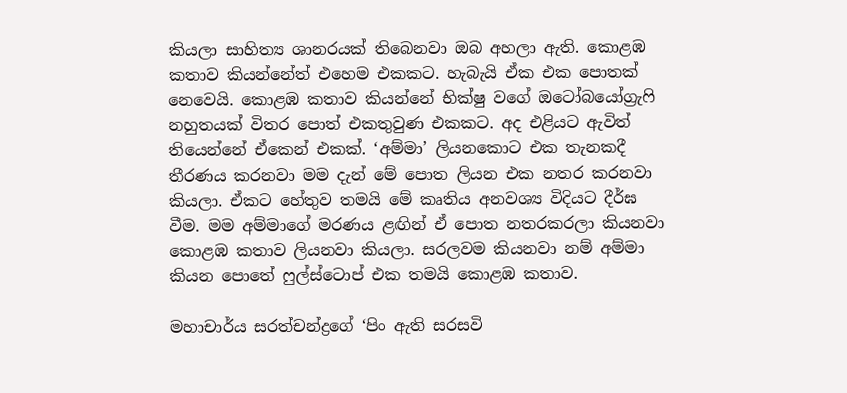කියලා සාහිත්‍ය ශානරයක් තිබෙනවා ඔබ අහලා ඇති. කොළඹ කතාව කියන්නේත් එහෙම එකකට. හැබැයි ඒක එක පොතක් නෙවෙයි. කොළඹ කතාව කියන්නේ භික්ෂු වගේ ඔටෝබයෝග්‍රැෆි නහුතයක් විතර පොත් එකතුවුණ එකකට. අද එළියට ඇවිත් තියෙන්නේ ඒකෙන් එකක්. ‘අම්මා’ ලියනකොට එක තැනකදී තීරණය කරනවා මම දැන් මේ පොත ලියන එක නතර කරනවා කියලා. ඒකට හේතුව තමයි මේ කෘතිය අනවශ්‍ය විදියට දීර්ඝ වීම. මම අම්මාගේ මරණය ළඟින් ඒ පොත නතරකරලා කියනවා කොළඹ කතාව ලියනවා කියලා. සරලවම කියනවා නම් අම්මා කියන පොතේ ෆුල්ස්ටොප් එක තමයි කොළඹ කතාව.

මහාචාර්ය සරත්චන්ද්‍රගේ ‘පිං ඇති සරසවි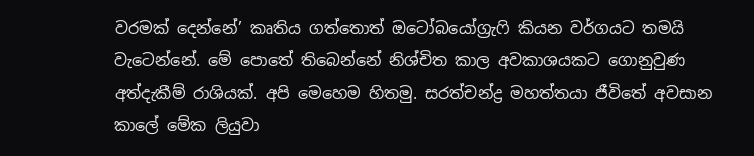වරමක් දෙන්නේ’ කෘතිය ගත්තොත් ඔටෝබයෝග්‍රැෆි කියන වර්ගයට තමයි වැටෙන්නේ. මේ පොතේ තිබෙන්නේ නිශ්චිත කාල අවකාශයකට ගොනුවුණ අත්දැකීම් රාශියක්. අපි මෙහෙම හිතමු. සරත්චන්ද්‍ර මහත්තයා ජීවිතේ අවසාන කාලේ මේක ලියුවා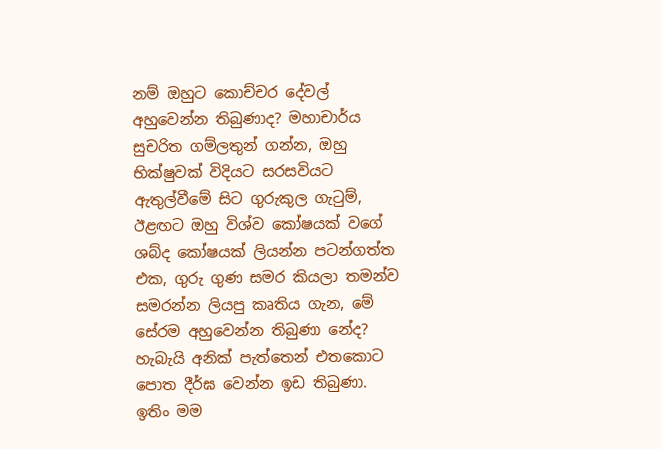නම් ඔහුට කොච්චර දේවල් අහුවෙන්න තිබුණාද? මහාචාර්ය සුචරිත ගම්ලතුන් ගන්න, ඔහු භික්ෂුවක් විදියට සරසවියට ඇතුල්වීමේ සිට ගුරුකුල ගැටුම්, ඊළඟට ඔහු විශ්ව කෝෂයක් වගේ ශබ්ද කෝෂයක් ලියන්න පටන්ගත්ත එක, ගුරු ගුණ සමර කියලා තමන්ව සමරන්න ලියපු කෘතිය ගැන, මේ සේරම අහුවෙන්න තිබුණා නේද? හැබැයි අනික් පැත්තෙන් එතකොට පොත දීර්ඝ වෙන්න ඉඩ තිබුණා. ඉතිං මම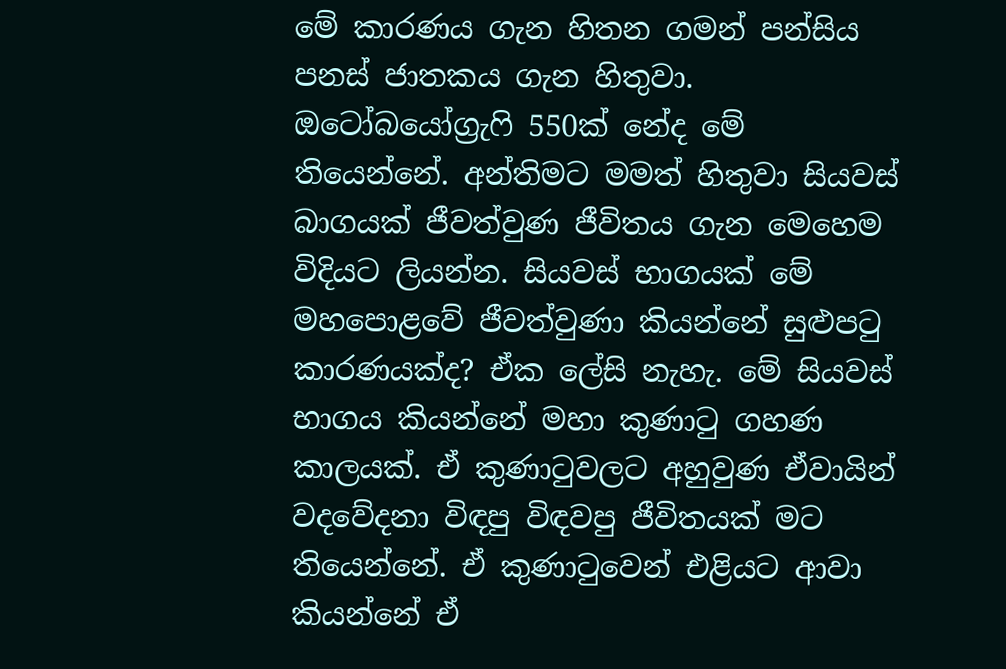මේ කාරණය ගැන හිතන ගමන් පන්සිය පනස් ජාතකය ගැන හිතුවා. ඔටෝබයෝග්‍රැෆි 550ක් නේද මේ තියෙන්නේ. අන්තිමට මමත් හිතුවා සියවස් බාගයක් ජීවත්වුණ ජීවිතය ගැන මෙහෙම විදියට ලියන්න. සියවස් භාගයක් මේ මහපොළවේ ජීවත්වුණා කියන්නේ සුළුපටු කාරණයක්ද? ඒක ලේසි නැහැ. මේ සියවස් භාගය කියන්නේ මහා කුණාටු ගහණ කාලයක්. ඒ කුණාටුවලට අහුවුණ ඒවායින් වදවේදනා විඳපු විඳවපු ජීවිතයක් මට තියෙන්නේ. ඒ කුණාටුවෙන් එළියට ආවා කියන්නේ ඒ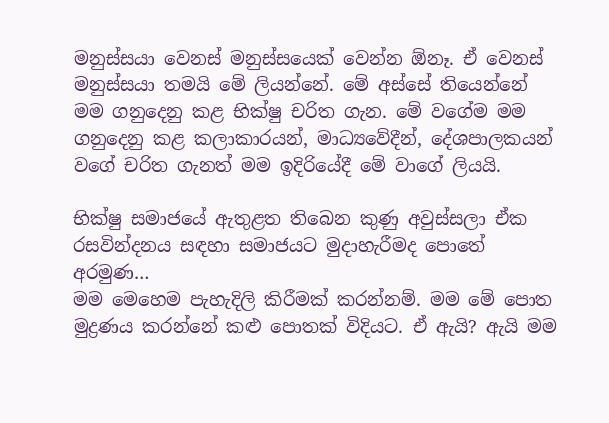මනුස්සයා වෙනස් මනුස්සයෙක් වෙන්න ඕනෑ. ඒ වෙනස් මනුස්සයා තමයි මේ ලියන්නේ. මේ අස්සේ තියෙන්නේ මම ගනුදෙනු කළ භික්ෂු චරිත ගැන. මේ වගේම මම ගනුදෙනු කළ කලාකාරයන්, මාධ්‍යවේදීන්, දේශපාලකයන් වගේ චරිත ගැනත් මම ඉදිරියේදී මේ වාගේ ලියයි.

භික්ෂු සමාජයේ ඇතුළත තිබෙන කුණු අවුස්සලා ඒක රසවින්දනය සඳහා සමාජයට මුදාහැරීමද පොතේ අරමුණ…
මම මෙහෙම පැහැදිලි කිරීමක් කරන්නම්. මම මේ පොත මුද්‍රණය කරන්නේ කළු පොතක් විදියට. ඒ ඇයි? ඇයි මම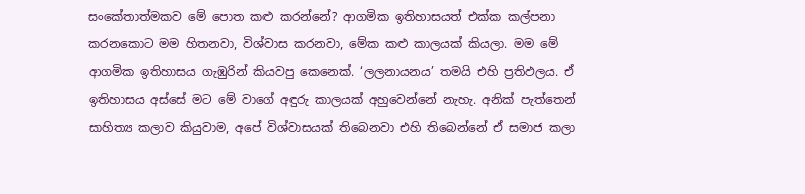සංකේතාත්මකව මේ පොත කළු කරන්නේ? ආගමික ඉතිහාසයත් එක්ක කල්පනා කරනකොට මම හිතනවා, විශ්වාස කරනවා, මේක කළු කාලයක් කියලා. මම මේ ආගමික ඉතිහාසය ගැඹුරින් කියවපු කෙනෙක්. ‘ලලනායනය’ තමයි එහි ප්‍රතිඵලය. ඒ ඉතිහාසය අස්සේ මට මේ වාගේ අඳුරු කාලයක් අහුවෙන්නේ නැහැ. අනික් පැත්තෙන් සාහිත්‍ය කලාව කියුවාම, අපේ විශ්වාසයක් තිබෙනවා එහි තිබෙන්නේ ඒ සමාජ කලා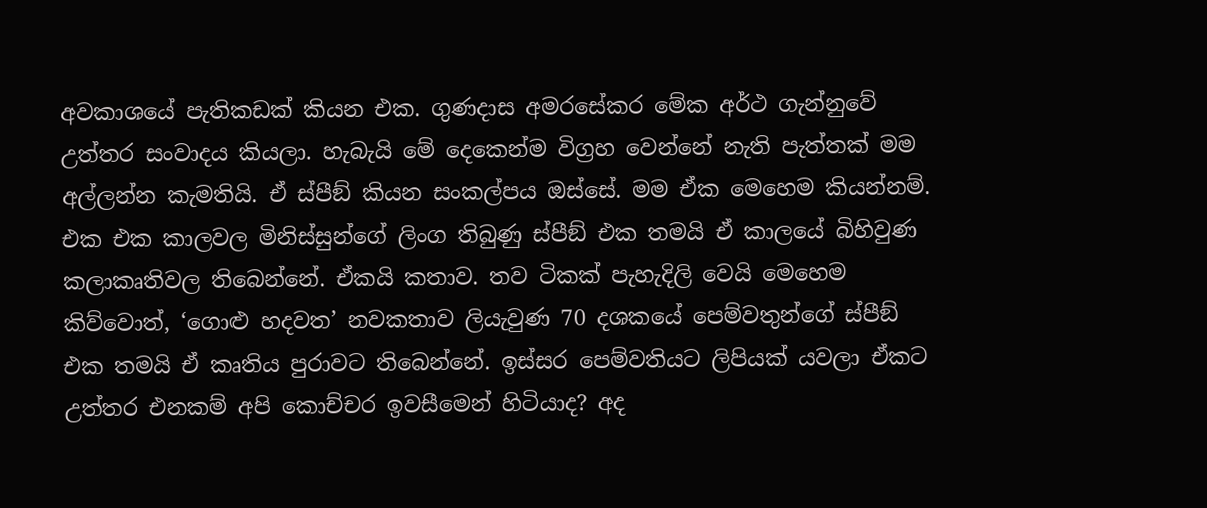අවකාශයේ පැතිකඩක් කියන එක. ගුණදාස අමරසේකර මේක අර්ථ ගැන්නුවේ උත්තර සංවාදය කියලා. හැබැයි මේ දෙකෙන්ම විග්‍රහ වෙන්නේ නැති පැත්තක් මම අල්ලන්න කැමතියි. ඒ ස්පීඞ් කියන සංකල්පය ඔස්සේ. මම ඒක මෙහෙම කියන්නම්. එක එක කාලවල මිනිස්සුන්ගේ ලිංග තිබුණු ස්පීඞ් එක තමයි ඒ කාලයේ බිහිවුණ කලාකෘතිවල තිබෙන්නේ. ඒකයි කතාව. තව ටිකක් පැහැදිලි වෙයි මෙහෙම කිව්වොත්, ‘ගොළු හදවත’ නවකතාව ලියැවුණ 70 දශකයේ පෙම්වතුන්ගේ ස්පීඞ් එක තමයි ඒ කෘතිය පුරාවට තිබෙන්නේ. ඉස්සර පෙම්වතියට ලිපියක් යවලා ඒකට උත්තර එනකම් අපි කොච්චර ඉවසීමෙන් හිටියාද? අද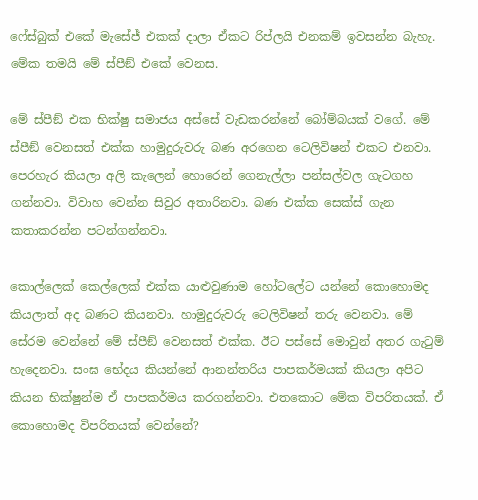ෆේස්බුක් එකේ මැසේජ් එකක් දාලා ඒකට රිප්ලයි එනකම් ඉවසන්න බැහැ. මේක තමයි මේ ස්පීඞ් එකේ වෙනස.

මේ ස්පීඞ් එක භික්ෂු සමාජය අස්සේ වැඩකරන්නේ බෝම්බයක් වගේ. මේ ස්පීඞ් වෙනසත් එක්ක හාමුදුරුවරු බණ අරගෙන ටෙලිවිෂන් එකට එනවා. පෙරහැර කියලා අලි කැලෙන් හොරෙන් ගෙනැල්ලා පන්සල්වල ගැටගහ ගන්නවා. විවාහ වෙන්න සිවුර අතාරිනවා. බණ එක්ක සෙක්ස් ගැන කතාකරන්න පටන්ගන්නවා.

කොල්ලෙක් කෙල්ලෙක් එක්ක යාළුවුණාම හෝටලේට යන්නේ කොහොමද කියලාත් අද බණට කියනවා. හාමුදුරුවරු ටෙලිවිෂන් තරු වෙනවා. මේ සේරම වෙන්නේ මේ ස්පීඞ් වෙනසත් එක්ක. ඊට පස්සේ මොවුන් අතර ගැටුම් හැදෙනවා. සංඝ භේදය කියන්නේ ආනන්තරිය පාපකර්මයක් කියලා අපිට කියන භික්ෂුන්ම ඒ පාපකර්මය කරගන්නවා. එතකොට මේක විපරිතයක්. ඒ කොහොමද විපරිතයක් වෙන්නේ?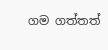ගම ගත්තත්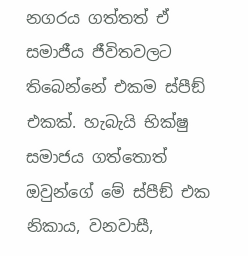නගරය ගත්තත් ඒ සමාජීය ජීවිතවලට තිබෙන්නේ එකම ස්පීඞ් එකක්. හැබැයි භික්ෂු සමාජය ගත්තොත් ඔවුන්ගේ මේ ස්පීඞ් එක නිකාය, වනවාසී,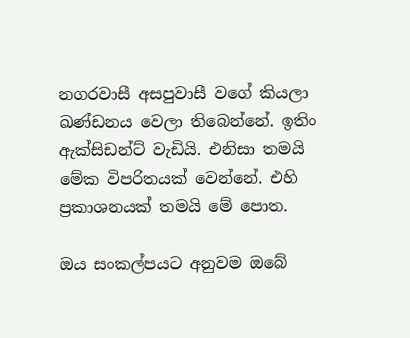නගරවාසී අසපුවාසී වගේ කියලා ඛණ්ඩනය වෙලා තිබෙන්නේ. ඉතිං ඇක්සිඩන්ට් වැඩියි. එනිසා තමයි මේක විපරිතයක් වෙන්නේ. එහි ප්‍රකාශනයක් තමයි මේ පොත.

ඔය සංකල්පයට අනුවම ඔබේ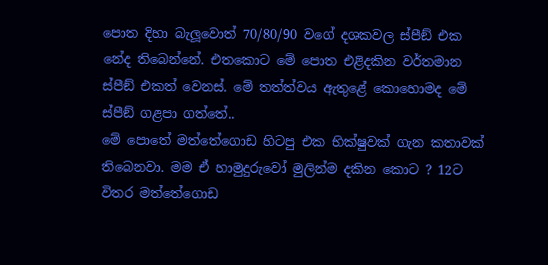පොත දිහා බැලූ‍වොත් 70/80/90 වගේ දශකවල ස්පීඞ් එක නේද තිබෙන්නේ. එතකොට මේ පොත එළිදකින වර්තමාන ස්පීඞ් එකත් වෙනස්. මේ තත්ත්වය ඇතුළේ කොහොමද මේ ස්පීඞ් ගළපා ගත්තේ..
මේ පොතේ මත්තේගොඩ හිටපු එක භික්ෂුවක් ගැන කතාවක් තිබෙනවා. මම ඒ හාමුදුරුවෝ මුලින්ම දකින කොට ? 12ට විතර මත්තේගොඩ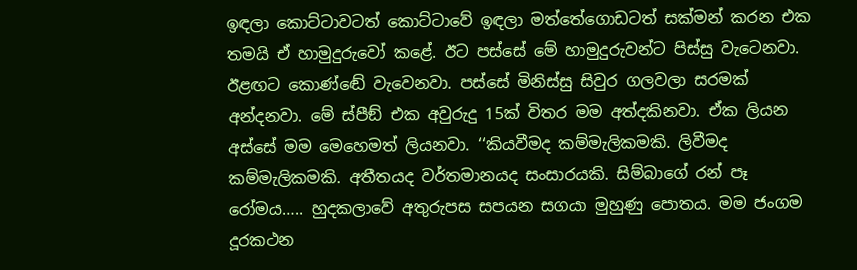ඉඳලා කොට්ටාවටත් කොට්ටාවේ ඉඳලා මත්තේගොඩටත් සක්මන් කරන එක තමයි ඒ හාමුදුරුවෝ කළේ. ඊට පස්සේ මේ හාමුදුරුවන්ට පිස්සු වැටෙනවා. ඊළඟට කොණ්ඬේ වැවෙනවා. පස්සේ මිනිස්සු සිවුර ගලවලා සරමක් අන්දනවා. මේ ස්පීඞ් එක අවුරුදු 15ක් විතර මම අත්දකිනවා. ඒක ලියන අස්සේ මම මෙහෙමත් ලියනවා. ‘‘කියවීමද කම්මැලිකමකි. ලිවීමද කම්මැලිකමකි. අතීතයද වර්තමානයද සංසාරයකි. සිම්බාගේ රන් පෑ රෝමය….. හුදකලාවේ අතුරුපස සපයන සගයා මුහුණු පොතය. මම ජංගම දූරකථන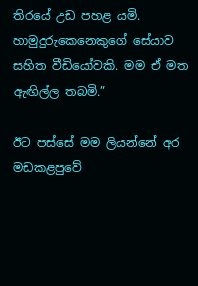තිරයේ උඩ පහළ යමි. හාමුදුරුකෙනෙකුගේ සේයාව සහිත වීඩියෝවකි. මම ඒ මත ඇඟිල්ල තබමි.”

ඊට පස්සේ මම ලියන්නේ අර මඩකළපුවේ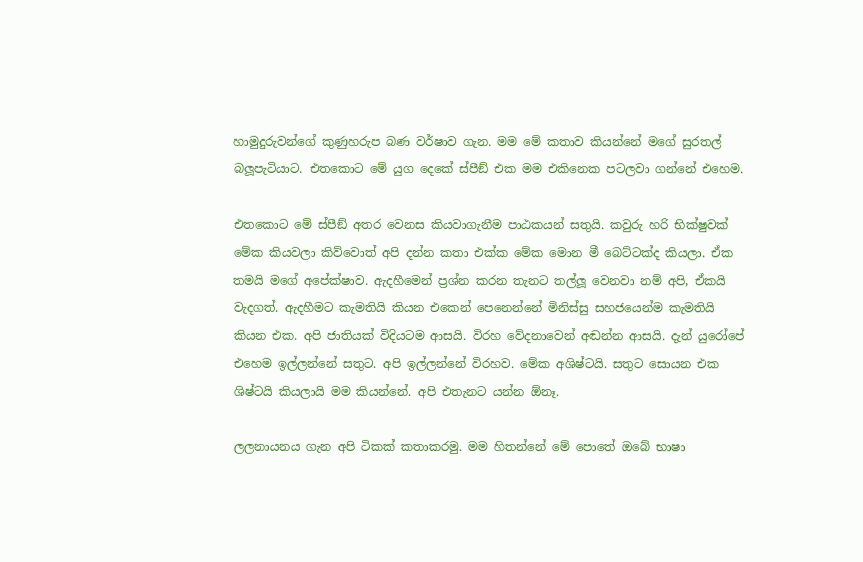හාමුදුරුවන්ගේ කුණුහරුප බණ වර්ෂාව ගැන. මම මේ කතාව කියන්නේ මගේ සුරතල් බලූ‍පැටියාට. එතකොට මේ යුග දෙකේ ස්පීඞ් එක මම එකිනෙක පටලවා ගන්නේ එහෙම.

එතකොට මේ ස්පීඞ් අතර වෙනස කියවාගැනීම පාඨකයන් සතුයි. කවුරු හරි භික්ෂුවක් මේක කියවලා කිව්වොත් අපි දන්න කතා එක්ක මේක මොන මී බෙට්ටක්ද කියලා. ඒක තමයි මගේ අපේක්ෂාව. ඇදහීමෙන් ප්‍රශ්න කරන තැනට තල්ලූ‍ වෙනවා නම් අපි, ඒකයි වැදගත්. ඇදහීමට කැමතියි කියන එකෙන් පෙනෙන්නේ මිනිස්සු සහජයෙන්ම කැමතියි කියන එක. අපි ජාතියක් විදියටම ආසයි. විරහ වේදනාවෙන් අඬන්න ආසයි. දැන් යුරෝපේ එහෙම ඉල්ලන්නේ සතුට. අපි ඉල්ලන්නේ විරහව. මේක අශිෂ්ටයි. සතුට සොයන එක ශිෂ්ටයි කියලායි මම කියන්නේ. අපි එතැනට යන්න ඕනෑ.

ලලනායනය ගැන අපි ටිකක් කතාකරමු. මම හිතන්නේ මේ පොතේ ඔබේ භාෂා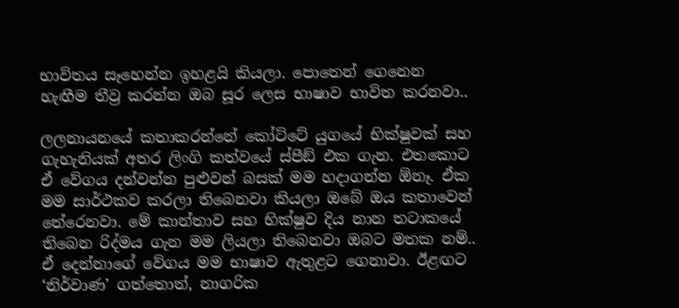භාවිතය සෑහෙන්න ඉහළයි කියලා. පොතෙන් ගෙනෙන හැඟීම තීව්‍ර කරන්න ඔබ සූර ලෙස භාෂාව භාවිත කරනවා..

ලලනායනයේ කතාකරන්නේ කෝට්ටේ යුගයේ භික්ෂුවක් සහ ගැහැනියක් අතර ලිංගි කත්වයේ ස්පීඞ් එක ගැන. එතකොට ඒ වේගය දන්වන්න පුළුවන් බසක් මම හදාගන්න ඕනෑ. ඒක මම සාර්ථකව කරලා තිබෙනවා කියලා ඔබේ ඔය කතාවෙන් තේරෙනවා. මේ කාන්තාව සහ භික්ෂුව දිය නාන තටාකයේ තිබෙන රිද්මය ගැන මම ලියලා තිබෙනවා ඔබට මතක නම්.. ඒ දෙන්නාගේ වේගය මම භාෂාව ඇතුළට ගෙනාවා. ඊළඟට ‘නිර්වාණ’ ගත්තොත්, නාගරික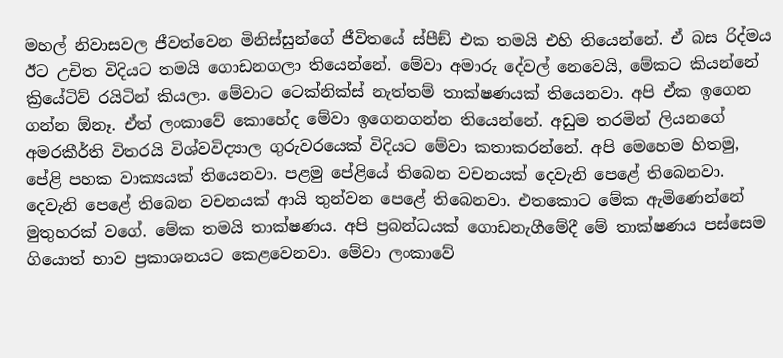මහල් නිවාසවල ජීවත්වෙන මිනිස්සුන්ගේ ජීවිතයේ ස්පීඞ් එක තමයි එහි තියෙන්නේ. ඒ බස රිද්මය ඊට උචිත විදියට තමයි ගොඩනගලා තියෙන්නේ. මේවා අමාරු දේවල් නෙවෙයි, මේකට කියන්නේ ක්‍රියේටිව් රයිටින් කියලා. මේවාට ටෙක්නික්ස් නැත්තම් තාක්ෂණයක් තියෙනවා. අපි ඒක ඉගෙන ගන්න ඕනෑ. ඒත් ලංකාවේ කොහේද මේවා ඉගෙනගන්න තියෙන්නේ. අඩුම තරමින් ලියනගේ අමරකීර්ති විතරයි විශ්වවිද්‍යාල ගුරුවරයෙක් විදියට මේවා කතාකරන්නේ. අපි මෙහෙම හිතමු, පේළි පහක වාක්‍යයක් තියෙනවා. පළමු පේළියේ තිබෙන වචනයක් දෙවැනි පෙළේ තිබෙනවා. දෙවැනි පෙළේ තිබෙන වචනයක් ආයි තුන්වන පෙළේ තිබෙනවා. එතකොට මේක ඇමිණෙන්නේ මුතුහරක් වගේ. මේක තමයි තාක්ෂණය. අපි ප්‍රබන්ධයක් ගොඩනැගීමේදී මේ තාක්ෂණය පස්සෙම ගියොත් භාව ප්‍රකාශනයට කෙළවෙනවා. මේවා ලංකාවේ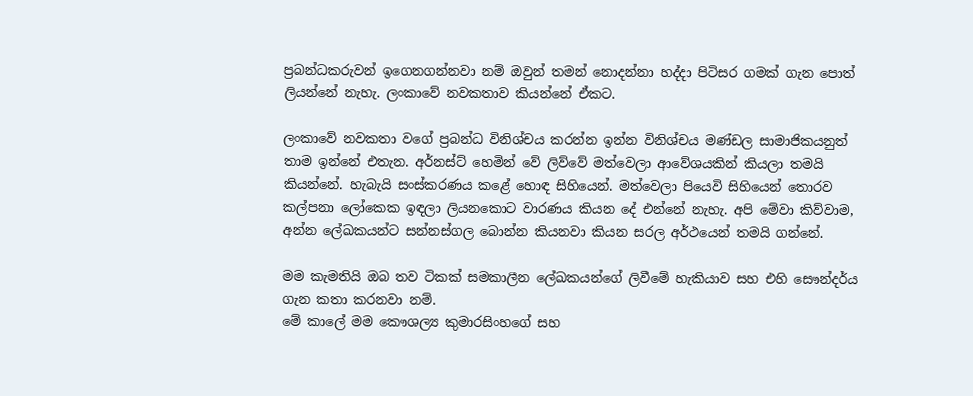ප්‍රබන්ධකරුවන් ඉගෙනගන්නවා නම් ඔවුන් තමන් නොදන්නා හද්දා පිටිසර ගමක් ගැන පොත් ලියන්නේ නැහැ. ලංකාවේ නවකතාව කියන්නේ ඒකට.

ලංකාවේ නවකතා වගේ ප්‍රබන්ධ විනිශ්චය කරන්න ඉන්න විනිශ්චය මණ්ඩල සාමාජිකයනුත් තාම ඉන්නේ එතැන. අර්නස්ට් හෙමින් වේ ලිව්වේ මත්වෙලා ආවේශයකින් කියලා තමයි කියන්නේ. හැබැයි සංස්කරණය කළේ හොඳ සිහියෙන්. මත්වෙලා පියෙවි සිහියෙන් තොරව කල්පනා ලෝකෙක ඉඳලා ලියනකොට වාරණය කියන දේ එන්නේ නැහැ. අපි මේවා කිව්වාම, අන්න ලේඛකයන්ට සන්නස්ගල බොන්න කියනවා කියන සරල අර්ථයෙන් තමයි ගන්නේ.

මම කැමතියි ඔබ තව ටිකක් සමකාලීන ලේඛකයන්ගේ ලිවීමේ හැකියාව සහ එහි සෞන්දර්ය ගැන කතා කරනවා නම්.
මේ කාලේ මම කෞශල්‍ය කුමාරසිංහගේ සහ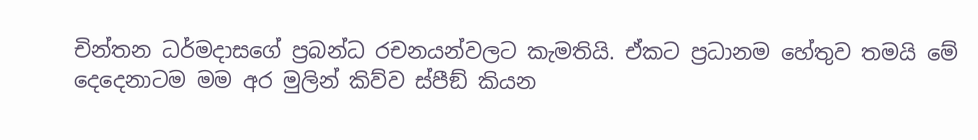චින්තන ධර්මදාසගේ ප්‍රබන්ධ රචනයන්වලට කැමතියි. ඒකට ප්‍රධානම හේතුව තමයි මේ දෙදෙනාටම මම අර මුලින් කිව්ව ස්පීඞ් කියන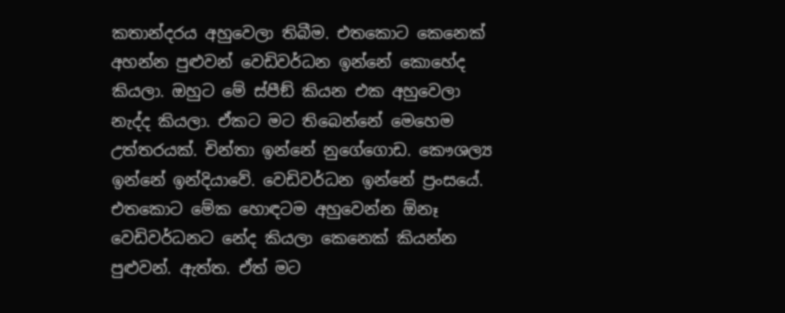කතාන්දරය අහුවෙලා තිබීම. එතකොට කෙනෙක් අහන්න පුළුවන් වෙඩිවර්ධන ඉන්නේ කොහේද කියලා. ඔහුට මේ ස්පීඞ් කියන එක අහුවෙලා නැද්ද කියලා. ඒකට මට තිබෙන්නේ මෙහෙම උත්තරයක්. චින්තා ඉන්නේ නුගේගොඩ. කෞශල්‍ය ඉන්නේ ඉන්දියාවේ. වෙඩිවර්ධන ඉන්නේ ප්‍රංසයේ. එතකොට මේක හොඳටම අහුවෙන්න ඕනෑ වෙඩිවර්ධනට නේද කියලා කෙනෙක් කියන්න පුළුවන්. ඇත්ත. ඒත් මට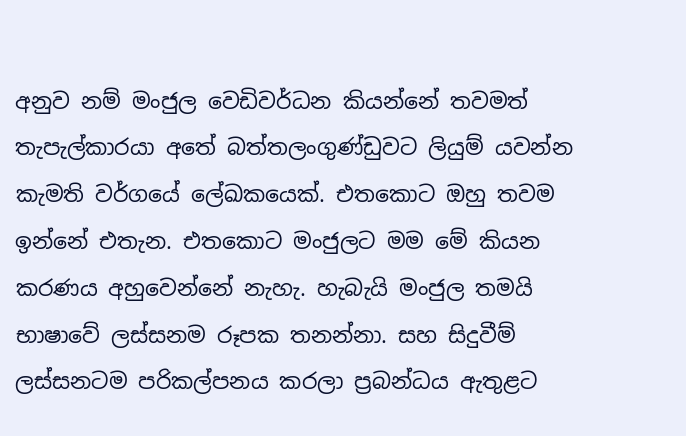අනුව නම් මංජුල වෙඩිවර්ධන කියන්නේ තවමත් තැපැල්කාරයා අතේ බත්තලංගුණ්ඩුවට ලියුම් යවන්න කැමති වර්ගයේ ලේඛකයෙක්. එතකොට ඔහු තවම ඉන්නේ එතැන. එතකොට මංජුලට මම මේ කියන කරණය අහුවෙන්නේ නැහැ. හැබැයි මංජුල තමයි භාෂාවේ ලස්සනම රූපක තනන්නා. සහ සිදුවීම් ලස්සනටම පරිකල්පනය කරලා ප්‍රබන්ධය ඇතුළට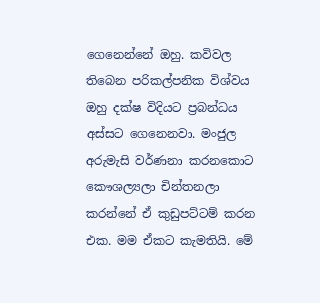ගෙනෙන්නේ ඔහු. කවිවල තිබෙන පරිකල්පනික විශ්වය ඔහු දක්ෂ විදියට ප්‍රබන්ධය අස්සට ගෙනෙනවා. මංජුල අරුමැසි වර්ණනා කරනකොට කෞශල්‍යලා චින්තනලා කරන්නේ ඒ කුඩුපට්ටම් කරන එක. මම ඒකට කැමතියි. මේ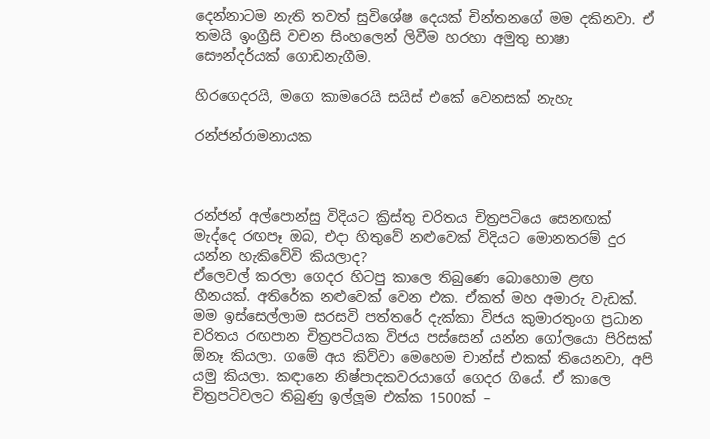දෙන්නාටම නැති තවත් සුවිශේෂ දෙයක් චින්තනගේ මම දකිනවා. ඒ තමයි ඉංග්‍රීසි වචන සිංහලෙන් ලිවීම හරහා අමුතු භාෂා සෞන්දර්යක් ගොඩනැගීම.

හිරගෙදරයි, මගෙ කාමරෙයි සයිස් එකේ වෙනසක් නැහැ

රන්ජන්රාමනායක



රන්ජන් අල්පොන්සු විදියට ක්‍රිස්තු චරිතය චිත්‍රපටියෙ සෙනඟක් මැද්දෙ රඟපෑ ඔබ, එදා හිතුවේ නළුවෙක් විදියට මොනතරම් දුර යන්න හැකිවේවි කියලාද?
ඒලෙවල් කරලා ගෙදර හිටපු කාලෙ තිබුණෙ බොහොම ළඟ හීනයක්. අතිරේක නළුවෙක් වෙන එක. ඒකත් මහ අමාරු වැඩක්. මම ඉස්සෙල්ලාම සරසවි පත්තරේ දැක්කා විජය කුමාරතුංග ප්‍රධාන චරිතය රඟපාන චිත්‍රපටියක විජය පස්සෙන් යන්න ගෝලයො පිරිසක් ඕනෑ කියලා. ගමේ අය කිව්වා මෙහෙම චාන්ස් එකක් තියෙනවා, අපි යමු කියලා. කඳානෙ නිෂ්පාදකවරයාගේ ගෙදර ගියේ. ඒ කාලෙ චිත්‍රපටිවලට තිබුණු ඉල්ලූ‍ම එක්ක 1500ක් –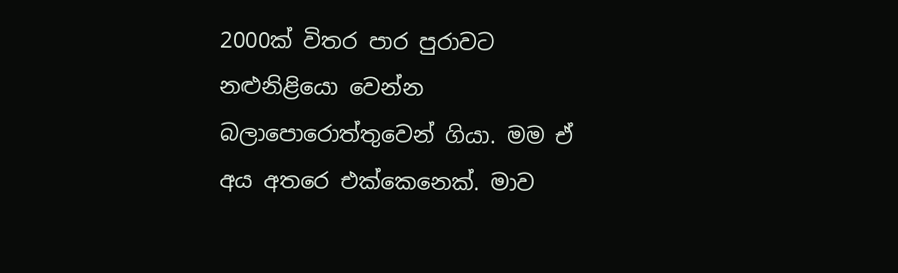2000ක් විතර පාර පුරාවට නළුනිළියො වෙන්න බලාපොරොත්තුවෙන් ගියා. මම ඒ අය අතරෙ එක්කෙනෙක්. මාව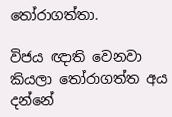තෝරාගත්තා.

විජය ඥාති වෙනවා කියලා තෝරාගත්ත අය දන්නේ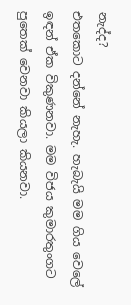නැද්ද?
එතකොට දන්නේ නැහැ. හැබැයි මම ගිය වෙලේ ඉඳන් ඒක විකුණනවා. මම විජය කුමාරතුංගට පුතෙක් වෙනවා කියලා කියනවා.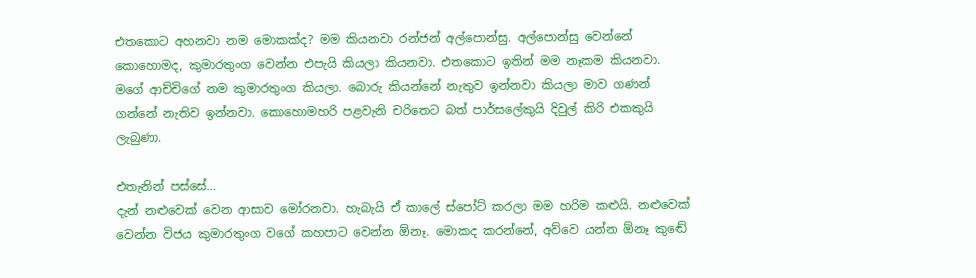එතකොට අහනවා නම මොකක්ද? මම කියනවා රන්ජන් අල්පොන්සු. අල්පොන්සු වෙන්නේ කොහොමද, කුමාරතුංග වෙන්න එපැයි කියලා කියනවා. එතකොට ඉතින් මම නෑකම කියනවා. මගේ ආච්චිගේ නම කුමාරතුංග කියලා. බොරු කියන්නේ නැතුව ඉන්නවා කියලා මාව ගණන් ගන්නේ නැතිව ඉන්නවා. කොහොමහරි පළවැනි චරිතෙට බත් පාර්සලේකුයි දිවුල් කිරි එකකුයි ලැබුණා.

එතැනින් පස්සේ…
දැන් නළුවෙක් වෙන ආසාව මෝරනවා. හැබැයි ඒ කාලේ ස්පෝට් කරලා මම හරිම කළුයි. නළුවෙක් වෙන්න විජය කුමාරතුංග වගේ කහපාට වෙන්න ඕනෑ. මොකද කරන්නේ, අව්වෙ යන්න ඕනෑ කුඬේ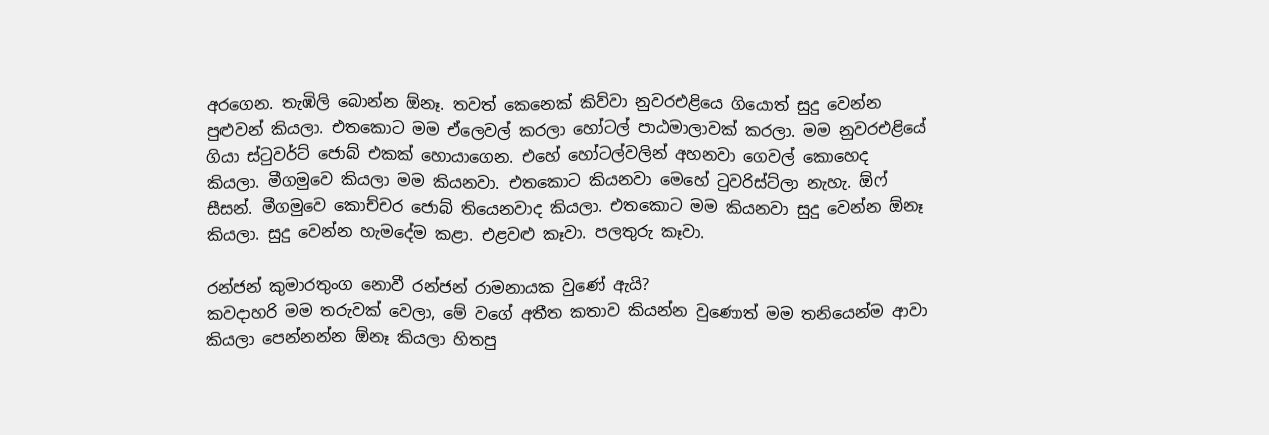අරගෙන. තැඹිලි බොන්න ඕනෑ. තවත් කෙනෙක් කිව්වා නුවරඑළියෙ ගියොත් සුදු වෙන්න පුළුවන් කියලා. එතකොට මම ඒලෙවල් කරලා හෝටල් පාඨමාලාවක් කරලා. මම නුවරඑළියේ ගියා ස්ටුවර්ට් ජොබ් එකක් හොයාගෙන. එහේ හෝටල්වලින් අහනවා ගෙවල් කොහෙද කියලා. මීගමුවෙ කියලා මම කියනවා. එතකොට කියනවා මෙහේ ටුවරිස්ට්ලා නැහැ. ඕෆ් සීසන්. මීගමුවෙ කොච්චර ජොබ් තියෙනවාද කියලා. එතකොට මම කියනවා සුදු වෙන්න ඕනෑ කියලා. සුදු වෙන්න හැමදේම කළා. එළවළු කෑවා. පලතුරු කෑවා.

රන්ජන් කුමාරතුංග නොවී රන්ජන් රාමනායක වුණේ ඇයි?
කවදාහරි මම තරුවක් වෙලා, මේ වගේ අතීත කතාව කියන්න වුණොත් මම තනියෙන්ම ආවා කියලා පෙන්නන්න ඕනෑ කියලා හිතපු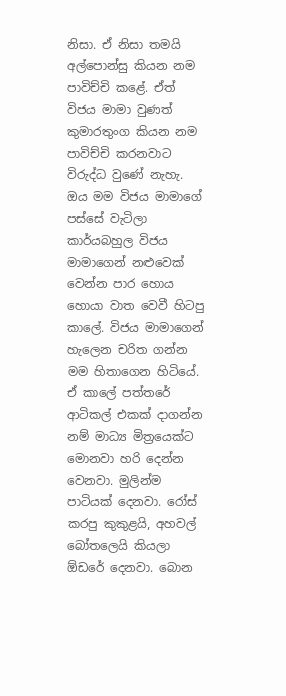නිසා. ඒ නිසා තමයි අල්පොන්සු කියන නම පාවිච්චි කළේ. ඒත් විජය මාමා වුණත් කුමාරතුංග කියන නම පාවිච්චි කරනවාට විරුද්ධ වුණේ නැහැ. ඔය මම විජය මාමාගේ පස්සේ වැටිලා කාර්යබහුල විජය මාමාගෙන් නළුවෙක් වෙන්න පාර හොය හොයා වාත වෙවී හිටපු කාලේ. විජය මාමාගෙන් හැලෙන චරිත ගන්න මම හිතාගෙන හිටියේ. ඒ කාලේ පත්තරේ ආටිකල් එකක් දාගන්න නම් මාධ්‍ය මිත්‍රයෙක්ට මොනවා හරි දෙන්න වෙනවා. මුලින්ම පාටියක් දෙනවා. රෝස් කරපු කුකුළයි, අහවල් බෝතලෙයි කියලා ඕඩරේ දෙනවා. බොන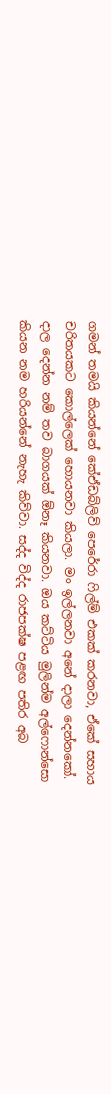ගමන් තමයි කියන්නේ කේඒඩබ්ලිව් පෙරේරා ෆිල්ම් එකක් කරනවා, ඒකේ සහාය චරිතයකට කොල්ලෙක් හොයනවා කියලා. මං ඉල්ලනවා අනේ දාලා දෙන්නකෝ. දාල දෙන්න නම් තව බාගයක් ඕනෑ කියනවා. ඔය කට්ටිය මුලින්ම අල්ෆොන්සො කියන නම හරියන්නේ නැහැ කිව්වා. සද්ද විද්ද රාජපක්ෂ පළඟ පතිර අබ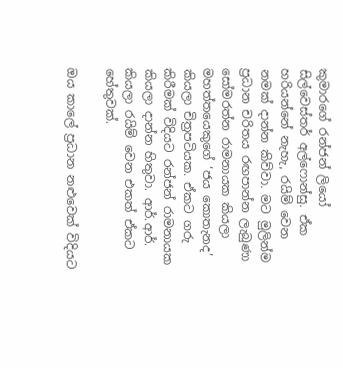කුමාරගේ රන්ජන් ලියෝ සිල්වෙස්තර් අල්ෆොන්සු. ඒක හරියන්නේ නැහැ, රයිම් වෙන නමක් දාන්න කිව්වා. මට මුලින්ම ප්‍රධාන චරිතය රඟපාන්න ලැබුණා සෝමරත්න රාමනායක කියලා මහත්තයෙකුගේ ‘ජය කොතැනද’ කියලා චිත්‍රපටියක. ඒකට ගරු කිරීමක් විදියට රන්ජන් රාමනායක කියලා දාන්න හිතුවා. ආර්.ආර්. කියලා රයිම් වෙන එකත් ඒකට හේතුවක්.

ඔය කාලේ ප්‍රධාන නළුවෙක් විදියට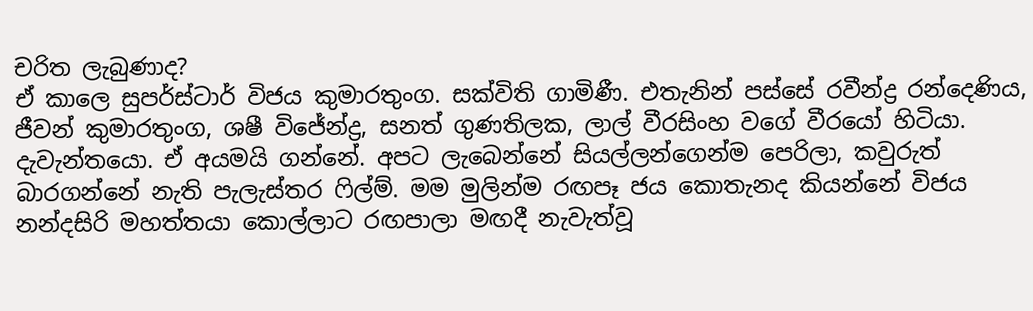චරිත ලැබුණාද?
ඒ කාලෙ සුපර්ස්ටාර් විජය කුමාරතුංග. සක්විති ගාමිණී. එතැනින් පස්සේ රවීන්ද්‍ර රන්දෙණිය, ජීවන් කුමාරතුංග, ශෂී විජේන්ද්‍ර, සනත් ගුණතිලක, ලාල් වීරසිංහ වගේ වීරයෝ හිටියා. දැවැන්තයො. ඒ අයමයි ගන්නේ. අපට ලැබෙන්නේ සියල්ලන්ගෙන්ම පෙරිලා, කවුරුත් බාරගන්නේ නැති පැලැස්තර ෆිල්ම්. මම මුලින්ම රඟපෑ ජය කොතැනද කියන්නේ විජය නන්දසිරි මහත්තයා කොල්ලාට රඟපාලා මඟදී නැවැත්වූ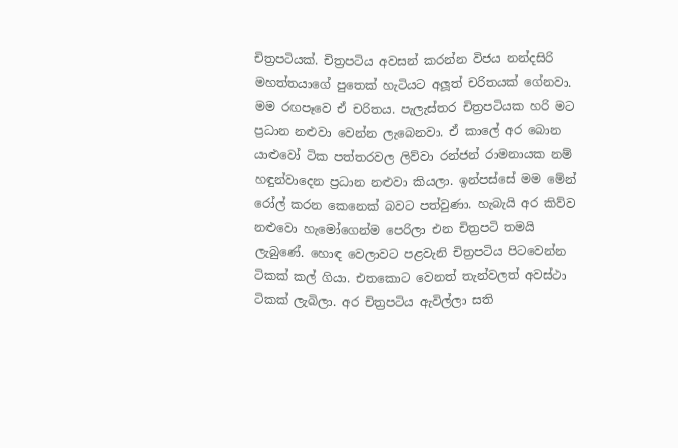චිත්‍රපටියක්. චිත්‍රපටිය අවසන් කරන්න විජය නන්දසිරි මහත්තයාගේ පුතෙක් හැටියට අලූ‍ත් චරිතයක් ගේනවා. මම රඟපෑවෙ ඒ චරිතය. පැලැස්තර චිත්‍රපටියක හරි මට ප්‍රධාන නළුවා වෙන්න ලැබෙනවා. ඒ කාලේ අර බොන යාළුවෝ ටික පත්තරවල ලිව්වා රන්ජන් රාමනායක නම් හඳුන්වාදෙන ප්‍රධාන නළුවා කියලා. ඉන්පස්සේ මම මේන් රෝල් කරන කෙනෙක් බවට පත්වුණා. හැබැයි අර කිව්ව නළුවො හැමෝගෙන්ම පෙරිලා එන චිත්‍රපටි තමයි ලැබුණේ. හොඳ වෙලාවට පළවැනි චිත්‍රපටිය පිටවෙන්න ටිකක් කල් ගියා. එතකොට වෙනත් තැන්වලත් අවස්ථා ටිකක් ලැබිලා. අර චිත්‍රපටිය ඇවිල්ලා සති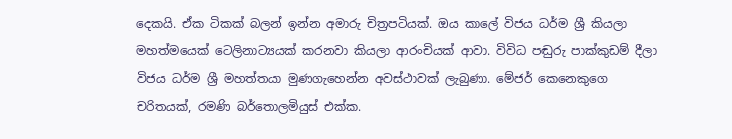දෙකයි. ඒක ටිකක් බලන් ඉන්න අමාරු චිත්‍රපටියක්. ඔය කාලේ විජය ධර්ම ශ්‍රී කියලා මහත්මයෙක් ටෙලිනාට්‍යයක් කරනවා කියලා ආරංචියක් ආවා. විවිධ පඬුරු පාක්කුඩම් දීලා විජය ධර්ම ශ්‍රී මහත්තයා මුණගැහෙන්න අවස්ථාවක් ලැබුණා. මේජර් කෙනෙකුගෙ චරිතයක්, රමණි බර්තොලමියුස් එක්ක.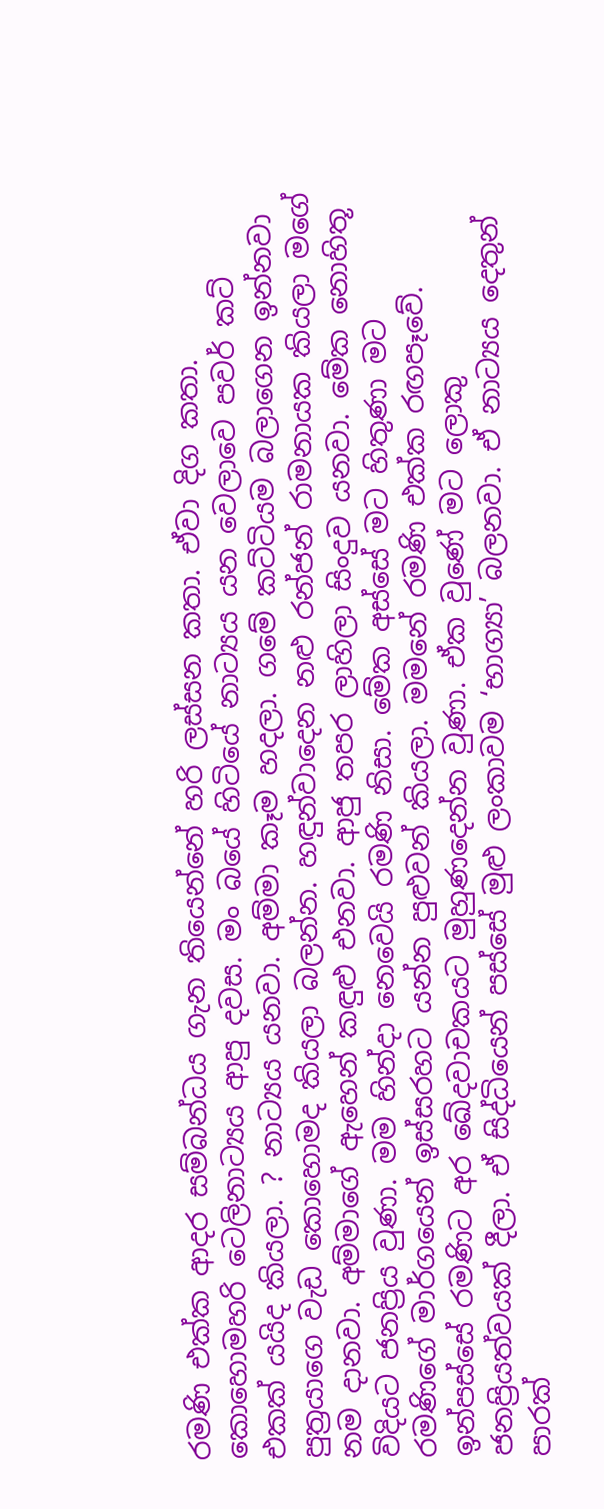රමණි එක්ක ආදර සම්බන්ධය ගැන තියෙන්නේ හරි ලස්සන කතා. ඒවා දිග කතා. කොහොමහරි ටෙලිනාට්‍යය ආපු දවස. මං බයේ හිටියේ නාට්‍යය යන වෙලාවෙ පවර් කට් එකක් යයිද කියලා. ? නාට්‍යය යනවා. අම්මා කෑම හදලා. ගමේ කට්ටියම බලාගෙන ඉන්නවා පුත්‍රයාගෙ වැඩ කොහොමද කියලා බලන්න. හඳුන්වාදෙන නළු රන්ජන් රාමනායක කියලා මගේ නම දානවා. අම්මාගේ ඇහෙන් කඳුළු‍ එනවා. ආජු තපර ලාහිලා සිංදුව යනවා. මේක නොහිතූ විදියට ජනප්‍රිය වුණා. මම හින්දා නෙවෙයි රමණි නිසා. මේක අස්සේ මට හිතුණා මට රමණිගේ මාර්ගයෙන් ඉස්සරහට යන්න පුළුවන් කියලා. මමනේ රමණි එක්ක රඟපෑවේ. ඉන්පස්සේ රමණිට අර ඛේදවාචකයට මුහුණදෙන්න වුණා. ඒක වුණේ මට ලොකු ජනප්‍රියත්වයක් දීලා. ඒ සිද්ධියෙන් පස්සේ මුළු ලංකාවම ‘භාග්‍යා’ බලනවා. ඒ නාට්‍යය දෙතුන් පාරක්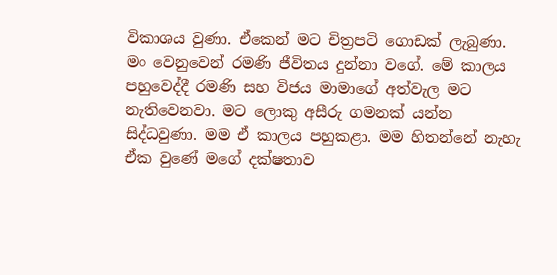විකාශය වුණා. ඒකෙන් මට චිත්‍රපටි ගොඩක් ලැබුණා. මං වෙනුවෙන් රමණි ජීවිතය දුන්නා වගේ. මේ කාලය පහුවෙද්දී රමණි සහ විජය මාමාගේ අත්වැල මට නැතිවෙනවා. මට ලොකු අසීරු ගමනක් යන්න සිද්ධවුණා. මම ඒ කාලය පහුකළා. මම හිතන්නේ නැහැ ඒක වුණේ මගේ දක්ෂතාව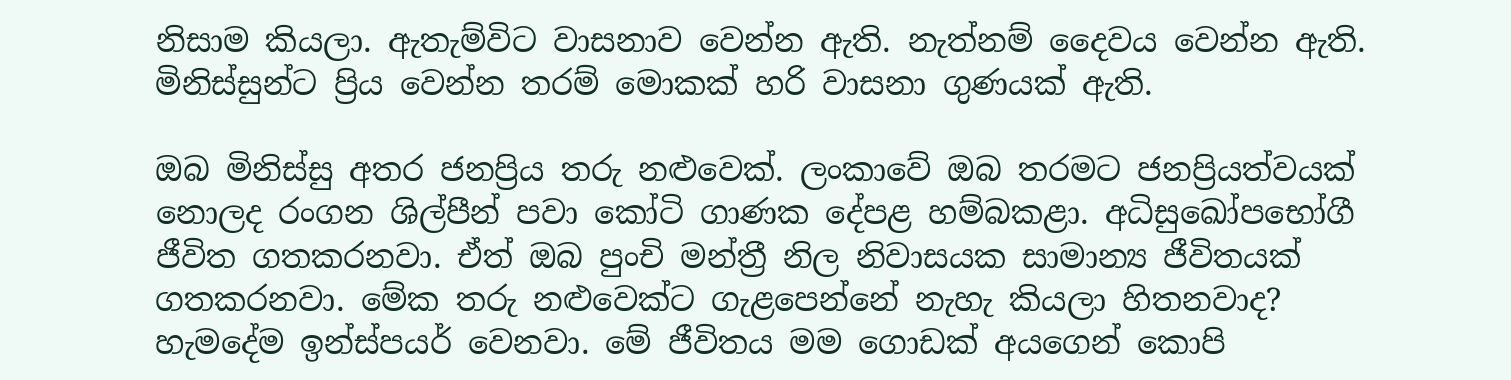නිසාම කියලා. ඇතැම්විට වාසනාව වෙන්න ඇති. නැත්නම් දෛවය වෙන්න ඇති. මිනිස්සුන්ට ප්‍රිය වෙන්න තරම් මොකක් හරි වාසනා ගුණයක් ඇති.

ඔබ මිනිස්සු අතර ජනප්‍රිය තරු නළුවෙක්. ලංකාවේ ඔබ තරමට ජනප්‍රියත්වයක් නොලද රංගන ශිල්පීන් පවා කෝටි ගාණක දේපළ හම්බකළා. අධිසුඛෝපභෝගී ජීවිත ගතකරනවා. ඒත් ඔබ පුංචි මන්ත්‍රී නිල නිවාසයක සාමාන්‍ය ජීවිතයක් ගතකරනවා. මේක තරු නළුවෙක්ට ගැළපෙන්නේ නැහැ කියලා හිතනවාද?
හැමදේම ඉන්ස්පයර් වෙනවා. මේ ජීවිතය මම ගොඩක් අයගෙන් කොපි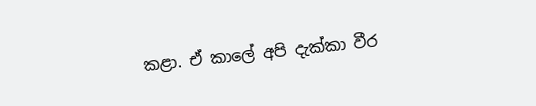කළා. ඒ කාලේ අපි දැක්කා වීර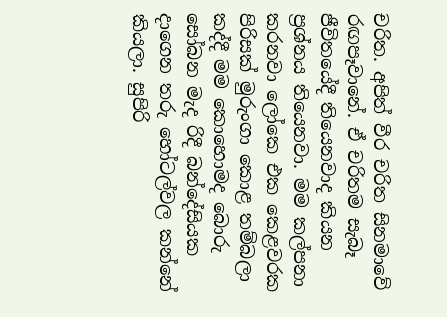චරිත. අපිත් වීර චරිත සිනමාවේ රඟපෑවානේ. ඒ චරිතම සැබෑ ජීවිතයේදී තියෙනවාද කියන ප්‍රශ්නය තියෙනවා. මම කල්පනා කරනවා ලෝකෙ එක කෙළවරක පිරිසක් මුරුංගා කොළ තම්බලා කද්දී මම කොහොමද බොරු සෝබන මැද රිදී බන්දේසියක දාගෙන තරු හෝටල්වල කන්නේ කියලා. සුපිරි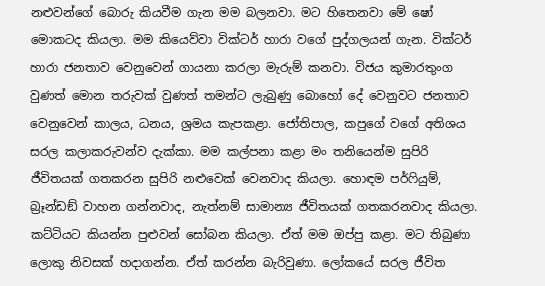නළුවන්ගේ බොරු කියවීම ගැන මම බලනවා. මට හිතෙනවා මේ ෂෝ මොකටද කියලා. මම කියෙව්වා වික්ටර් හාරා වගේ පුද්ගලයන් ගැන. වික්ටර් හාරා ජනතාව වෙනුවෙන් ගායනා කරලා මැරුම් කනවා. විජය කුමාරතුංග වුණත් මොන තරුවක් වුණත් තමන්ට ලැබුණු බොහෝ දේ වෙනුවට ජනතාව වෙනුවෙන් කාලය, ධනය, ශ්‍රමය කැපකළා. ජෝතිපාල, කපුගේ වගේ අතිශය සරල කලාකරුවන්ව දැක්කා. මම කල්පනා කළා මං තනියෙන්ම සුපිරි ජීවිතයක් ගතකරන සුපිරි නළුවෙක් වෙනවාද කියලා. හොඳම පර්ෆියුම්, බ්‍රෑන්ඩඞ් වාහන ගන්නවාද, නැත්නම් සාමාන්‍ය ජීවිතයක් ගතකරනවාද කියලා. කට්ටියට කියන්න පුළුවන් සෝබන කියලා. ඒත් මම ඔප්පු කළා. මට තිබුණා ලොකු නිවසක් හදාගන්න. ඒත් කරන්න බැරිවුණා. ලෝකයේ සරල ජීවිත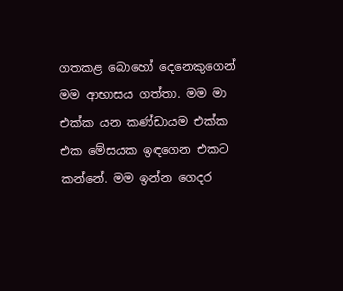ගතකළ බොහෝ දෙනෙකුගෙන් මම ආභාසය ගත්තා. මම මා එක්ක යන කණ්ඩායම එක්ක එක මේසයක ඉඳගෙන එකට කන්නේ. මම ඉන්න ගෙදර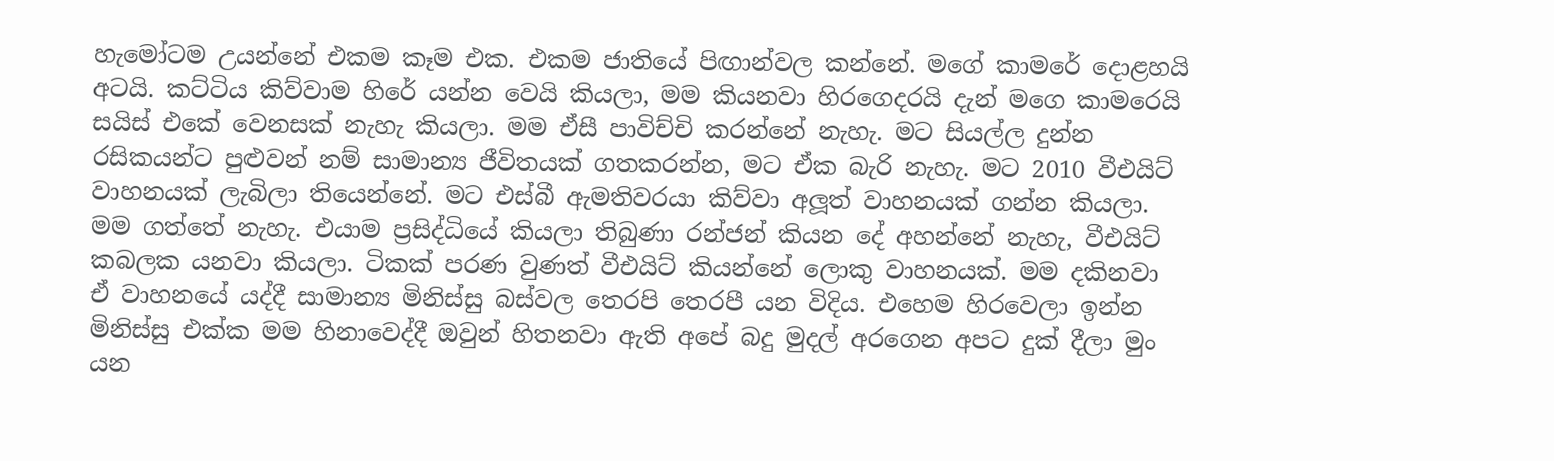හැමෝටම උයන්නේ එකම කෑම එක. එකම ජාතියේ පිඟාන්වල කන්නේ. මගේ කාමරේ දොළහයි අටයි. කට්ටිය කිව්වාම හිරේ යන්න වෙයි කියලා, මම කියනවා හිරගෙදරයි දැන් මගෙ කාමරෙයි සයිස් එකේ වෙනසක් නැහැ කියලා. මම ඒසී පාවිච්චි කරන්නේ නැහැ. මට සියල්ල දුන්න රසිකයන්ට පුළුවන් නම් සාමාන්‍ය ජීවිතයක් ගතකරන්න, මට ඒක බැරි නැහැ. මට 2010 වීඑයිට් වාහනයක් ලැබිලා තියෙන්නේ. මට එස්බී ඇමතිවරයා කිව්වා අලූ‍ත් වාහනයක් ගන්න කියලා. මම ගත්තේ නැහැ. එයාම ප්‍රසිද්ධියේ කියලා තිබුණා රන්ජන් කියන දේ අහන්නේ නැහැ, වීඑයිට් කබලක යනවා කියලා. ටිකක් පරණ වුණත් වීඑයිට් කියන්නේ ලොකු වාහනයක්. මම දකිනවා ඒ වාහනයේ යද්දී සාමාන්‍ය මිනිස්සු බස්වල තෙරපි තෙරපී යන විදිය. එහෙම හිරවෙලා ඉන්න මිනිස්සු එක්ක මම හිනාවෙද්දී ඔවුන් හිතනවා ඇති අපේ බදු මුදල් අරගෙන අපට දුක් දීලා මුං යන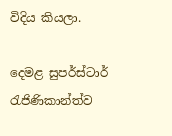විදිය කියලා.

දෙමළ සුපර්ස්ටාර් රැජිණිකාන්ත්ව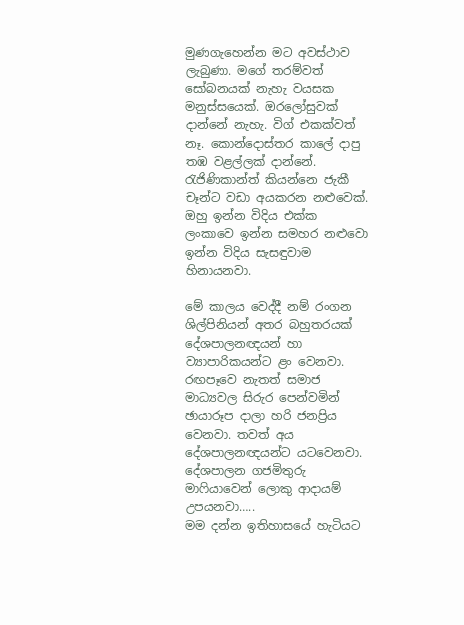මුණගැහෙන්න මට අවස්ථාව ලැබුණා. මගේ තරම්වත් සෝබනයක් නැහැ වයසක මනුස්සයෙක්. ඔරලෝසුවක් දාන්නේ නැහැ. විග් එකක්වත් නෑ. කොන්දොස්තර කාලේ දාපු තඹ වළල්ලක් දාන්නේ. රැජිණිකාන්ත් කියන්නෙ ජැකී චෑන්ට වඩා අයකරන නළුවෙක්. ඔහු ඉන්න විදිය එක්ක ලංකාවෙ ඉන්න සමහර නළුවො ඉන්න විදිය සැසඳුවාම හිනායනවා.

මේ කාලය වෙද්දී නම් රංගන ශිල්පිනියන් අතර බහුතරයක් දේශපාලනඥයන් හා ව්‍යාපාරිකයන්ට ළං වෙනවා. රඟපෑවෙ නැතත් සමාජ මාධ්‍යවල සිරුර පෙන්වමින් ඡායාරූප දාලා හරි ජනප්‍රිය වෙනවා. තවත් අය දේශපාලනඥයන්ට යටවෙනවා. දේශපාලන ගජමිතුරු මාෆියාවෙන් ලොකු ආදායම් උපයනවා…..
මම දන්න ඉතිහාසයේ හැටියට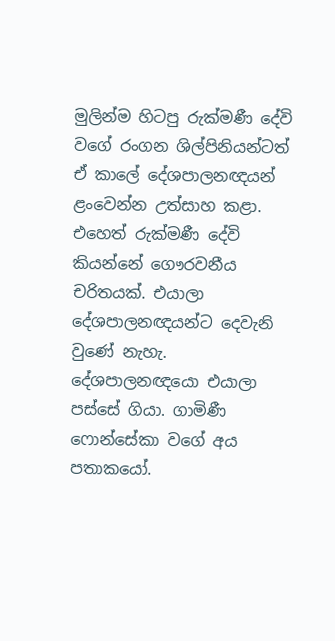මුලින්ම හිටපු රුක්මණී දේවි වගේ රංගන ශිල්පිනියන්ටත් ඒ කාලේ දේශපාලනඥයන් ළංවෙන්න උත්සාහ කළා. එහෙත් රුක්මණී දේවි කියන්නේ ගෞරවනීය චරිතයක්. එයාලා දේශපාලනඥයන්ට දෙවැනි වුණේ නැහැ. දේශපාලනඥයො එයාලා පස්සේ ගියා. ගාමිණී ෆොන්සේකා වගේ අය පතාකයෝ.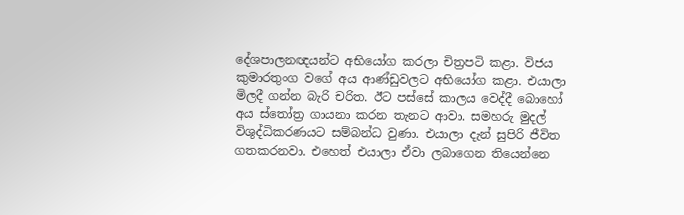දේශපාලනඥයන්ට අභියෝග කරලා චිත්‍රපටි කළා. විජය කුමාරතුංග වගේ අය ආණ්ඩුවලට අභියෝග කළා. එයාලා මිලදී ගන්න බැරි චරිත. ඊට පස්සේ කාලය වෙද්දී බොහෝ අය ස්තෝත්‍ර ගායනා කරන තැනට ආවා. සමහරු මුදල් විශුද්ධිකරණයට සම්බන්ධ වුණා. එයාලා දැන් සුපිරි ජීවිත ගතකරනවා. එහෙත් එයාලා ඒවා ලබාගෙන තියෙන්නෙ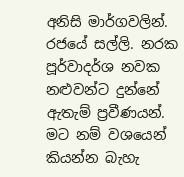අනිසි මාර්ගවලින්. රජයේ සල්ලි. නරක පූර්වාදර්ශ නවක නළුවන්ට දුන්නේ ඇතැම් ප්‍රවීණයන්. මට නම් වශයෙන් කියන්න බැහැ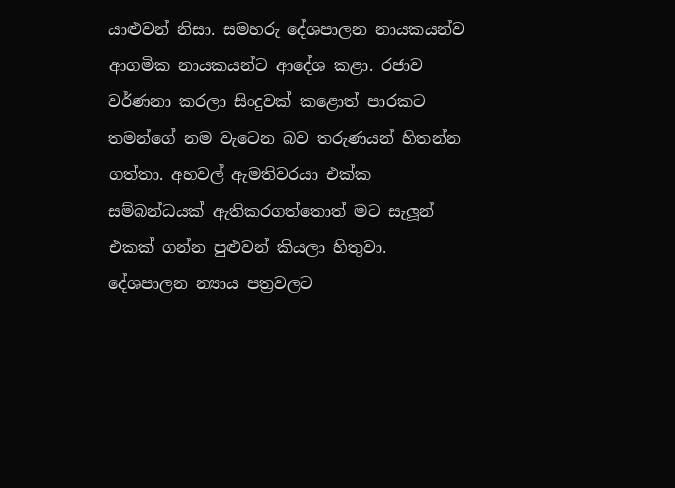යාළුවන් නිසා. සමහරු දේශපාලන නායකයන්ව ආගමික නායකයන්ට ආදේශ කළා. රජාව වර්ණනා කරලා සිංදුවක් කළොත් පාරකට තමන්ගේ නම වැටෙන බව තරුණයන් හිතන්න ගත්තා. අහවල් ඇමතිවරයා එක්ක සම්බන්ධයක් ඇතිකරගත්තොත් මට සැලූන් එකක් ගන්න පුළුවන් කියලා හිතුවා. දේශපාලන න්‍යාය පත්‍රවලට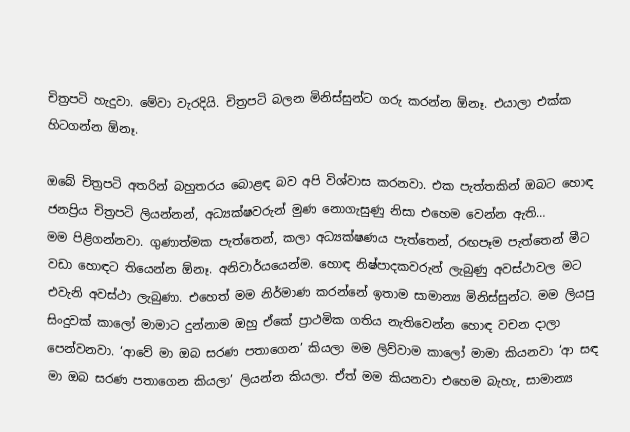චිත්‍රපටි හැදුවා. මේවා වැරදියි. චිත්‍රපටි බලන මිනිස්සුන්ට ගරු කරන්න ඕනෑ. එයාලා එක්ක හිටගන්න ඕනෑ.

ඔබේ චිත්‍රපටි අතරින් බහුතරය බොළඳ බව අපි විශ්වාස කරනවා. එක පැත්තකින් ඔබට හොඳ ජනප්‍රිය චිත්‍රපටි ලියන්නන්, අධ්‍යක්ෂවරුන් මුණ නොගැසුණු නිසා එහෙම වෙන්න ඇති…
මම පිළිගන්නවා. ගුණාත්මක පැත්තෙන්, කලා අධ්‍යක්ෂණය පැත්තෙන්, රඟපෑම පැත්තෙන් මීට වඩා හොඳට තියෙන්න ඕනෑ. අනිවාර්යයෙන්ම. හොඳ නිෂ්පාදකවරුන් ලැබුණු අවස්ථාවල මට එවැනි අවස්ථා ලැබුණා. එහෙත් මම නිර්මාණ කරන්නේ ඉතාම සාමාන්‍ය මිනිස්සුන්ට. මම ලියපු සිංදුවක් කාලෝ මාමාට දුන්නාම ඔහු ඒකේ ප්‍රාථමික ගතිය නැතිවෙන්න හොඳ වචන දාලා පෙන්වනවා. ‘ආවේ මා ඔබ සරණ පතාගෙන’ කියලා මම ලිව්වාම කාලෝ මාමා කියනවා ‘ආ සඳ මා ඔබ සරණ පතාගෙන කියලා’ ලියන්න කියලා. ඒත් මම කියනවා එහෙම බැහැ, සාමාන්‍ය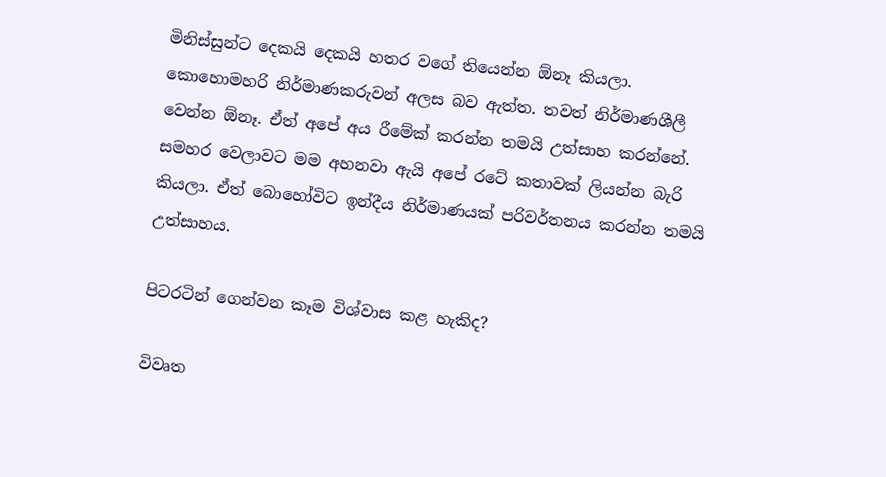මිනිස්සුන්ට දෙකයි දෙකයි හතර වගේ තියෙන්න ඕනෑ කියලා. කොහොමහරි නිර්මාණකරුවන් අලස බව ඇත්ත. තවත් නිර්මාණශීලී වෙන්න ඕනෑ. ඒත් අපේ අය රීමේක් කරන්න තමයි උත්සාහ කරන්නේ. සමහර වෙලාවට මම අහනවා ඇයි අපේ රටේ කතාවක් ලියන්න බැරි කියලා. ඒත් බොහෝවිට ඉන්දීය නිර්මාණයක් පරිවර්තනය කරන්න තමයි උත්සාහය.

පිටරටින් ගෙන්වන කෑම විශ්වාස කළ හැකිද?

විවෘත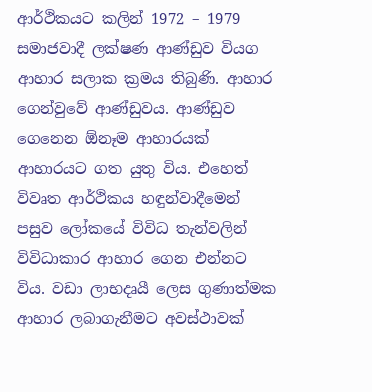ආර්ථිකයට කලින් 1972 – 1979 සමාජවාදී ලක්ෂණ ආණ්ඩුව වියග ආහාර සලාක ක්‍රමය තිබුණි. ආහාර ගෙන්වුවේ ආණ්ඩුවය. ආණ්ඩුව ගෙනෙන ඕනෑම ආහාරයක් ආහාරයට ගත යුතු විය. එහෙත් විවෘත ආර්ථිකය හඳුන්වාදීමෙන් පසුව ලෝකයේ විවිධ තැන්වලින් විවිධාකාර ආහාර ගෙන එන්නට විය. වඩා ලාභදෘයී ලෙස ගුණාත්මක ආහාර ලබාගැනීමට අවස්ථාවක්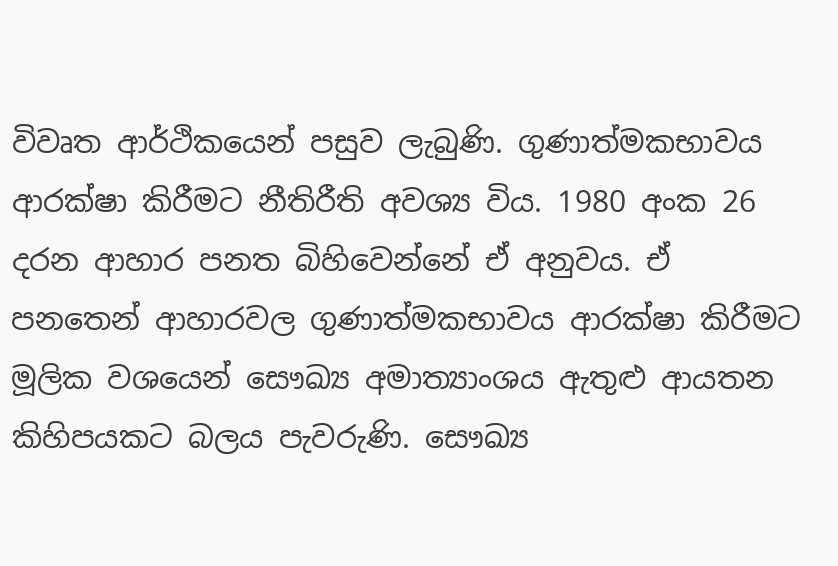විවෘත ආර්ථිකයෙන් පසුව ලැබුණි. ගුණාත්මකභාවය ආරක්ෂා කිරීමට නීතිරීති අවශ්‍ය විය. 1980 අංක 26 දරන ආහාර පනත බිහිවෙන්නේ ඒ අනුවය. ඒ පනතෙන් ආහාරවල ගුණාත්මකභාවය ආරක්ෂා කිරීමට මූලික වශයෙන් සෞඛ්‍ය අමාත්‍යාංශය ඇතුළු ආයතන කිහිපයකට බලය පැවරුණි. සෞඛ්‍ය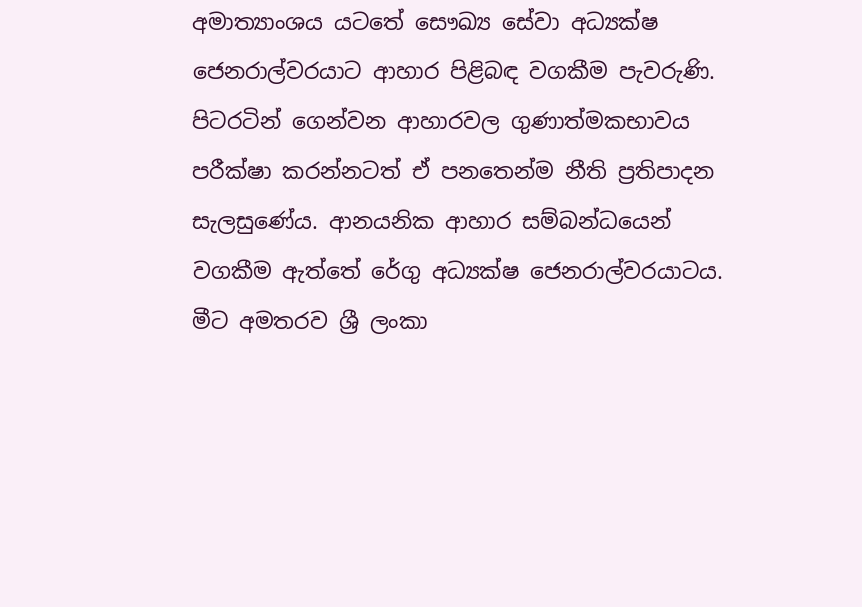අමාත්‍යාංශය යටතේ සෞඛ්‍ය සේවා අධ්‍යක්ෂ ජෙනරාල්වරයාට ආහාර පිළිබඳ වගකීම පැවරුණි. පිටරටින් ගෙන්වන ආහාරවල ගුණාත්මකභාවය පරීක්ෂා කරන්නටත් ඒ පනතෙන්ම නීති ප්‍රතිපාදන සැලසුණේය. ආනයනික ආහාර සම්බන්ධයෙන් වගකීම ඇත්තේ රේගු අධ්‍යක්ෂ ජෙනරාල්වරයාටය. මීට අමතරව ශ්‍රී ලංකා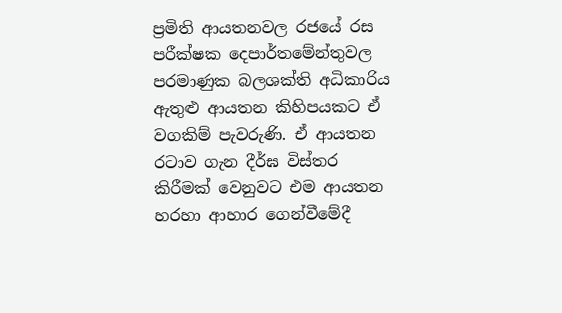ප්‍රමිති ආයතනවල රජයේ රස පරීක්ෂක දෙපාර්තමේන්තුවල පරමාණුක බලශක්ති අධිකාරිය ඇතුළු ආයතන කිහිපයකට ඒ වගකිම් පැවරුණි. ඒ ආයතන රටාව ගැන දීර්ඝ විස්තර කිරීමක් වෙනුවට එම ආයතන හරහා ආහාර ගෙන්වීමේදී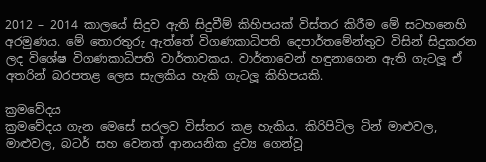2012 – 2014 කාලයේ සිදුව ඇති සිදුවීම් කිහිපයක් විස්තර කිරීම මේ සටහනෙහි අරමුණය. මේ තොරතුරු ඇත්තේ විගණකාධිපති දෙපාර්තමේන්තුව විසින් සිදුකරන ලද විශේෂ විගණකාධිපති වාර්තාවකය. වාර්තාවෙන් හඳුනාගෙන ඇති ගැටලූ‍ ඒ අතරින් බරපතළ ලෙස සැලකිය හැකි ගැටලූ‍ කිහිපයකි.

ක්‍රමවේදය
ක්‍රමවේදය ගැන මෙසේ සරලව විස්තර කළ හැකිය. කිරිපිටිල ටින් මාළුවල, මාළුවල, බටර් සහ වෙනත් ආනයනික ද්‍රව්‍ය ගෙන්වූ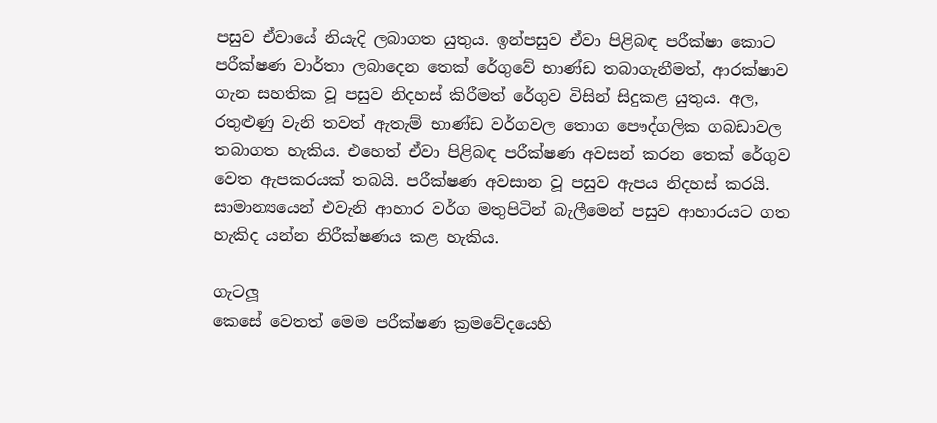පසුව ඒවායේ නියැදි ලබාගත යුතුය. ඉන්පසුව ඒවා පිළිබඳ පරීක්ෂා කොට පරීක්ෂණ වාර්තා ලබාදෙන තෙක් රේගුවේ භාණ්ඩ තබාගැනීමත්, ආරක්ෂාව ගැන සහතික වූ පසුව නිදහස් කිරීමත් රේගුව විසින් සිදුකළ යුතුය. අල, රතුළුණු වැනි තවත් ඇතැම් භාණ්ඩ වර්ගවල තොග පෞද්ගලික ගබඩාවල තබාගත හැකිය. එහෙත් ඒවා පිළිබඳ පරීක්ෂණ අවසන් කරන තෙක් රේගුව වෙත ඇපකරයක් තබයි. පරීක්ෂණ අවසාන වූ පසුව ඇපය නිදහස් කරයි. සාමාන්‍යයෙන් එවැනි ආහාර වර්ග මතුපිටින් බැලීමෙන් පසුව ආහාරයට ගත හැකිද යන්න නිරීක්ෂණය කළ හැකිය.

ගැටලූ‍
කෙසේ වෙතත් මෙම පරීක්ෂණ ක්‍රමවේදයෙහි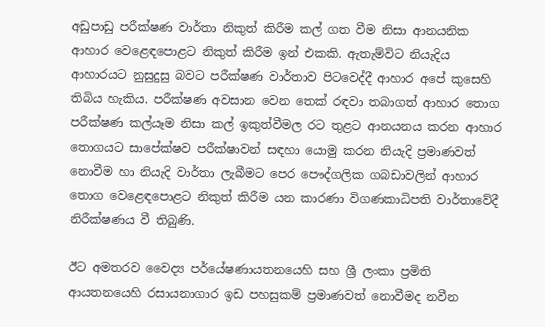අඩුපාඩු පරීක්ෂණ වාර්තා නිකුත් කිරීම කල් ගත වීම නිසා ආනයනික ආහාර වෙළෙඳපොළට නිකුත් කිරීම ඉන් එකකි. ඇතැම්විට නියැදිය ආහාරයට නුසුදුසු බවට පරීක්ෂණ වාර්තාව පිටවෙද්දී ආහාර අපේ කුසෙහි තිබිය හැකිය. පරීක්ෂණ අවසාන වෙන තෙක් රඳවා තබාගත් ආහාර තොග පරීක්ෂණ කල්යෑම නිසා කල් ඉකුත්වීමල රට තුළට ආනයනය කරන ආහාර තොගයට සාපේක්ෂව පරීක්ෂාවන් සඳහා යොමු කරන නියැදි ප්‍රමාණවත් නොවීම හා නියැදි වාර්තා ලැබීමට පෙර පෞද්ගලික ගබඩාවලින් ආහාර තොග වෙළෙඳපොළට නිකුත් කිරීම යන කාරණා විගණකාධිපති වාර්තාවේදී නිරීක්ෂණය වී තිබුණි.

ඊට අමතරව වෛද්‍ය පර්යේෂණායතනයෙහි සහ ශ්‍රී ලංකා ප්‍රමිති ආයතනයෙහි රසායනාගාර ඉඩ පහසුකම් ප්‍රමාණවත් නොවීමද නවීන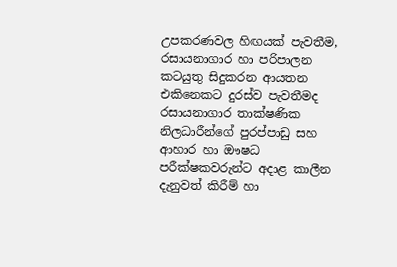උපකරණවල හිඟයක් පැවතීම, රසායනාගාර හා පරිපාලන කටයුතු සිදුකරන ආයතන එකිනෙකට දුරස්ව පැවතීමද රසායනාගාර තාක්ෂණික නිලධාරීන්ගේ පුරප්පාඩු සහ ආහාර හා ඖෂධ පරීක්ෂකවරුන්ට අදාළ කාලීන දැනුවත් කිරීම් හා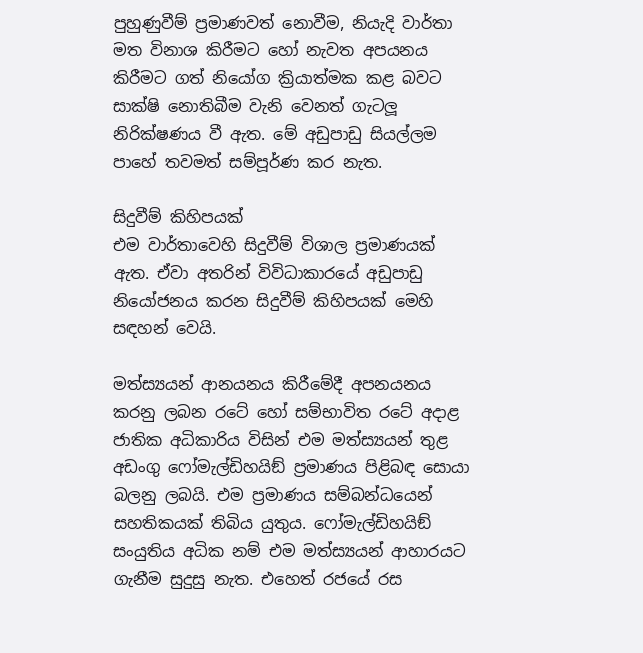පුහුණුවීම් ප්‍රමාණවත් නොවීම, නියැදි වාර්තා මත විනාශ කිරීමට හෝ නැවත අපයනය කිරීමට ගත් නියෝග ක්‍රියාත්මක කළ බවට සාක්ෂි නොතිබීම වැනි වෙනත් ගැටලූ‍ නිරික්ෂණය වී ඇත. මේ අඩුපාඩු සියල්ලම පාහේ තවමත් සම්පූර්ණ කර නැත.

සිදුවීම් කිහිපයක්
එම වාර්තාවෙහි සිදුවීම් විශාල ප්‍රමාණයක් ඇත. ඒවා අතරින් විවිධාකාරයේ අඩුපාඩු නියෝජනය කරන සිදුවීම් කිහිපයක් මෙහි සඳහන් වෙයි.

මත්ස්‍යයන් ආනයනය කිරීමේදී අපනයනය කරනු ලබන රටේ හෝ සම්භාවිත රටේ අදාළ ජාතික අධිකාරිය විසින් එම මත්ස්‍යයන් තුළ අඩංගු ෆෝමැල්ඩිහයිඞ් ප්‍රමාණය පිළිබඳ සොයා බලනු ලබයි. එම ප්‍රමාණය සම්බන්ධයෙන් සහතිකයක් තිබිය යුතුය. ෆෝමැල්ඩිහයිඞ් සංයුතිය අධික නම් එම මත්ස්‍යයන් ආහාරයට ගැනීම සුදුසු නැත. එහෙත් රජයේ රස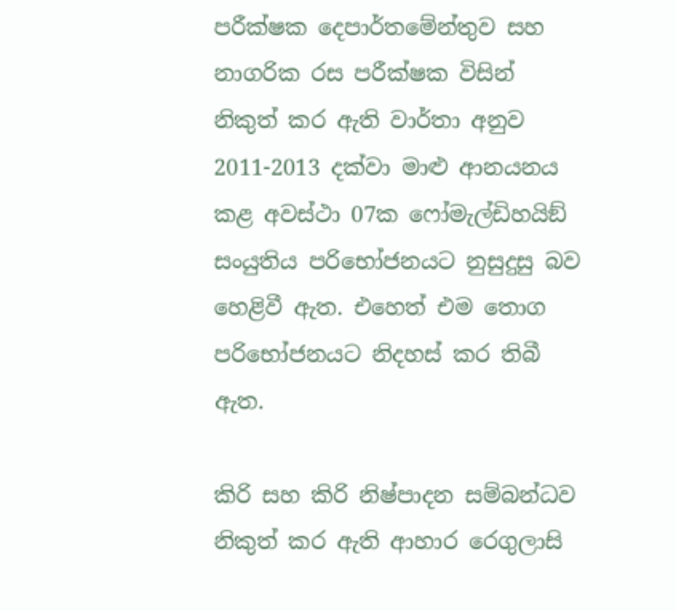පරීක්ෂක දෙපාර්තමේන්තුව සහ නාගරික රස පරීක්ෂක විසින් නිකුත් කර ඇති වාර්තා අනුව 2011-2013 දක්වා මාළු ආනයනය කළ අවස්ථා 07ක ෆෝමැල්ඩිහයිඞ් සංයුතිය පරිභෝජනයට නුසුදුසු බව හෙළිවී ඇත. එහෙත් එම තොග පරිභෝජනයට නිදහස් කර තිබී ඇත.

කිරි සහ කිරි නිෂ්පාදන සම්බන්ධව නිකුත් කර ඇති ආහාර රෙගුලාසි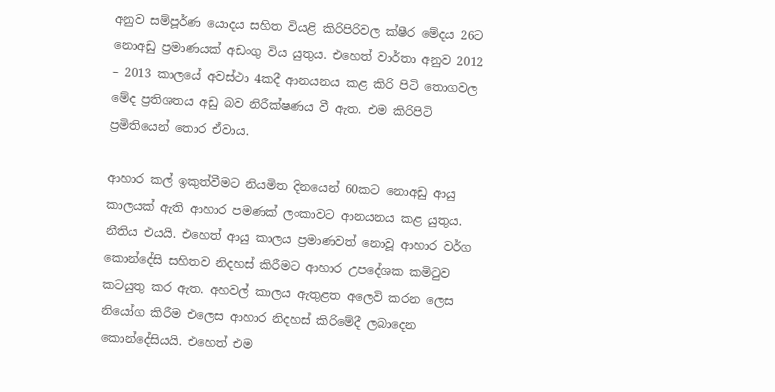අනුව සම්පූර්ණ යොදය සහිත වියළි කිරිපිරිවල ක්ෂීර මේදය 26ට නොඅඩු ප්‍රමාණයක් අඩංගු විය යුතුය. එහෙත් වාර්තා අනුව 2012 – 2013 කාලයේ අවස්ථා 4කදී ආනයනය කළ කිරි පිටි තොගවල මේද ප්‍රතිශතය අඩු බව නිරීක්ෂණය වී ඇත. එම කිරිපිටි ප්‍රමිතියෙන් තොර ඒවාය.

ආහාර කල් ඉකුත්වීමට නියමිත දිනයෙන් 60කට නොඅඩු ආයු කාලයක් ඇති ආහාර පමණක් ලංකාවට ආනයනය කළ යුතුය. නීතිය එයයි. එහෙත් ආයු කාලය ප්‍රමාණවත් නොවූ ආහාර වර්ග කොන්දේසි සහිතව නිදහස් කිරීමට ආහාර උපදේශක කමිටුව කටයුතු කර ඇත. අහවල් කාලය ඇතුළත අලෙවි කරන ලෙස නියෝග කිරීම එලෙස ආහාර නිදහස් කිරිමේදී ලබාදෙන කොන්දේසියයි. එහෙත් එම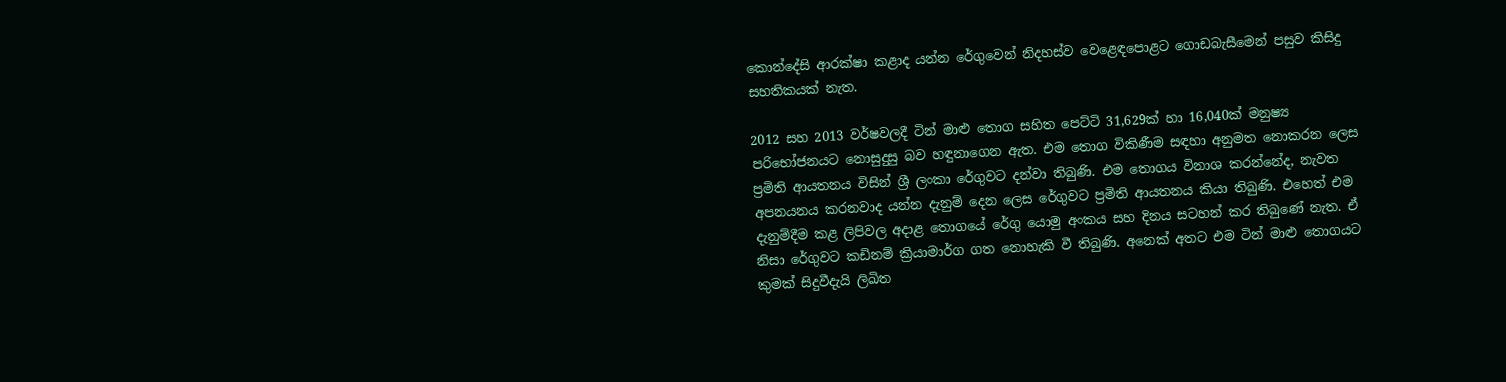කොන්දේසි ආරක්ෂා කළාද යන්න රේගුවෙන් නිදහස්ව වෙළෙඳපොළට ගොඩබැසීමෙන් පසුව කිසිදු සහතිකයක් නැත.

2012 සහ 2013 වර්ෂවලදී ටින් මාළු තොග සහිත පෙට්ටි 31,629ක් හා 16,040ක් මනුෂ්‍ය පරිභෝජනයට නොසුදුසු බව හඳුනාගෙන ඇත. එම තොග විකිණීම සඳහා අනුමත නොකරන ලෙස ප්‍රමිති ආයතනය විසින් ශ්‍රී ලංකා රේගුවට දන්වා තිබුණි. එම තොගය විනාශ කරන්නේද, නැවත අපනයනය කරනවාද යන්න දැනුම් දෙන ලෙස රේගුවට ප්‍රමිති ආයතනය කියා තිබුණි. එහෙත් එම දැනුම්දීම කළ ලිපිවල අදාළ තොගයේ රේගු යොමු අංකය සහ දිනය සටහන් කර තිබුණේ නැත. ඒ නිසා රේගුවට කඩිනම් ක්‍රියාමාර්ග ගත නොහැකි වී තිබුණි. අනෙක් අතට එම ටින් මාළු තොගයට කුමක් සිදුවීදැයි ලිඛිත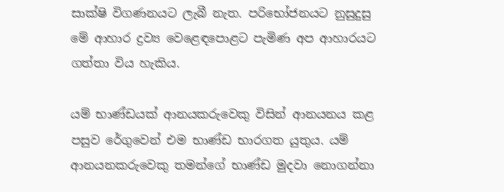සාක්ෂි විගණනයට ලැබී නැත. පරිභෝජනයට නුසුදුසු මේ ආහාර ද්‍රව්‍ය වෙළෙඳපොළට පැමිණ අප ආහාරයට ගත්තා විය හැකිය.

යම් භාණ්ඩයක් ආනයකරුවෙකු විසින් ආනයනය කළ පසුව රේගුවෙන් එම භාණ්ඩ භාරගත යුතුය. යම් ආනයනකරුවෙකු තමන්ගේ භාණ්ඩ මුදවා නොගන්නා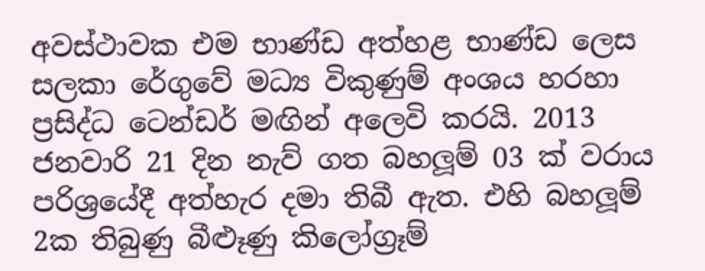අවස්ථාවක එම භාණ්ඩ අත්හළ භාණ්ඩ ලෙස සලකා රේගුවේ මධ්‍ය විකුණුම් අංශය හරහා ප්‍රසිද්ධ ටෙන්ඩර් මඟින් අලෙවි කරයි. 2013 ජනවාරි 21 දින නැව් ගත බහලූ‍ම් 03 ක් වරාය පරිශ්‍රයේදී අත්හැර දමා තිබී ඇත. එහි බහලූම් 2ක තිබුණු බීළුෑණු කිලෝග්‍රෑම්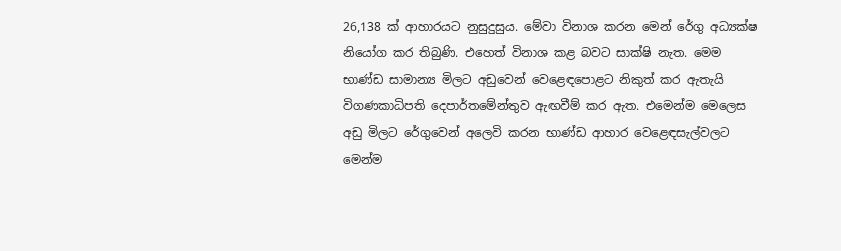26,138 ක් ආහාරයට නුසුදුසුය. මේවා විනාශ කරන මෙන් රේගු අධ්‍යක්ෂ නියෝග කර තිබුණි. එහෙත් විනාශ කළ බවට සාක්ෂි නැත. මෙම භාණ්ඩ සාමාන්‍ය මිලට අඩුවෙන් වෙළෙඳපොළට නිකුත් කර ඇතැයි විගණකාධිපති දෙපාර්තමේන්තුව ඇඟවීම් කර ඇත. එමෙන්ම මෙලෙස අඩු මිලට රේගුවෙන් අලෙවි කරන භාණ්ඩ ආහාර වෙළෙඳසැල්වලට මෙන්ම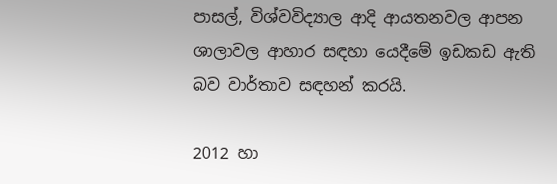පාසල්, විශ්වවිද්‍යාල ආදි ආයතනවල ආපන ශාලාවල ආහාර සඳහා යෙදීමේ ඉඩකඩ ඇති බව වාර්තාව සඳහන් කරයි.

2012 හා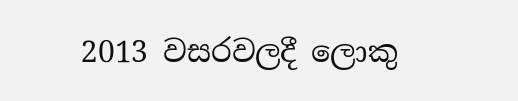2013 වසරවලදී ලොකු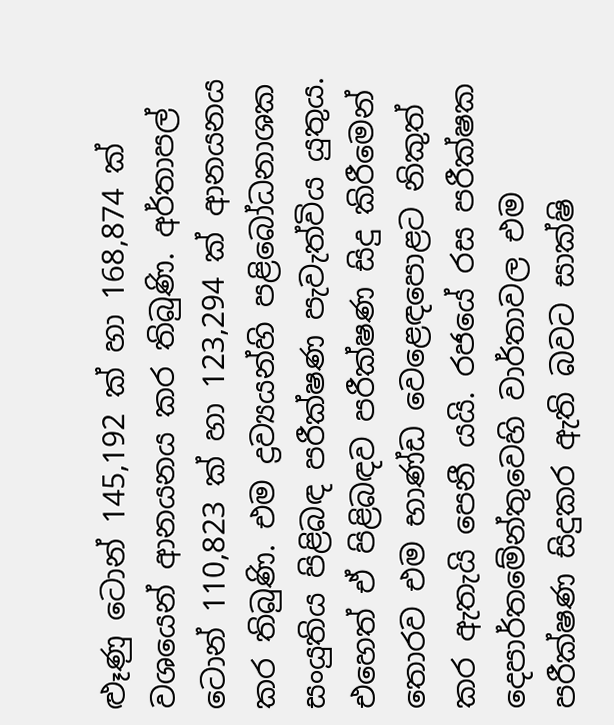ළුෑණු ටොන් 145,192 ක් හා 168,874 ක් වශයෙන් ආනයනය කර තිබුණි. අර්තාපල් ටොන් 110,823 ක් හා 123,294 ක් ආනයනය කර තිබුණි. එම ද්‍රව්‍යයන්හි පළිබෝධනාශක සංයුතිය පිළිබඳ පරීක්ෂණ පැවැත්විය යුතුය. එහෙත් ඒ පිළිබඳව පරීක්ෂණ සිදු කිරීමෙන් තොරව එම භාණ්ඩ වෙළෙඳපොළට නිකුත් කර ඇතැයි පෙනී යයි. රජයේ රස පරීක්ෂක දෙපාර්තමේන්තුවෙහි වාර්තාවල එම පරීක්ෂණ සිදුකර ඇති බවට සාක්ෂි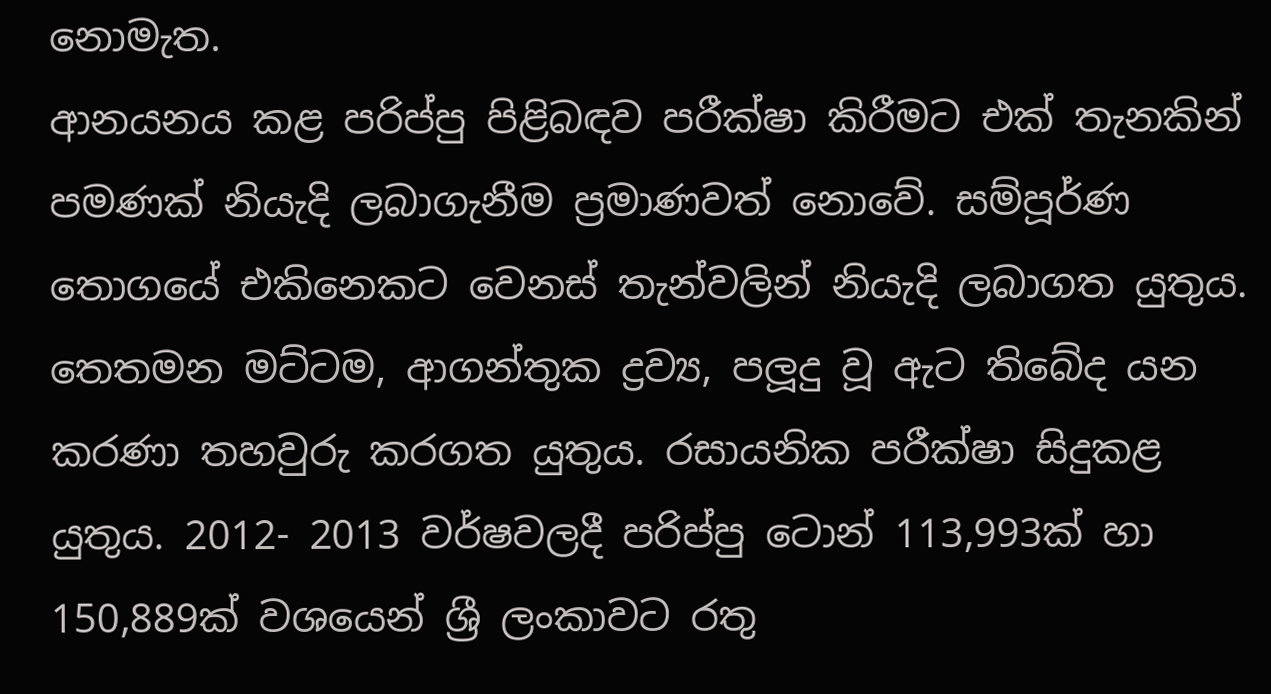නොමැත.
ආනයනය කළ පරිප්පු පිළිබඳව පරීක්ෂා කිරීමට එක් තැනකින් පමණක් නියැදි ලබාගැනීම ප්‍රමාණවත් නොවේ. සම්පූර්ණ තොගයේ එකිනෙකට වෙනස් තැන්වලින් නියැදි ලබාගත යුතුය. තෙතමන මට්ටම, ආගන්තුක ද්‍රව්‍ය, පලූ‍දු වූ ඇට තිබේද යන කරණා තහවුරු කරගත යුතුය. රසායනික පරීක්ෂා සිදුකළ යුතුය. 2012- 2013 වර්ෂවලදී පරිප්පු ටොන් 113,993ක් හා 150,889ක් වශයෙන් ශ්‍රී ලංකාවට රතු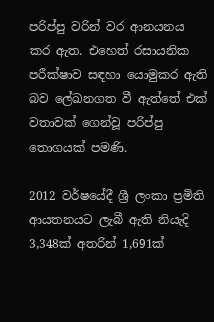පරිප්පු වරින් වර ආනයනය කර ඇත. එහෙත් රසායනික පරීක්ෂාව සඳහා යොමුකර ඇති බව ලේඛනගත වී ඇත්තේ එක් වතාවක් ගෙන්වූ පරිප්පු තොගයක් පමණි.

2012 වර්ෂයේදී ශ්‍රී ලංකා ප්‍රමිති ආයතනයට ලැබී ඇති නියැදි 3,348ක් අතරින් 1,691ක්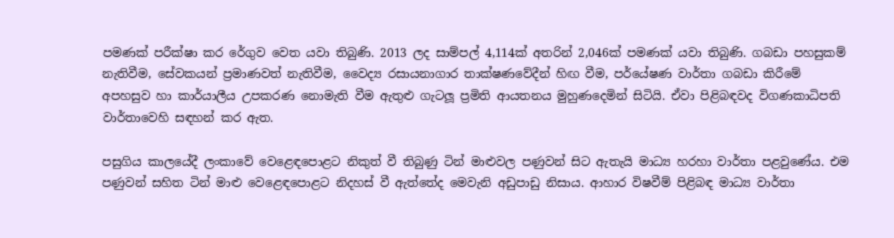පමණක් පරීක්ෂා කර රේගුව වෙත යවා තිබුණි. 2013 ලද සාම්පල් 4,114ක් අතරින් 2,046ක් පමණක් යවා තිබුණි. ගබඩා පහසුකම් නැතිවීම, සේවකයන් ප්‍රමාණවත් නැතිවීම, වෛද්‍ය රසායනාගාර තාක්ෂණවේදීන් හිඟ වීම, පර්යේෂණ වාර්තා ගබඩා කිරීමේ අපහසුව හා කාර්යාලීය උපකරණ නොමැති වීම ඇතුළු ගැටලූ‍ ප්‍රමිති ආයතනය මුහුණදෙමින් සිටියි. ඒවා පිළිබඳවද විගණකාධිපති වාර්තාවෙහි සඳහන් කර ඇත.

පසුගිය කාලයේදී ලංකාවේ වෙළෙඳපොළට නිකුත් වී තිබුණු ටින් මාළුවල පණුවන් සිට ඇතැයි මාධ්‍ය හරහා වාර්තා පළවුණේය. එම පණුවන් සහිත ටින් මාළු වෙළෙඳපොළට නිදහස් වී ඇත්තේද මෙවැනි අඩුපාඩු නිසාය. ආහාර විෂවීම් පිළිබඳ මාධ්‍ය වාර්තා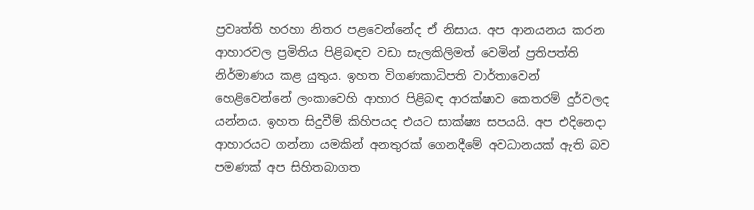ප්‍රවෘත්ති හරහා නිතර පළවෙන්නේද ඒ නිසාය. අප ආනයනය කරන ආහාරවල ප්‍රමිතිය පිළිබඳව වඩා සැලකිලිමත් වෙමින් ප්‍රතිපත්ති නිර්මාණය කළ යුතුය. ඉහත විගණකාධිපති වාර්තාවෙන් හෙළිවෙන්නේ ලංකාවෙහි ආහාර පිළිබඳ ආරක්ෂාව කෙතරම් දුර්වලද යන්නය. ඉහත සිදුවීම් කිහිපයද එයට සාක්ෂ්‍ය සපයයි. අප එදිනෙදා ආහාරයට ගන්නා යමකින් අනතුරක් ගෙනදීමේ අවධානයක් ඇති බව පමණක් අප සිහිතබාගත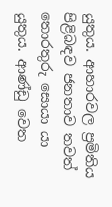යුතුය. ආහාරවල ප්‍රමිතිය පිළිබඳව ජනතාව තවත් තොරතුරු සොයා යා යුතුය. ආණ්ඩු වෙත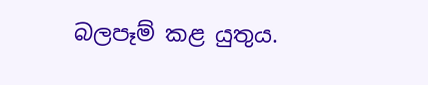බලපෑම් කළ යුතුය.